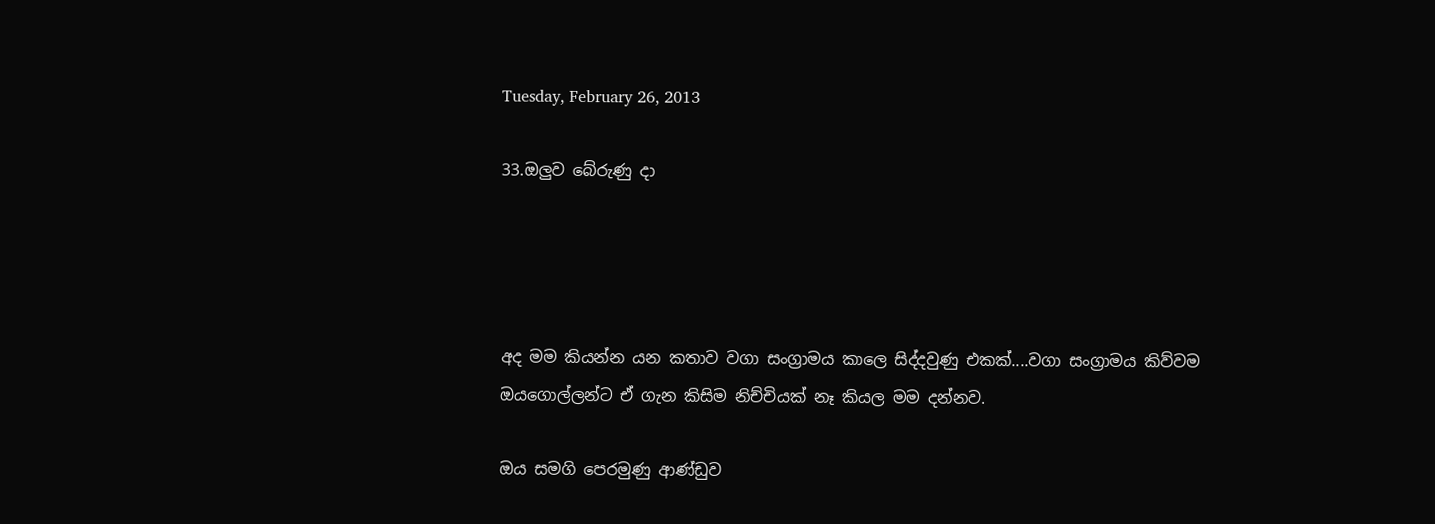Tuesday, February 26, 2013

33.ඔලුව බේරුණු දා




අද මම කියන්න යන කතාව වගා සංග්‍රාමය කාලෙ සිද්දවුණු එකක්....වගා සංග්‍රාමය කිව්වම ඔයගොල්ලන්ට ඒ ගැන කිසිම නිච්චියක් නෑ කියල මම දන්නව.

ඔය සමගි පෙරමුණු ආණ්ඩුව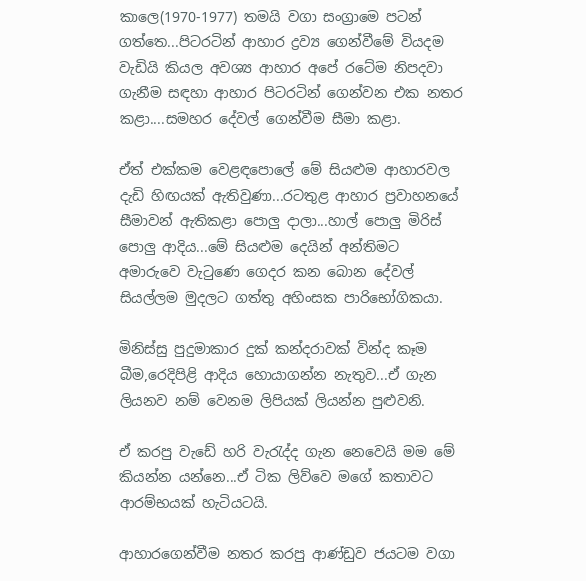කාලෙ(1970-1977) තමයි වගා සංග්‍රාමෙ පටන් ගත්තෙ...පිටරටින් ආහාර ද්‍රව්‍ය ගෙන්වීමේ වියදම වැඩියි කියල අවශ්‍ය ආහාර අපේ රටේම නිපදවා ගැනීම සඳහා ආහාර පිටරටින් ගෙන්වන එක නතර කළා....සමහර දේවල් ගෙන්වීම සීමා කළා.

ඒත් එක්කම වෙළඳපොලේ මේ සියළුම ආහාරවල දැඩි හිඟයක් ඇතිවුණා...රටතුළ ආහාර ප්‍රවාහනයේ සීමාවන් ඇතිකළා පොලු දාලා...හාල් පොලු මිරිස් පොලු ආදිය...මේ සියළුම දෙයින් අන්තිමට අමාරුවෙ වැටුණෙ ගෙදර කන බොන දේවල් සියල්ලම මුදලට ගත්තු අහිංසක පාරිභෝගිකයා.

මිනිස්සු පුදුමාකාර දුක් කන්දරාවක් වින්ද කෑම බීම,රෙදිපිළි ආදිය හොයාගන්න නැතුව...ඒ ගැන ලියනව නම් වෙනම ලිපියක් ලියන්න පුළුවනි.

ඒ කරපු වැඩේ හරි වැරැද්ද ගැන නෙවෙයි මම මේ කියන්න යන්නෙ...ඒ ටික ලිව්වෙ මගේ කතාවට ආරම්භයක් හැටියටයි.

ආහාරගෙන්වීම නතර කරපු ආණ්ඩුව ජයටම වගා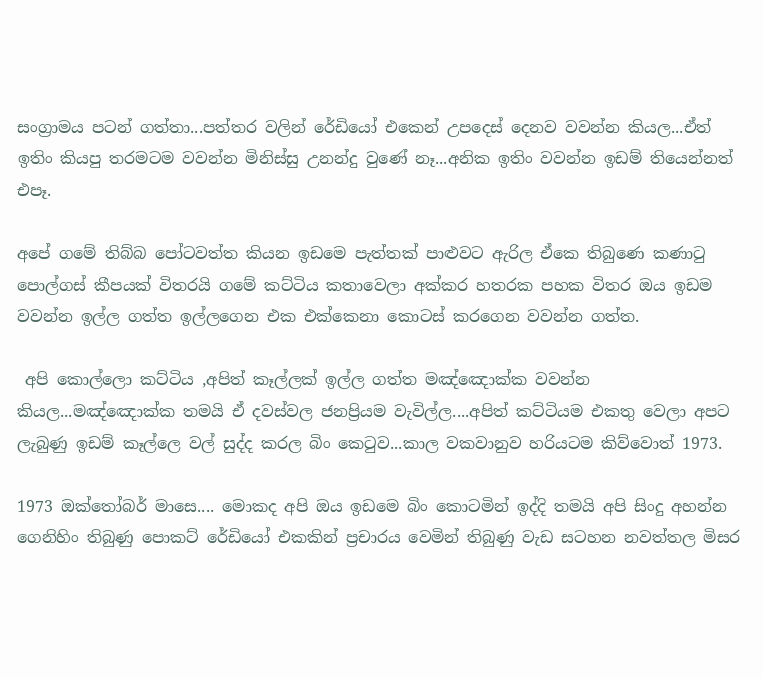සංග්‍රාමය පටන් ගත්තා...පත්තර වලින් රේඩියෝ එකෙන් උපදෙස් දෙනව වවන්න කියල...ඒත් ඉතිං කියපු තරමටම වවන්න මිනිස්සු උනන්දු වුණේ නෑ...අනික ඉතිං වවන්න ඉඩම් තියෙන්නත් එපෑ.

අපේ ගමේ තිබ්බ පෝටවත්ත කියන ඉඩමෙ පැත්තක් පාළුවට ඇරිල ඒකෙ තිබුණෙ කණාටු පොල්ගස් කීපයක් විතරයි ගමේ කට්ටිය කතාවෙලා අක්කර හතරක පහක විතර ඔය ඉඩම වවන්න ඉල්ල ගත්ත ඉල්ලගෙන එක එක්කෙනා කොටස් කරගෙන වවන්න ගත්ත.

 අපි කොල්ලො කට්ටිය ,අපිත් කෑල්ලක් ඉල්ල ගත්ත මඤ්ඤොක්ක වවන්න කියල...මඤ්ඤොක්ක තමයි ඒ දවස්වල ජනප්‍රියම වැවිල්ල....අපිත් කට්ටියම එකතු වෙලා අපට ලැබුණු ඉඩම් කෑල්ලෙ වල් සුද්ද කරල බිං කෙටුව...කාල වකවානුව හරියටම කිව්වොත් 1973.

1973 ඔක්තෝබර් මාසෙ.... මොකද අපි ඔය ඉඩමෙ බිං කොටමින් ඉද්දි තමයි අපි සිංදු අහන්න ගෙනිහිං තිබුණු පොකට් රේඩියෝ එකකින් ප්‍රචාරය වෙමින් තිබුණු වැඩ සටහන නවත්තල මිසර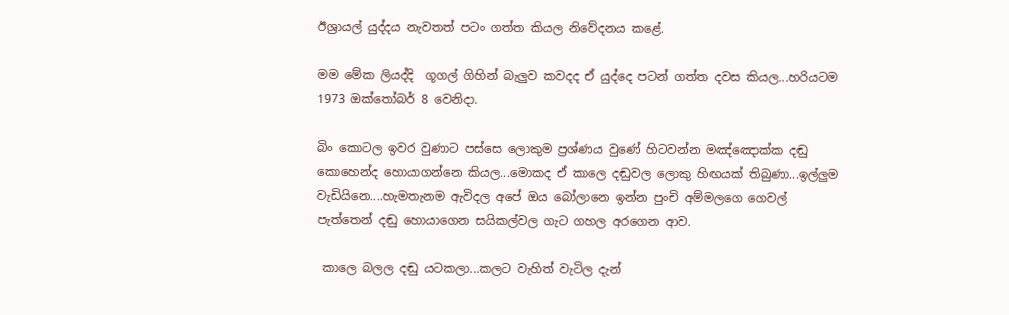ඊශ්‍රායල් යුද්දය නැවතත් පටං ගත්ත කියල නිවේදනය කළේ.

මම මේක ලියද්දි  ගූගල් ගිහින් බැලුව කවදද ඒ යුද්දෙ පටන් ගත්ත දවස කියල...හරියටම 1973 ඔක්තෝබර් 8 වෙනිදා.

බිං කොටල ඉවර වුණාට පස්සෙ ලොකුම ප්‍රශ්ණය වුණේ හිටවන්න මඤ්ඤොක්ක දඬු කොහෙන්ද හොයාගන්නෙ කියල...මොකද ඒ කාලෙ දඬුවල ලොකු හිඟයක් තිබුණා...ඉල්ලුම වැඩියිනෙ....හැමතැනම ඇවිදල අපේ ඔය බෝලානෙ ඉන්න පුංචි අම්මලගෙ ගෙවල් පැත්තෙන් දඬු හොයාගෙන සයිකල්වල ගැට ගහල අරගෙන ආව.

 කාලෙ බලල දඬු යටකලා...කලට වැහිත් වැටිල දැන්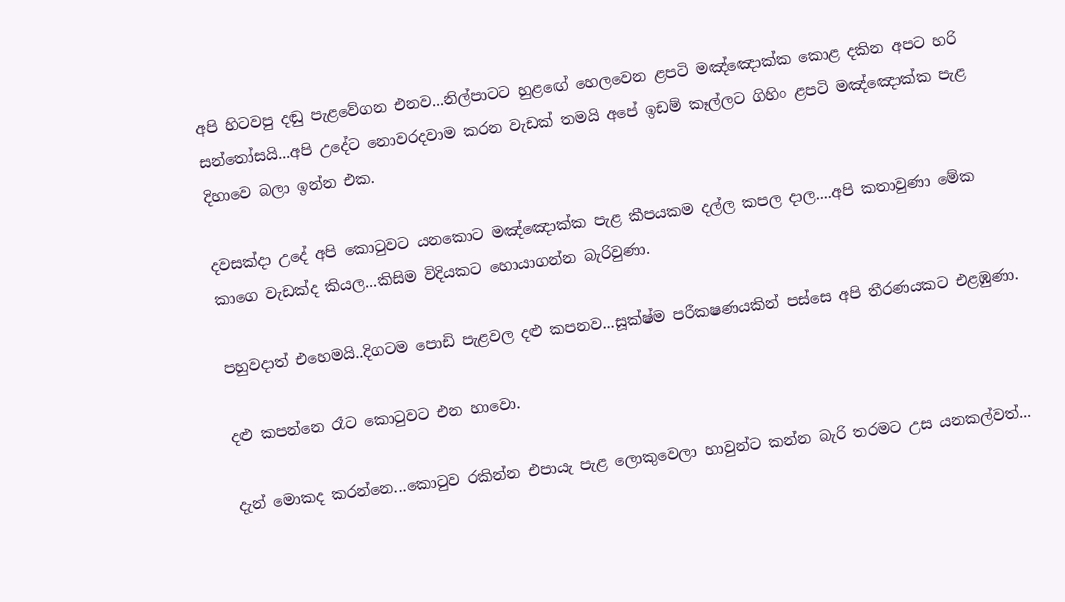අපි හිටවපු දඬු පැළවේගන එනව...නිල්පාටට හුළඟේ හෙලවෙන ළපටි මඤ්ඤොක්ක කොළ දකින අපට හරි සන්තෝසයි...අපි උදේට නොවරදවාම කරන වැඩක් තමයි අපේ ඉඩම් කෑල්ලට ගිහිං ළපටි මඤ්ඤොක්ක පැළ දිහාවෙ බලා ඉන්න එක.

දවසක්දා උදේ අපි කොටුවට යනකොට මඤ්ඤොක්ක පැළ කීපයකම දල්ල කපල දාල....අපි කතාවුණා මේක කාගෙ වැඩක්ද කියල...කිසිම විදියකට හොයාගන්න බැරිවුණා.

පහුවදාත් එහෙමයි..දිගටම පොඩි පැළවල දළු කපනව...සූක්ෂ්ම පරීකෂණයකින් පස්සෙ අපි තීරණයකට එළඹුණා.

දළු කපන්නෙ රෑට කොටුවට එන හාවො.

දැන් මොකද කරන්නෙ...කොටුව රකින්න එපායැ පැළ ලොකුවෙලා හාවුන්ට කන්න බැරි තරමට උස යනකල්වත්...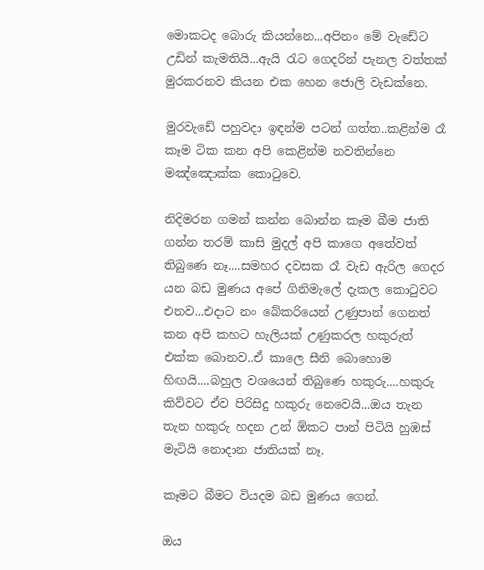මොකටද බොරු කියන්නෙ...අපිනං මේ වැඩේට උඩින් කැමතියි...ඇයි රැට ගෙදරින් පැනල වත්තක් මුරකරනව කියන එක හෙන ජොලි වැඩක්නෙ.

මුරවැඩේ පහුවදා ඉඳන්ම පටන් ගත්ත..කළින්ම රෑ කෑම ටික කන අපි කෙළින්ම නවතින්නෙ මඤ්ඤොක්ක කොටුවෙ.

නිදිමරන ගමන් කන්න බොන්න කෑම බීම ජාති ගන්න තරම් කාසි මුදල් අපි කාගෙ අතේවත් තිබුණෙ නෑ....සමහර දවසක රෑ වැඩ ඇරිල ගෙදර යන බඩ මුණය අපේ ගිනිමැලේ දැකල කොටුවට එනව...එදාට නං බේකරියෙන් උණුපාන් ගෙනත් කන අපි කහට හැලියක් උණුකරල හකුරුත් එක්ක බොනව..ඒ කාලෙ සීනි බොහොම හිඟයි....බහුල වශයෙන් තිබුණෙ හකුරු....හකුරු කිව්වට ඒව පිරිසිදු හකුරු නෙවෙයි...ඔය තැන තැන හකුරු හදන උන් ඕකට පාන් පිටියි හුඹස් මැටියි නොදාන ජාතියක් නෑ.

කෑමට බීමට වියදම බඩ මුණය ගෙන්.

ඔය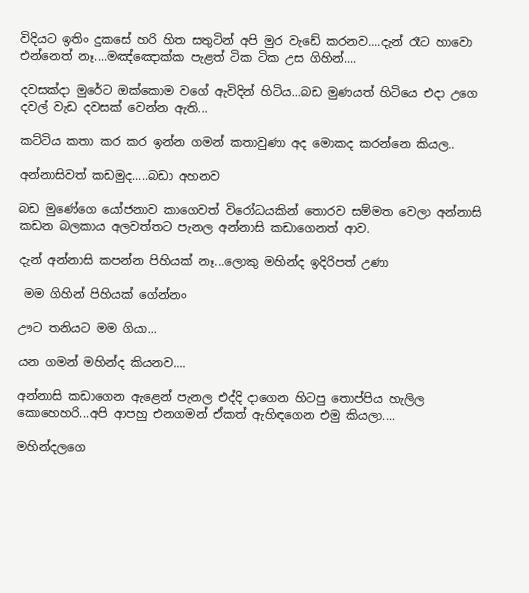විදියට ඉතිං දුකසේ හරි හිත සතුටින් අපි මුර වැඩේ කරනව....දැන් රෑට හාවො එන්නෙත් නෑ....මඤ්ඤොක්ක පැළත් ටික ටික උස ගිහින්....

දවසක්දා මුරේට ඔක්කොම වගේ ඇවිදින් හිටිය...බඩ මුණයත් හිටියෙ එදා උගෙ දවල් වැඩ දවසක් වෙන්න ඇති...

කට්ටිය කතා කර කර ඉන්න ගමන් කතාවුණා අද මොකද කරන්නෙ කියල..

අන්නාසිවත් කඩමුද.....බඩා අහනව

බඩ මුණේගෙ යෝජනාව කාගෙවත් විරෝධයකින් තොරව සම්මත වෙලා අන්නාසි කඩන බලකාය අලවත්තට පැනල අන්නාසි කඩාගෙනත් ආව.

දැන් අන්නාසි කපන්න පිහියක් නෑ...ලොකු මහින්ද ඉදිරිපත් උණා

 මම ගිහින් පිහියක් ගේන්නං

ඌට තනියට මම ගියා...

යන ගමන් මහින්ද කියනව....

අන්නාසි කඩාගෙන ඇළෙන් පැනල එද්දි දාගෙන හිටපු තොප්පිය හැලිල කොහෙහරි...අපි ආපහු එනගමන් ඒකත් ඇහිඳගෙන එමු කියලා....

මහින්දලගෙ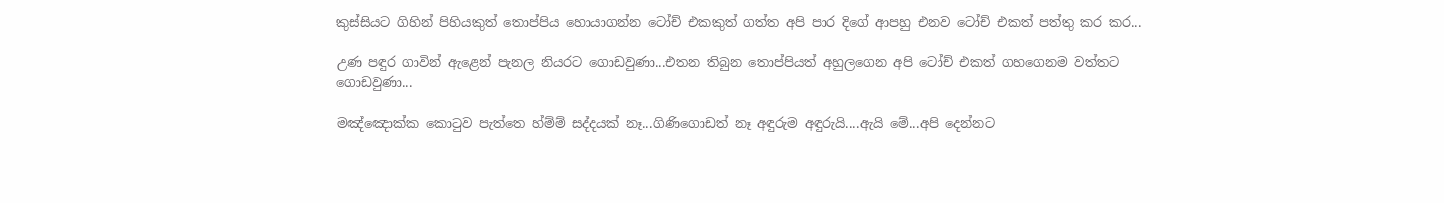කුස්සියට ගිහින් පිහියකුත් තොප්පිය හොයාගන්න ටෝච් එකකුත් ගත්ත අපි පාර දිගේ ආපහු එනව ටෝච් එකත් පත්තු කර කර...

උණ පඳුර ගාවින් ඇළෙන් පැනල නියරට ගොඩවුණා...එතන තිබුන තොප්පියත් අහුලගෙන අපි ටෝච් එකත් ගහගෙනම වත්තට ගොඩවුණා...

මඤ්ඤොක්ක කොටුව පැත්තෙ හ්ම්ම් සද්දයක් නෑ...ගිණිගොඩත් නෑ අඳුරුම අඳුරුයි....ඇයි මේ...අපි දෙන්නට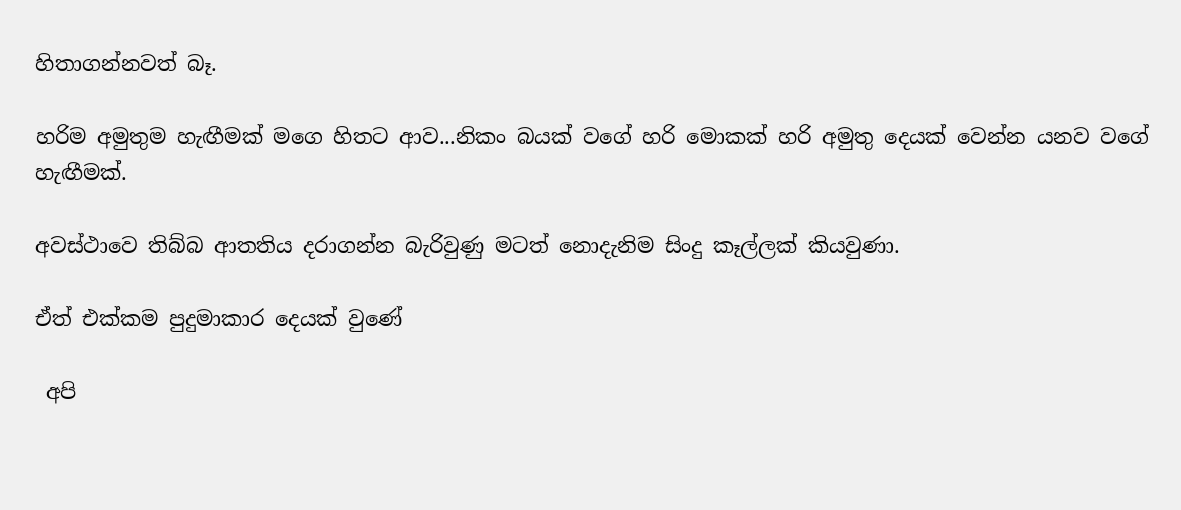හිතාගන්නවත් බෑ.

හරිම අමුතුම හැඟීමක් මගෙ හිතට ආව...නිකං බයක් වගේ හරි මොකක් හරි අමුතු දෙයක් වෙන්න යනව වගේ හැඟීමක්.

අවස්ථාවෙ තිබ්බ ආතතිය දරාගන්න බැරිවුණු මටත් නොදැනිම සිංදු කෑල්ලක් කියවුණා.

ඒත් එක්කම පුදුමාකාර දෙයක් වුණේ

 අපි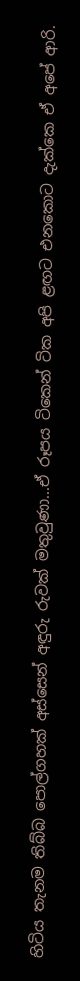හිටිය තැනම තිබ්බ පොල්ගහක් අස්සෙන් අඳුරු රුවක් මතුවුණා...ඒ රූපය ටිකෙන් ටික අපි ළඟට එනකොට දැක්කෙ ඒ අපේ ආරි.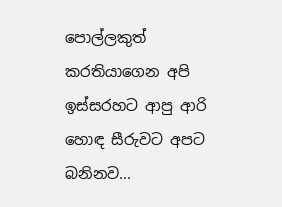පොල්ලකුත් කරතියාගෙන අපි ඉස්සරහට ආපු ආරි හොඳ සීරුවට අපට බනිනව...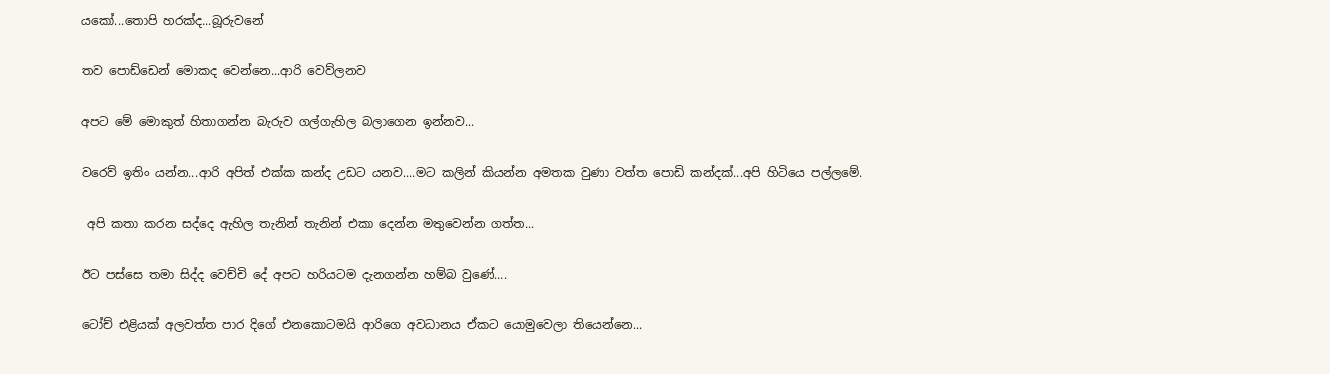යකෝ...තොපි හරක්ද...බූරුවනේ

තව පොඩ්ඩෙන් මොකද වෙන්නෙ...ආරි වෙව්ලනව

අපට මේ මොකුත් හිතාගන්න බැරුව ගල්ගැහිල බලාගෙන ඉන්නව...

වරෙව් ඉතිං යන්න...ආරි අපිත් එක්ක කන්ද උඩට යනව....මට කලින් කියන්න අමතක වුණා වත්ත පොඩි කන්දක්...අපි හිටියෙ පල්ලමේ.

 අපි කතා කරන සද්දෙ ඇහිල තැනින් තැනින් එකා දෙන්න මතුවෙන්න ගත්ත...

ඊට පස්සෙ තමා සිද්ද වෙච්චි දේ අපට හරියටම දැනගන්න හම්බ වුණේ....

ටෝච් එළියක් අලවත්ත පාර දිගේ එනකොටමයි ආරිගෙ අවධානය ඒකට යොමුවෙලා තියෙන්නෙ...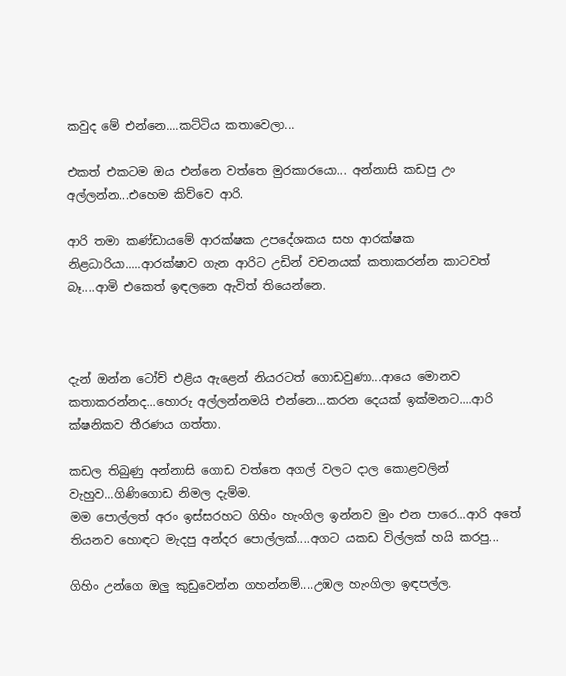කවුද මේ එන්නෙ....කට්ටිය කතාවෙලා...

එකත් එකටම ඔය එන්නෙ වත්තෙ මුරකාරයො... අන්නාසි කඩපු උං අල්ලන්න...එහෙම කිව්වෙ ආරි.

ආරි තමා කණ්ඩායමේ ආරක්ෂක උපදේශකය සහ ආරක්ෂක නිළධාරියා.....ආරක්ෂාව ගැන ආරිට උඩින් වචනයක් කතාකරන්න කාටවත් බෑ....ආමි එකෙත් ඉඳලනෙ ඇවිත් තියෙන්නෙ.



දැන් ඔන්න ටෝච් එළිය ඇළෙන් නියරටත් ගොඩවුණා...ආයෙ මොනව කතාකරන්නද...හොරු අල්ලන්නමයි එන්නෙ...කරන දෙයක් ඉක්මනට....ආරි ක්ෂනිකව තීරණය ගත්තා.

කඩල තිබුණු අන්නාසි ගොඩ වත්තෙ අගල් වලට දාල කොළවලින් වැහුව...ගිණිගොඩ නිමල දැම්ම.
මම පොල්ලත් අරං ඉස්සරහට ගිහිං හැංගිල ඉන්නව මුං එන පාරෙ...ආරි අතේ තියනව හොඳට මැදපු අන්දර පොල්ලක්....අගට යකඩ විල්ලක් හයි කරපු...

ගිහිං උන්ගෙ ඔලු කුඩුවෙන්න ගහන්නම්....උඹල හැංගිලා ඉඳපල්ල.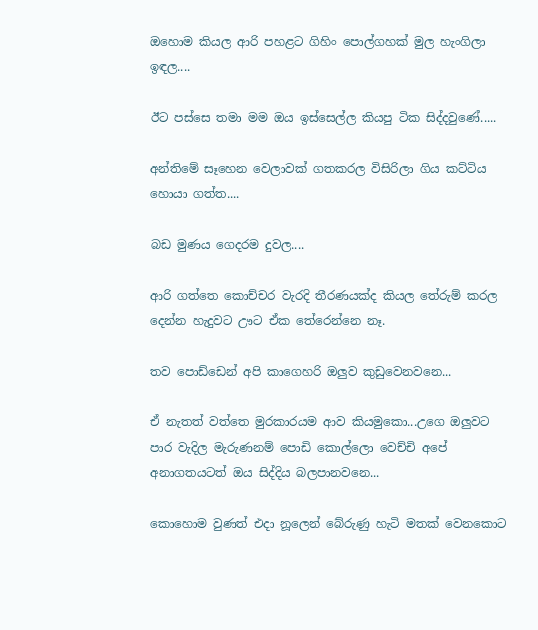ඔහොම කියල ආරි පහළට ගිහිං පොල්ගහක් මුල හැංගිලා ඉඳල....

ඊට පස්සෙ තමා මම ඔය ඉස්සෙල්ල කියපු ටික සිද්දවුණේ.....

අන්තිමේ සෑහෙන වෙලාවක් ගතකරල විසිරිලා ගිය කට්ටිය හොයා ගත්ත....

බඩ මුණය ගෙදරම දුවල....

ආරි ගත්තෙ කොච්චර වැරදි තීරණයක්ද කියල තේරුම් කරල දෙන්න හැදුවට ඌට ඒක තේරෙන්නෙ නෑ.

තව පොඩ්ඩෙන් අපි කාගෙහරි ඔලුව කුඩුවෙනවනෙ...

ඒ නැතත් වත්තෙ මුරකාරයම ආව කියමුකො...උගෙ ඔලුවට පාර වැදිල මැරුණනම් පොඩි කොල්ලො වෙච්චි අපේ අනාගතයටත් ඔය සිද්දිය බලපානවනෙ...

කොහොම වුණත් එදා නූලෙන් බේරුණු හැටි මතක් වෙනකොට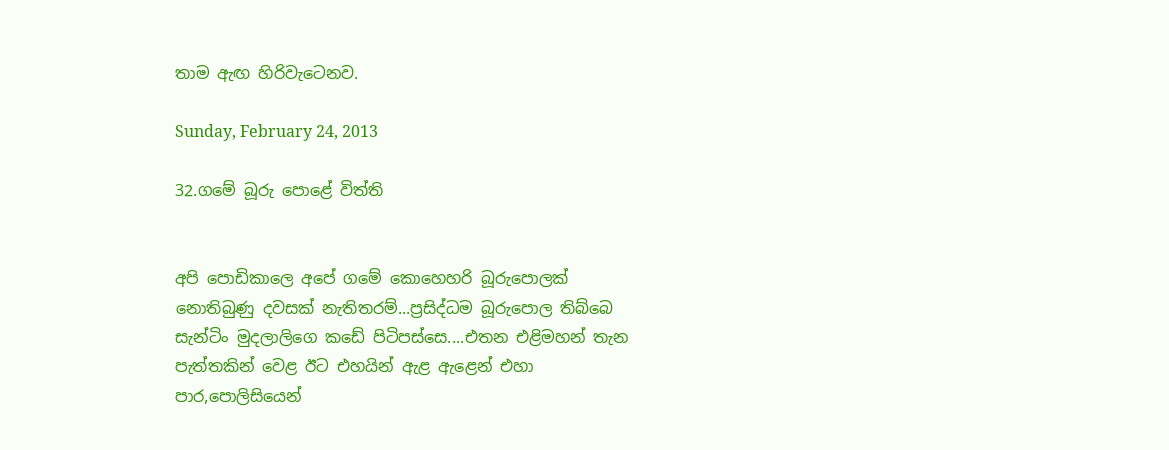තාම ඇඟ හිරිවැටෙනව.

Sunday, February 24, 2013

32.ගමේ බූරු පොළේ විත්ති


අපි පොඩිකාලෙ අපේ ගමේ කොහෙහරි බූරුපොලක් නොතිබුණු දවසක් නැතිතරම්...ප්‍රසිද්ධම බූරුපොල තිබ්බෙ සැන්ටිං මුදලාලිගෙ කඩේ පිටිපස්සෙ....එතන එළිමහන් තැන පැත්තකින් වෙළ ඊට එහයින් ඇළ ඇළෙන් එහා පාර,පොලිසියෙන්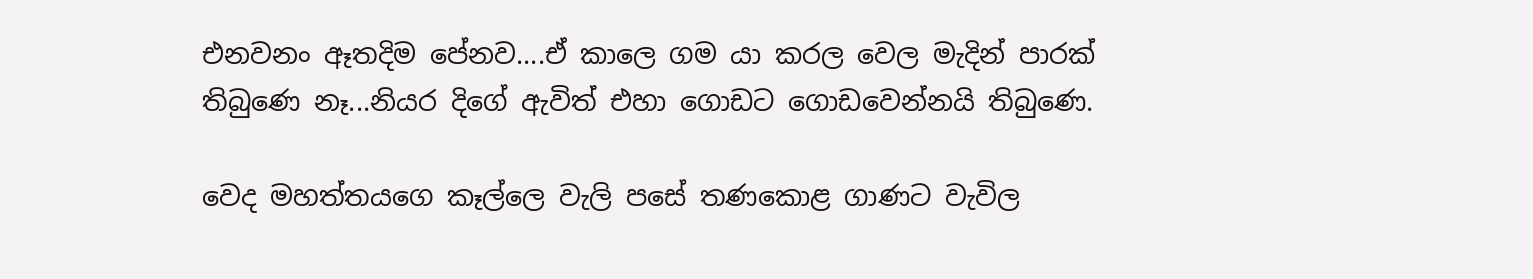එනවනං ඈතදිම පේනව....ඒ කාලෙ ගම යා කරල වෙල මැදින් පාරක් තිබුණෙ නෑ...නියර දිගේ ඇවිත් එහා ගොඩට ගොඩවෙන්නයි තිබුණෙ.

වෙද මහත්තයගෙ කෑල්ලෙ වැලි පසේ තණකොළ ගාණට වැවිල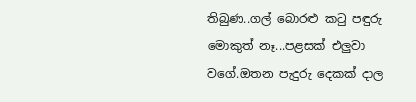තිබුණ..ගල් බොරළු කටු පඳුරු මොකුත් නෑ...පළසක් එලුවා වගේ.ඔතන පැදුරු දෙකක් දාල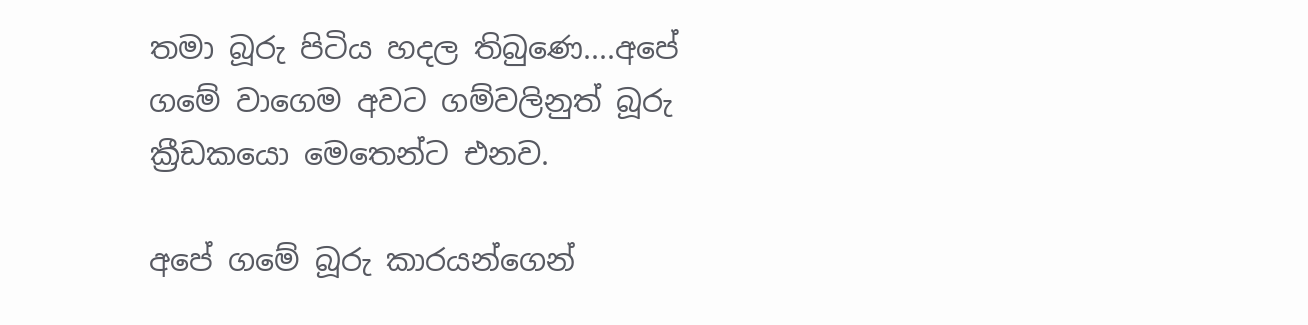තමා බූරු පිටිය හදල තිබුණෙ....අපේ ගමේ වාගෙම අවට ගම්වලිනුත් බූරු ක්‍රීඩකයො මෙතෙන්ට එනව.

අපේ ගමේ බූරු කාරයන්ගෙන්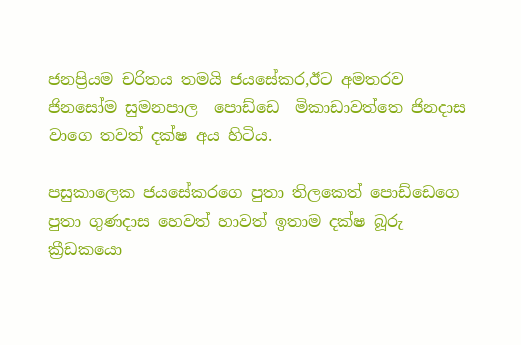ජනප්‍රියම චරිතය තමයි ජයසේකර,ඊට අමතරව ජිනසෝම සුමනපාල  පොඩ්ඩෙ  මිකාඩාවත්තෙ ජිනදාස වාගෙ තවත් දක්ෂ අය හිටිය.

පසුකාලෙක ජයසේකරගෙ පුතා තිලකෙත් පොඩ්ඩෙගෙ පුතා ගුණදාස හෙවත් හාවත් ඉතාම දක්ෂ බූරු ක්‍රීඩකයො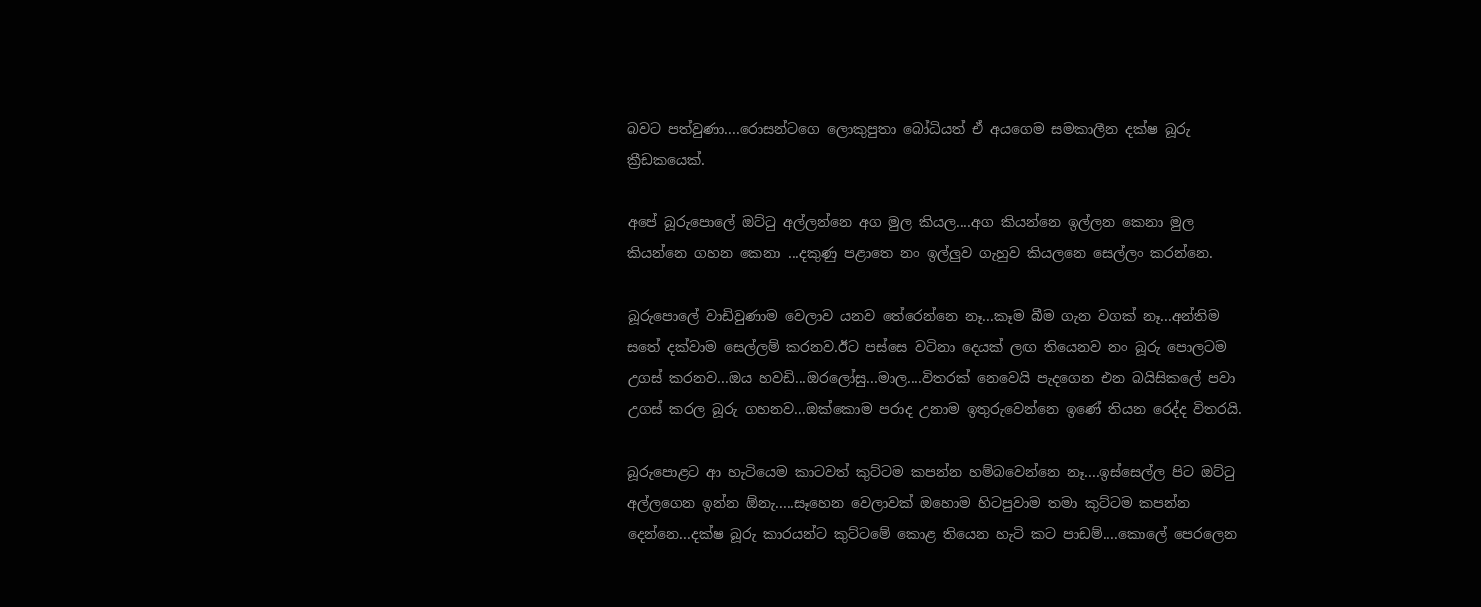බවට පත්වුණා....රොසන්ටගෙ ලොකුපුතා බෝධියත් ඒ අයගෙම සමකාලීන දක්ෂ බූරු ක්‍රීඩකයෙක්.

අපේ බූරුපොලේ ඔට්ටු අල්ලන්නෙ අග මුල කියල....අග කියන්නෙ ඉල්ලන කෙනා මුල කියන්නෙ ගහන කෙනා ...දකුණු පළාතෙ නං ඉල්ලුව ගැහුව කියලනෙ සෙල්ලං කරන්නෙ.

බූරුපොලේ වාඩිවුණාම වෙලාව යනව තේරෙන්නෙ නෑ...කෑම බීම ගැන වගක් නෑ...අන්තිම සතේ දක්වාම සෙල්ලම් කරනව.ඊට පස්සෙ වටිනා දෙයක් ලඟ තියෙනව නං බූරු පොලටම උගස් කරනව...ඔය හවඩි...ඔරලෝසු...මාල....විතරක් නෙවෙයි පැදගෙන එන බයිසිකලේ පවා උගස් කරල බූරු ගහනව...ඔක්කොම පරාද උනාම ඉතුරුවෙන්නෙ ඉණේ තියන රෙද්ද විතරයි.

බූරුපොළට ආ හැටියෙම කාටවත් කුට්ටම කපන්න හම්බවෙන්නෙ නෑ....ඉස්සෙල්ල පිට ඔට්ටු අල්ලගෙන ඉන්න ඕනැ.....සෑහෙන වෙලාවක් ඔහොම හිටපුවාම තමා කුට්ටම කපන්න දෙන්නෙ...දක්ෂ බූරු කාරයන්ට කුට්ටමේ කොළ තියෙන හැටි කට පාඩම්....කොලේ පෙරලෙන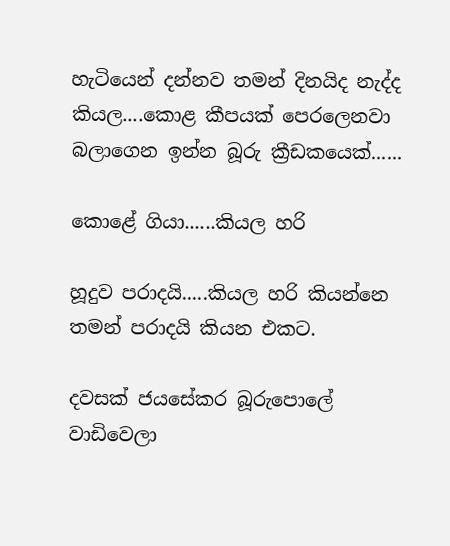හැටියෙන් දන්නව තමන් දිනයිද නැද්ද කියල....කොළ කීපයක් පෙරලෙනවා බලාගෙන ඉන්න බූරු ක්‍රීඩකයෙක්......

කොළේ ගියා......කියල හරි

හූදුව පරාදයි.....කියල හරි කියන්නෙ තමන් පරාදයි කියන එකට.

දවසක් ජයසේකර බූරුපොලේ වාඩිවෙලා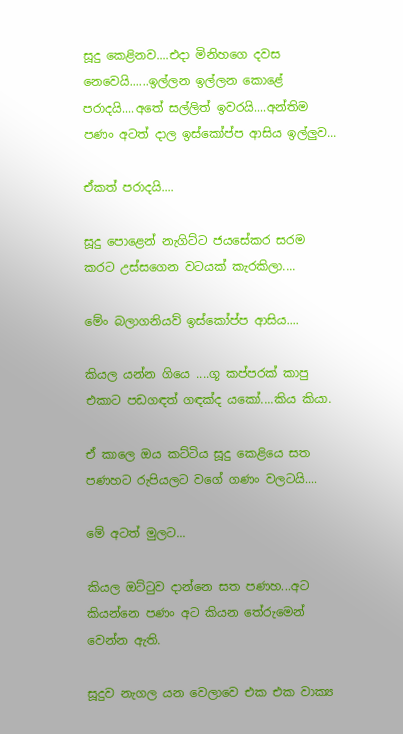සූදු කෙළිනව....එදා මිනිහගෙ දවස නෙවෙයි......ඉල්ලන ඉල්ලන කොළේ පරාදයි....අතේ සල්ලිත් ඉවරයි....අන්තිම පණං අටත් දාල ඉස්කෝප්ප ආසිය ඉල්ලුව...

ඒකත් පරාදයි....

සූදු පොළෙන් නැගිට්ට ජයසේකර සරම කරට උස්සගෙන වටයක් කැරකිලා....

මේං බලාගනියව් ඉස්කෝප්ප ආසිය....

කියල යන්න ගියෙ ....ගූ කප්පරක් කාපු එකාට පඩගඳත් ගඳක්ද යකෝ....කිය කියා.

ඒ කාලෙ ඔය කට්ටිය සූදු කෙළියෙ සත පණහට රුපියලට වගේ ගණං වලටයි....

මේ අටත් මුලට...

කියල ඔට්ටුව දාන්නෙ සත පණහ...අට කියන්නෙ පණං අට කියන තේරුමෙන් වෙන්න ඇති.

සූදුව නැගල යන වෙලාවෙ එක එක වාක්‍ය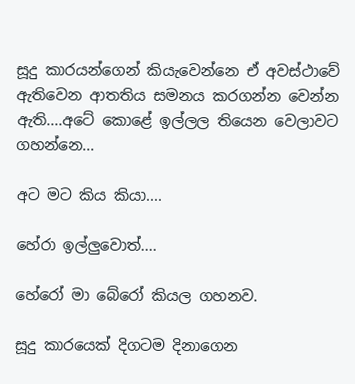සූදු කාරයන්ගෙන් කියැවෙන්නෙ ඒ අවස්ථාවේ ඇතිවෙන ආතතිය සමනය කරගන්න වෙන්න ඇති....අටේ කොළේ ඉල්ලල තියෙන වෙලාවට ගහන්නෙ...

අට මට කිය කියා....

හේරා ඉල්ලුවොත්....

හේරෝ මා බේරෝ කියල ගහනව.

සූදු කාරයෙක් දිගටම දිනාගෙන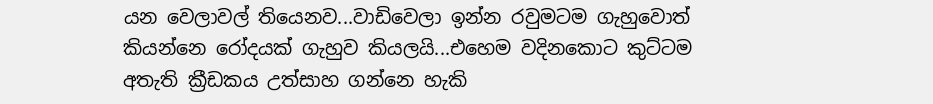යන වෙලාවල් තියෙනව...වාඩිවෙලා ඉන්න රවුමටම ගැහුවොත් කියන්නෙ රෝදයක් ගැහුව කියලයි...එහෙම වදිනකොට කුට්ටම අතැති ක්‍රීඩකය උත්සාහ ගන්නෙ හැකි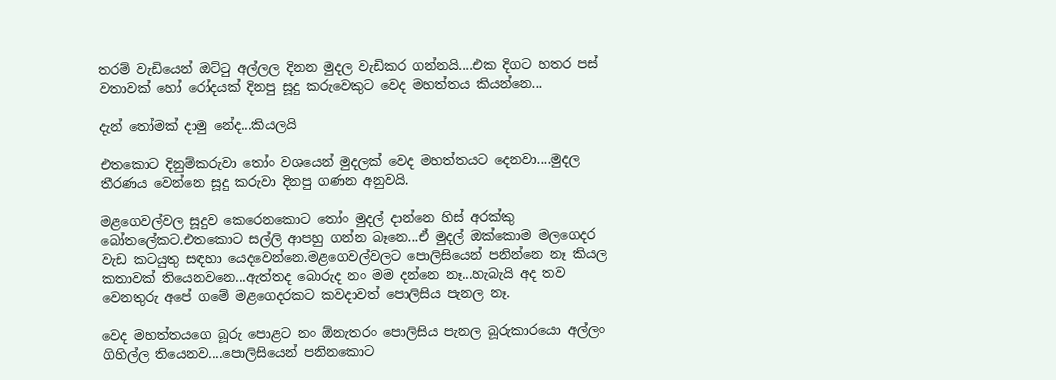තරම් වැඩියෙන් ඔට්ටු අල්ලල දිනන මුදල වැඩිකර ගන්නයි....එක දිගට හතර පස් වතාවක් හෝ රෝදයක් දිනපු සූදු කරුවෙකුට වෙද මහත්තය කියන්නෙ...

දැන් තෝමක් දාමු නේද...කියලයි

එතකොට දිනුම්කරුවා තෝං වශයෙන් මුදලක් වෙද මහත්තයට දෙනවා....මුදල තීරණය වෙන්නෙ සූදු කරුවා දිනපු ගණන අනුවයි.

මළගෙවල්වල සූදුව කෙරෙනකොට තෝං මුදල් දාන්නෙ හිස් අරක්කු බෝතලේකට.එතකොට සල්ලි ආපහු ගන්න බෑනෙ...ඒ මුදල් ඔක්කොම මලගෙදර වැඩ කටයුතු සඳහා යෙදවෙන්නෙ.මළගෙවල්වලට පොලිසියෙන් පනින්නෙ නෑ කියල කතාවක් තියෙනවනෙ...ඇත්තද බොරුද නං මම දන්නෙ නෑ...හැබැයි අද තව වෙනතුරු අපේ ගමේ මළගෙදරකට කවදාවත් පොලිසිය පැනල නෑ.

වෙද මහත්තයගෙ බූරු පොළට නං ඕනැතරං පොලිසිය පැනල බූරුකාරයො අල්ලං ගිහිල්ල තියෙනව....පොලිසියෙන් පනිනකොට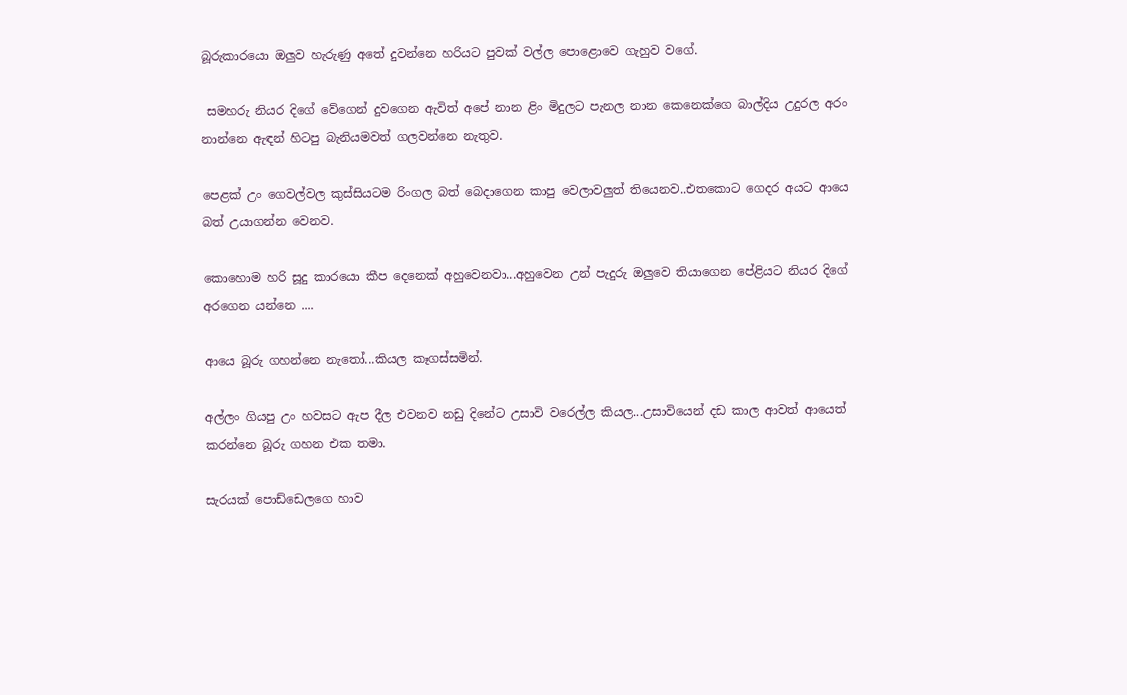බූරුකාරයො ඔලුව හැරුණු අතේ දුවන්නෙ හරියට පුවක් වල්ල පොළොවෙ ගැහුව වගේ.

 සමහරු නියර දිගේ වේගෙන් දුවගෙන ඇවිත් අපේ නාන ළිං මිදුලට පැනල නාන කෙනෙක්ගෙ බාල්දිය උදුරල අරං නාන්නෙ ඇඳන් හිටපු බැනියමවත් ගලවන්නෙ නැතුව.

පෙළක් උං ගෙවල්වල කුස්සියටම රිංගල බත් බෙදාගෙන කාපු වෙලාවලුත් තියෙනව..එතකොට ගෙදර අයට ආයෙ බත් උයාගන්න වෙනව.

කොහොම හරි සූදු කාරයො කීප දෙනෙක් අහුවෙනවා...අහුවෙන උන් පැදුරු ඔලුවෙ තියාගෙන පේළියට නියර දිගේ අරගෙන යන්නෙ ....

ආයෙ බූරු ගහන්නෙ නැතෝ...කියල කෑගස්සමින්.

අල්ලං ගියපු උං හවසට ඇප දීල එවනව නඩු දිනේට උසාවි වරෙල්ල කියල...උසාවියෙන් දඩ කාල ආවත් ආයෙත් කරන්නෙ බූරු ගහන එක තමා.

සැරයක් පොඩ්ඩෙලගෙ හාව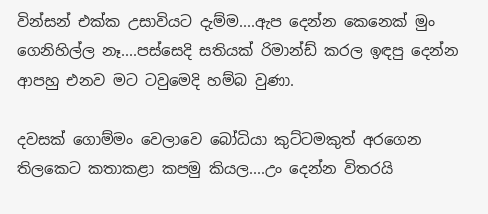වින්සන් එක්ක උසාවියට දැම්ම....ඇප දෙන්න කෙනෙක් මුං ගෙනිහිල්ල නෑ....පස්සෙදි සතියක් රිමාන්ඩ් කරල ඉඳපු දෙන්න ආපහු එනව මට ටවුමෙදි හම්බ වුණා.

දවසක් ගොම්මං වෙලාවෙ බෝධියා කුට්ටමකුත් අරගෙන තිලකෙට කතාකළා කපමු කියල....උං දෙන්න විතරයි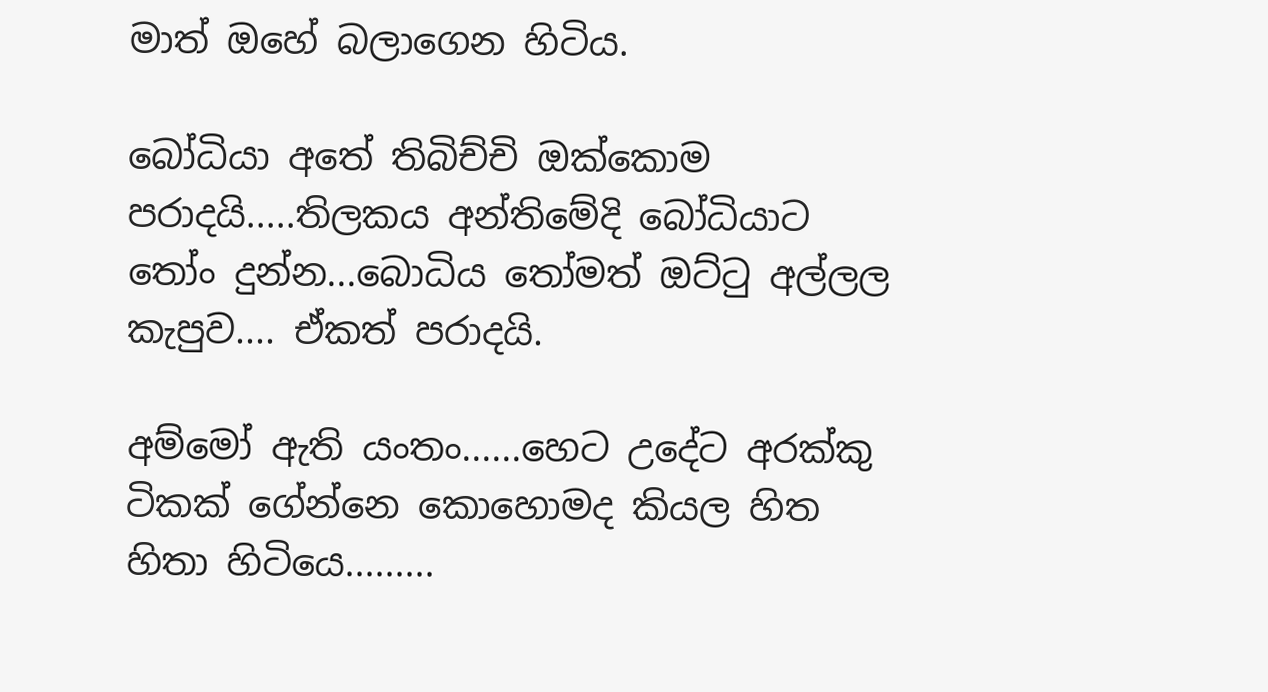මාත් ඔහේ බලාගෙන හිටිය.

බෝධියා අතේ තිබිච්චි ඔක්කොම පරාදයි.....තිලකය අන්තිමේදි බෝධියාට තෝං දුන්න...බොධිය තෝමත් ඔට්ටු අල්ලල කැපුව.... ඒකත් පරාදයි.

අම්මෝ ඇති යංතං......හෙට උදේට අරක්කු ටිකක් ගේන්නෙ කොහොමද කියල හිත හිතා හිටියෙ.........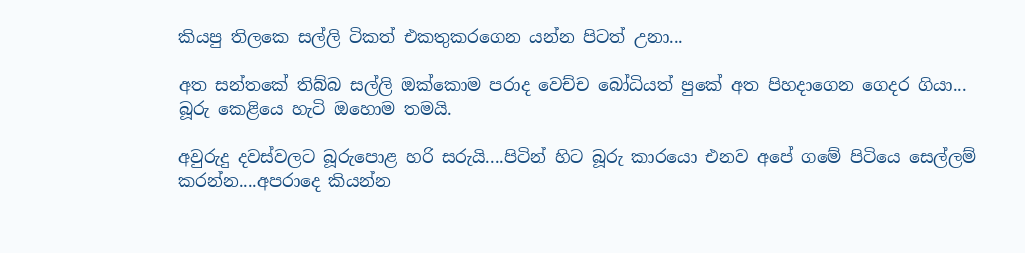කියපු තිලකෙ සල්ලි ටිකත් එකතුකරගෙන යන්න පිටත් උනා...

අත සන්තකේ තිබ්බ සල්ලි ඔක්කොම පරාද වෙච්ච බෝධියත් පුකේ අත පිහදාගෙන ගෙදර ගියා...
බූරු කෙළියෙ හැටි ඔහොම තමයි.

අවුරුදු දවස්වලට බූරුපොළ හරි සරුයි....පිටින් හිට බූරු කාරයො එනව අපේ ගමේ පිටියෙ සෙල්ලම් කරන්න....අපරාදෙ කියන්න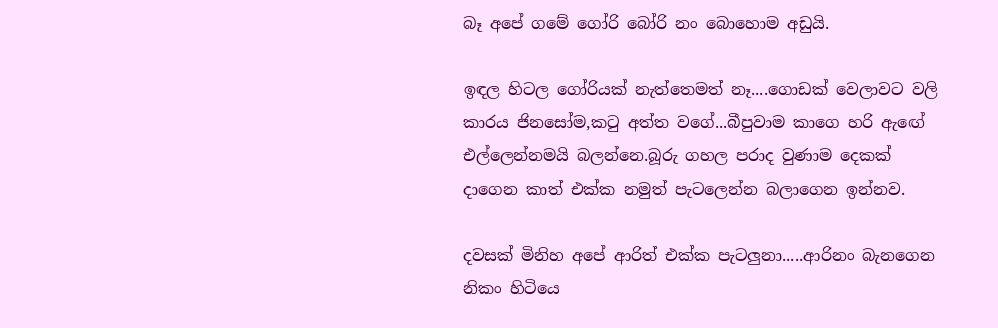බෑ අපේ ගමේ ගෝරි බෝරි නං බොහොම අඩුයි.

ඉඳල හිටල ගෝරියක් නැත්තෙමත් නෑ....ගොඩක් වෙලාවට වලි කාරය ජිනසෝම,කටු අත්ත වගේ...බීපුවාම කාගෙ හරි ඇඟේ එල්ලෙන්නමයි බලන්නෙ.බූරු ගහල පරාද වුණාම දෙකක් දාගෙන කාත් එක්ක නමුත් පැටලෙන්න බලාගෙන ඉන්නව.

දවසක් මිනිහ අපේ ආරිත් එක්ක පැටලුනා.....ආරිනං බැනගෙන නිකං හිටියෙ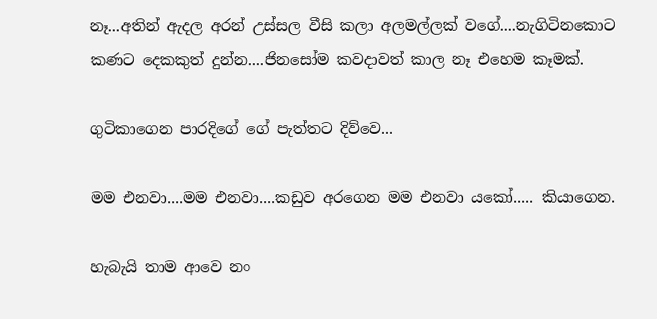නෑ...අතින් ඇදල අරන් උස්සල වීසි කලා අලමල්ලක් වගේ....නැගිටිනකොට කණට දෙකකුත් දුන්න....ජිනසෝම කවදාවත් කාල නෑ එහෙම කෑමක්.

ගුටිකාගෙන පාරදිගේ ගේ පැත්තට දිව්වෙ...

මම එනවා....මම එනවා....කඩුව අරගෙන මම එනවා යකෝ..... කියාගෙන.

හැබැයි තාම ආවෙ නං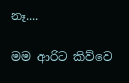නෑ....

මම ආරිට කිව්වෙ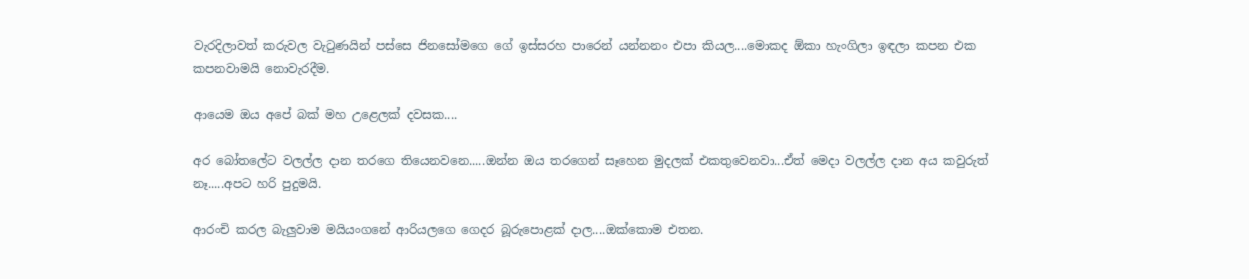වැරදිලාවත් කරුවල වැටුණයින් පස්සෙ ජිනසෝමගෙ ගේ ඉස්සරහ පාරෙන් යන්නනං එපා කියල....මොකද ඕකා හැංගිලා ඉඳලා කපන එක කපනවාමයි නොවැරදීම.

ආයෙම ඔය අපේ බක් මහ උළෙලක් දවසක....

අර බෝතලේට වලල්ල දාන තරගෙ තියෙනවනෙ.....ඔන්න ඔය තරගෙන් සෑහෙන මුදලක් එකතුවෙනවා...ඒත් මෙදා වලල්ල දාන අය කවුරුත් නෑ.....අපට හරි පුදුමයි.

ආරංචි කරල බැලුවාම මයියංගනේ ආරියලගෙ ගෙදර බූරුපොළක් දාල....ඔක්කොම එතන.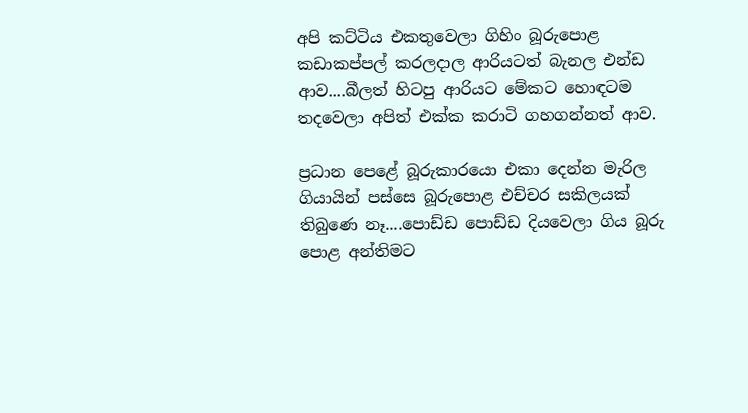අපි කට්ටිය එකතුවෙලා ගිහිං බූරුපොළ කඩාකප්පල් කරලදාල ආරියටත් බැනල එන්ඩ ආව....බීලත් හිටපු ආරියට මේකට හොඳටම තදවෙලා අපිත් එක්ක කරාටි ගහගන්නත් ආව.

ප්‍රධාන පෙළේ බූරුකාරයො එකා දෙන්න මැරිල ගියායින් පස්සෙ බූරුපොළ එච්චර සකිලයක් තිබුණෙ නෑ....පොඩ්ඩ පොඩ්ඩ දියවෙලා ගිය බූරු පොළ අන්තිමට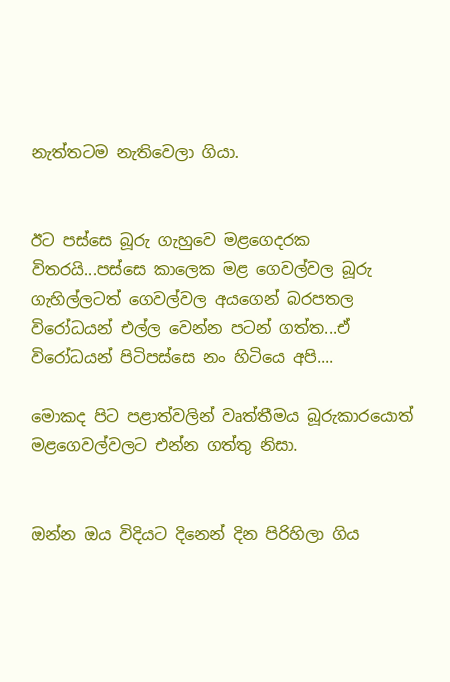නැත්තටම නැතිවෙලා ගියා.


ඊට පස්සෙ බූරු ගැහුවෙ මළගෙදරක විතරයි...පස්සෙ කාලෙක මළ ගෙවල්වල බූරු ගැහිල්ලටත් ගෙවල්වල අයගෙන් බරපතල විරෝධයන් එල්ල වෙන්න පටන් ගත්ත...ඒ විරෝධයන් පිටිපස්සෙ නං හිටියෙ අපි....

මොකද පිට පළාත්වලින් වෘත්තීමය බූරුකාරයොත් මළගෙවල්වලට එන්න ගත්තු නිසා.


ඔන්න ඔය විදියට දිනෙන් දින පිරිහිලා ගිය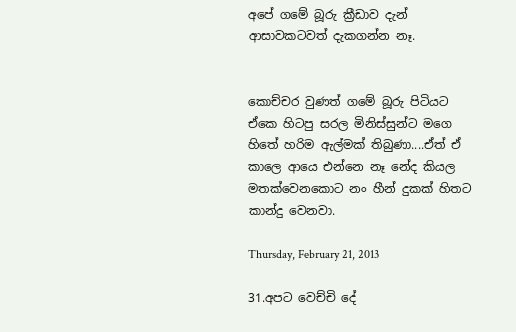අපේ ගමේ බූරු ක්‍රීඩාව දැන් ආසාවකටවත් දැකගන්න නෑ.


කොච්චර වුණත් ගමේ බූරු පිටියට ඒකෙ හිටපු සරල මිනිස්සුන්ට මගෙ හිතේ හරිම ඇල්මක් තිබුණා....ඒත් ඒ කාලෙ ආයෙ එන්නෙ නෑ නේද කියල මතක්වෙනකොට නං හීන් දුකක් හිතට කාන්දු වෙනවා.

Thursday, February 21, 2013

31.අපට වෙච්චි දේ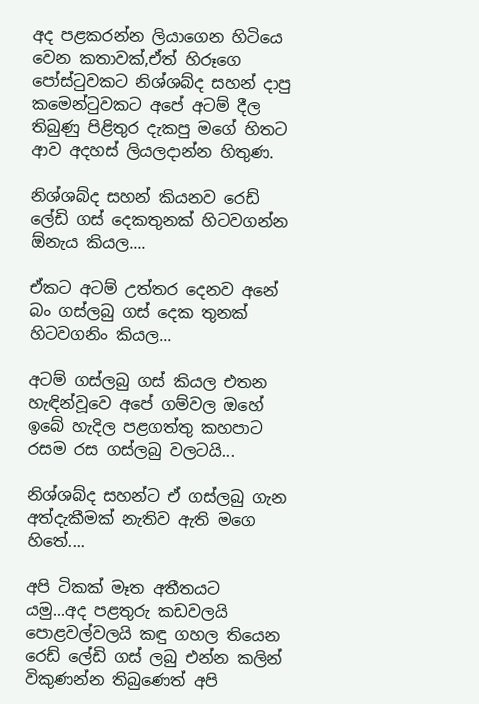අද පළකරන්න ලියාගෙන හිටියෙ වෙන කතාවක්,ඒත් හිරූගෙ පෝස්ටුවකට නිශ්ශබ්ද සහන් දාපු කමෙන්ටුවකට අපේ අටම් දීල තිබුණු පිළිතුර දැකපු මගේ හිතට ආව අදහස් ලියලදාන්න හිතුණ.

නිශ්ශබ්ද සහන් කියනව රෙඩ් ලේඩි ගස් දෙකතුනක් හිටවගන්න ඕනැය කියල....

ඒකට අටම් උත්තර දෙනව අනේ බං ගස්ලබු ගස් දෙක තුනක් හිටවගනිං කියල...

අටම් ගස්ලබු ගස් කියල එතන හැඳින්වූවෙ අපේ ගම්වල ඔහේ ඉබේ හැදිල පළගත්තු කහපාට රසම රස ගස්ලබු වලටයි...

නිශ්ශබ්ද සහන්ට ඒ ගස්ලබු ගැන අත්දැකීමක් නැතිව ඇති මගෙ හිතේ....

අපි ටිකක් මෑත අතීතයට යමු...අද පළතුරු කඩවලයි පොළවල්වලයි කඳු ගහල තියෙන රෙඩ් ලේඩි ගස් ලබු එන්න කලින් විකුණන්න තිබුණෙත් අපි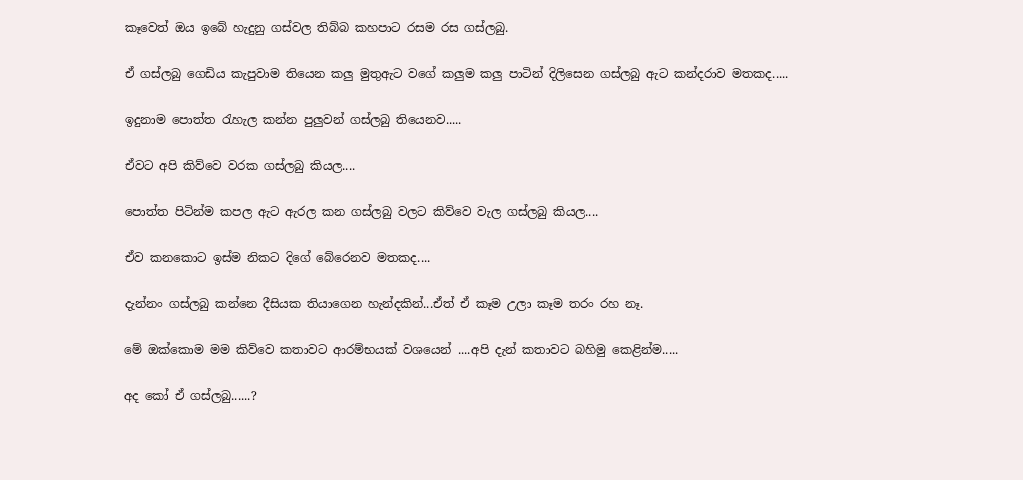කෑවෙත් ඔය ඉබේ හැදුනු ගස්වල තිබ්බ කහපාට රසම රස ගස්ලබු.

ඒ ගස්ලබු ගෙඩිය කැපුවාම තියෙන කලු මුතුඇට වගේ කලුම කලු පාටින් දිලිසෙන ගස්ලබු ඇට කන්දරාව මතකද.....

ඉදුනාම පොත්ත රැහැල කන්න පුලුවන් ගස්ලබු තියෙනව.....

ඒවට අපි කිව්වෙ වරක ගස්ලබු කියල....

පොත්ත පිටින්ම කපල ඇට ඇරල කන ගස්ලබු වලට කිව්වෙ වැල ගස්ලබු කියල....

ඒව කනකොට ඉස්ම නිකට දිගේ බේරෙනව මතකද....

දැන්නං ගස්ලබු කන්නෙ දීසියක තියාගෙන හැන්දකින්...ඒත් ඒ කෑම උලා කෑම තරං රහ නෑ.

මේ ඔක්කොම මම කිව්වෙ කතාවට ආරම්භයක් වශයෙන් ....අපි දැන් කතාවට බහිමු කෙළින්ම.....

අද කෝ ඒ ගස්ලබු......?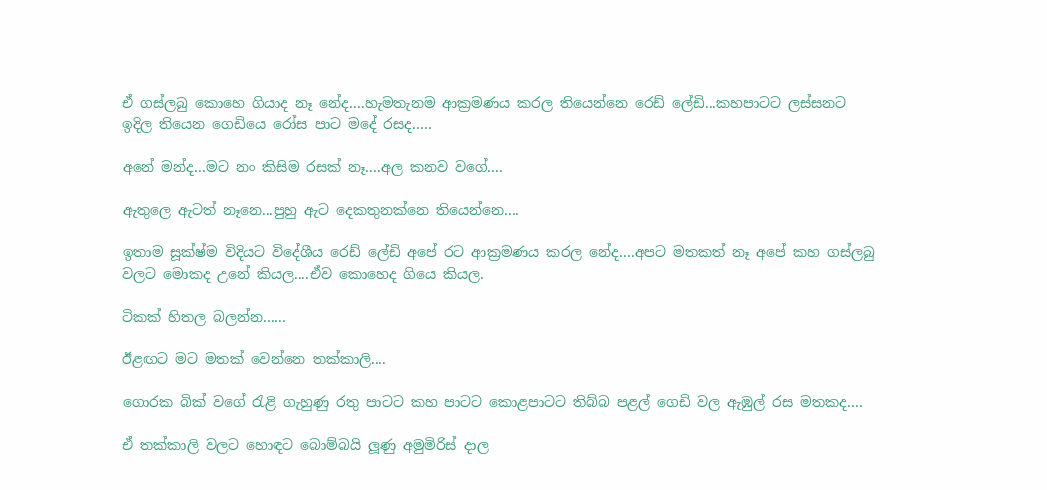ඒ ගස්ලබු කොහෙ ගියාද නෑ නේද....හැමතැනම ආක්‍රමණය කරල තියෙන්නෙ රෙඩ් ලේඩි...කහපාටට ලස්සනට ඉදිල තියෙන ගෙඩියෙ රෝස පාට මදේ රසද.....

අනේ මන්ද...මට නං කිසිම රසක් නෑ....අල කනව වගේ....

ඇතුලෙ ඇටත් නෑනෙ...පුහු ඇට දෙකතුනක්නෙ තියෙන්නෙ....

ඉතාම සූක්ෂ්ම විදියට විදේශීය රෙඩ් ලේඩි අපේ රට ආක්‍රමණය කරල නේද....අපට මතකත් නෑ අපේ කහ ගස්ලබු වලට මොකද උනේ කියල....ඒව කොහෙද ගියෙ කියල.

ටිකක් හිතල බලන්න......

ඊළඟට මට මතක් වෙන්නෙ තක්කාලි....

ගොරක බික් වගේ රැළි ගැහුණු රතු පාටට කහ පාටට කොළපාටට තිබ්බ පළල් ගෙඩි වල ඇඹුල් රස මතකද....

ඒ තක්කාලි වලට හොඳට බොම්බයි ලූණු අමුමිරිස් දාල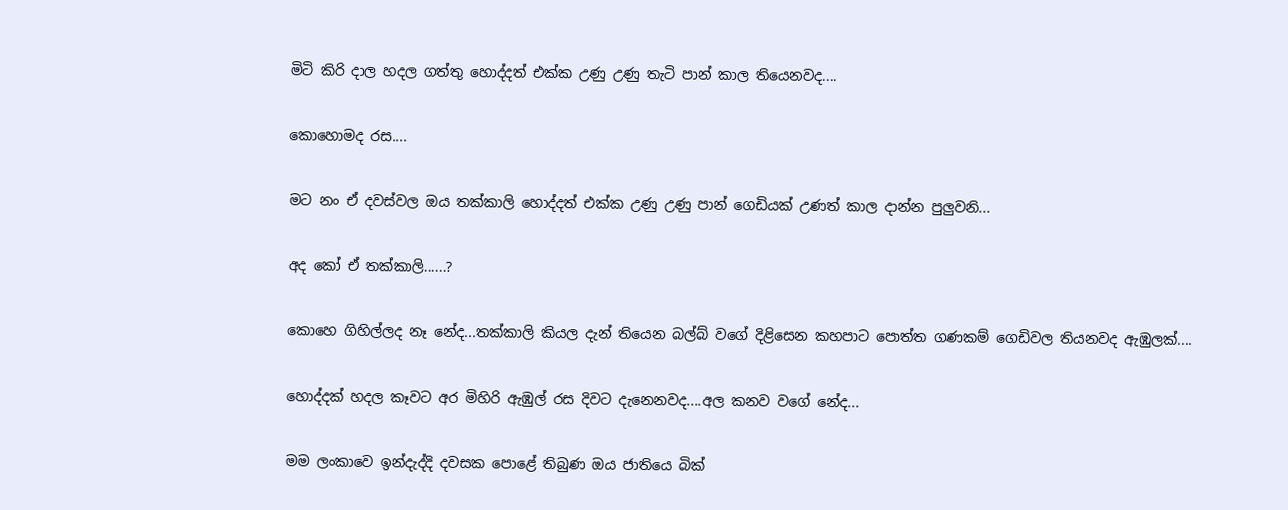මිටි කිරි දාල හදල ගත්තු හොද්දත් එක්ක උණු උණු තැටි පාන් කාල තියෙනවද....

කොහොමද රස....

මට නං ඒ දවස්වල ඔය තක්කාලි හොද්දත් එක්ක උණු උණු පාන් ගෙඩියක් උණත් කාල දාන්න පුලුවනි...

අද කෝ ඒ තක්කාලි......?

කොහෙ ගිහිල්ලද නෑ නේද...තක්කාලි කියල දැන් තියෙන බල්බ් වගේ දිළිසෙන කහපාට පොත්ත ගණකම් ගෙඩිවල තියනවද ඇඹුලක්....

හොද්දක් හදල කෑවට අර මිහිරි ඇඹුල් රස දිවට දැනෙනවද....අල කනව වගේ නේද...

මම ලංකාවෙ ඉන්දැද්දි දවසක පොළේ තිබුණ ඔය ජාතියෙ බික්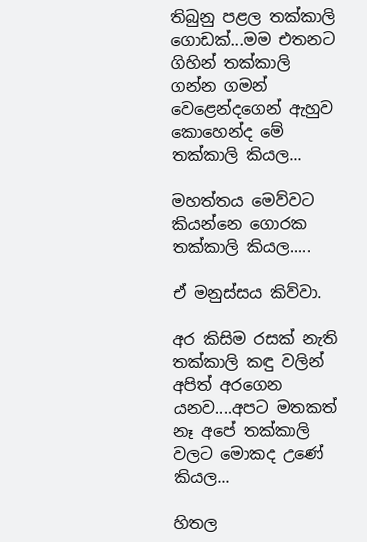තිබුනු පළල තක්කාලි ගොඩක්...මම එතනට ගිහින් තක්කාලි ගන්න ගමන් වෙළෙන්දගෙන් ඇහුව කොහෙන්ද මේ තක්කාලි කියල...

මහත්තය මෙව්වට කියන්නෙ ගොරක තක්කාලි කියල.....

ඒ මනුස්සය කිව්වා.

අර කිසිම රසක් නැති තක්කාලි කඳු වලින් අපිත් අරගෙන යනව....අපට මතකත් නෑ අපේ තක්කාලි වලට මොකද උණේ කියල...

හිතල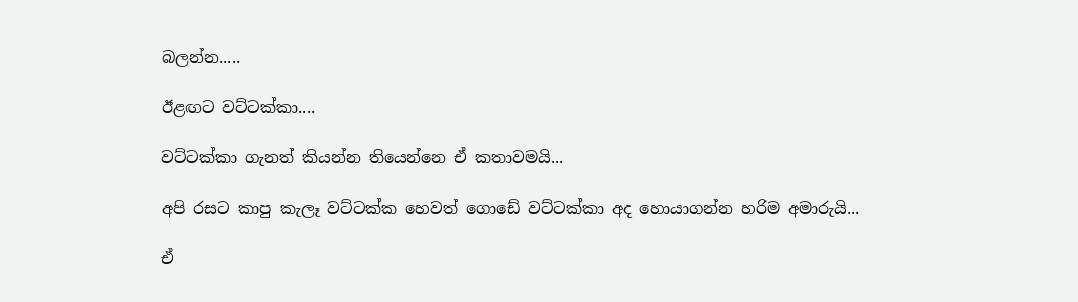බලන්න.....

ඊළඟට වට්ටක්කා....

වට්ටක්කා ගැනත් කියන්න තියෙන්නෙ ඒ කතාවමයි...

අපි රසට කාපු කැලෑ වට්ටක්ක හෙවත් ගොඩේ වට්ටක්කා අද හොයාගන්න හරිම අමාරුයි...

ඒ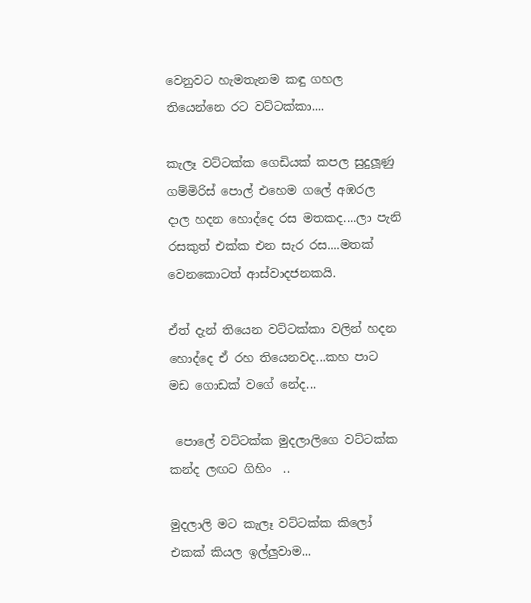වෙනුවට හැමතැනම කඳු ගහල තියෙන්නෙ රට වට්ටක්කා....

කැලෑ වට්ටක්ක ගෙඩියක් කපල සුදුලූණු ගම්මිරිස් පොල් එහෙම ගලේ අඹරල දාල හදන හොද්දෙ රස මතකද....ලා පැනි රසකුත් එක්ක එන සැර රස....මතක් වෙනකොටත් ආස්වාදජනකයි.

ඒත් දැන් තියෙන වට්ටක්කා වලින් හදන හොද්දෙ ඒ රහ තියෙනවද...කහ පාට මඩ ගොඩක් වගේ නේද...

 පොලේ වට්ටක්ක මුදලාලිගෙ වට්ටක්ක කන්ද ලඟට ගිහිං  ..

මුදලාලි මට කැලෑ වට්ටක්ක කිලෝ එකක් කියල ඉල්ලුවාම...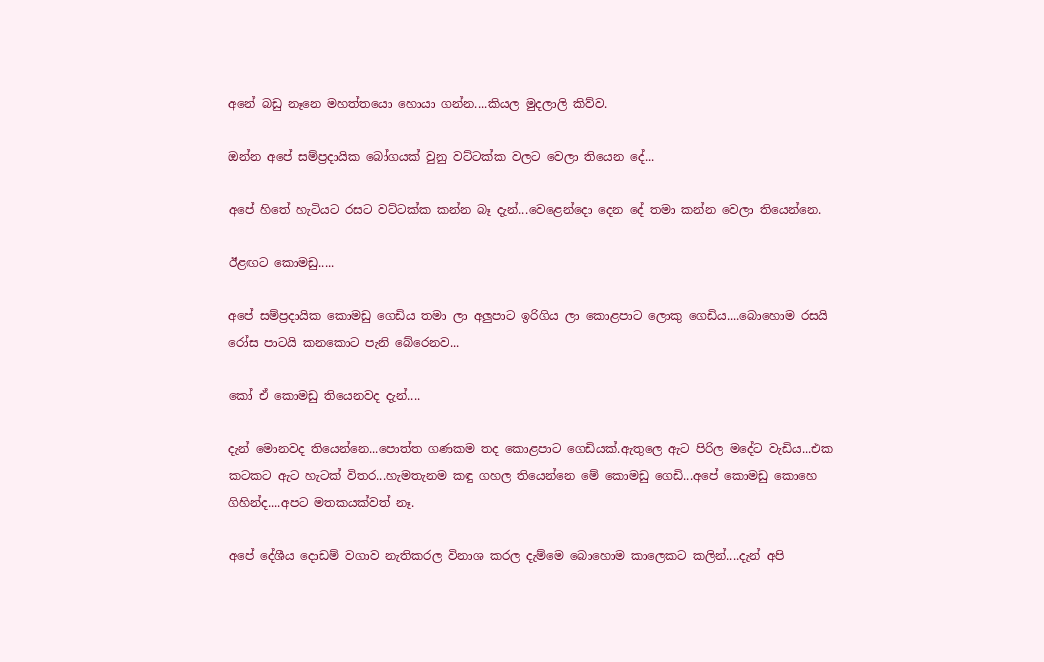අනේ බඩු නෑනෙ මහත්තයො හොයා ගන්න....කියල මුදලාලි කිව්ව.

ඔන්න අපේ සම්ප්‍රදායික බෝගයක් වුනු වට්ටක්ක වලට වෙලා තියෙන දේ...

අපේ හිතේ හැටියට රසට වට්ටක්ක කන්න බෑ දැන්...වෙළෙන්දො දෙන දේ තමා කන්න වෙලා තියෙන්නෙ.

ඊළඟට කොමඩු.....

අපේ සම්ප්‍රදායික කොමඩු ගෙඩිය තමා ලා අලුපාට ඉරිගිය ලා කොළපාට ලොකු ගෙඩිය....බොහොම රසයි රෝස පාටයි කනකොට පැනි බේරෙනව...

කෝ ඒ කොමඩු තියෙනවද දැන්....

දැන් මොනවද තියෙන්නෙ...පොත්ත ගණකම තද කොළපාට ගෙඩියක්.ඇතුලෙ ඇට පිරිල මදේට වැඩිය...එක කටකට ඇට හැටක් විතර...හැමතැනම කඳු ගහල තියෙන්නෙ මේ කොමඩු ගෙඩි...අපේ කොමඩු කොහෙ ගිහින්ද....අපට මතකයක්වත් නෑ.

අපේ දේශීය දොඩම් වගාව නැතිකරල විනාශ කරල දැම්මෙ බොහොම කාලෙකට කලින්....දැන් අපි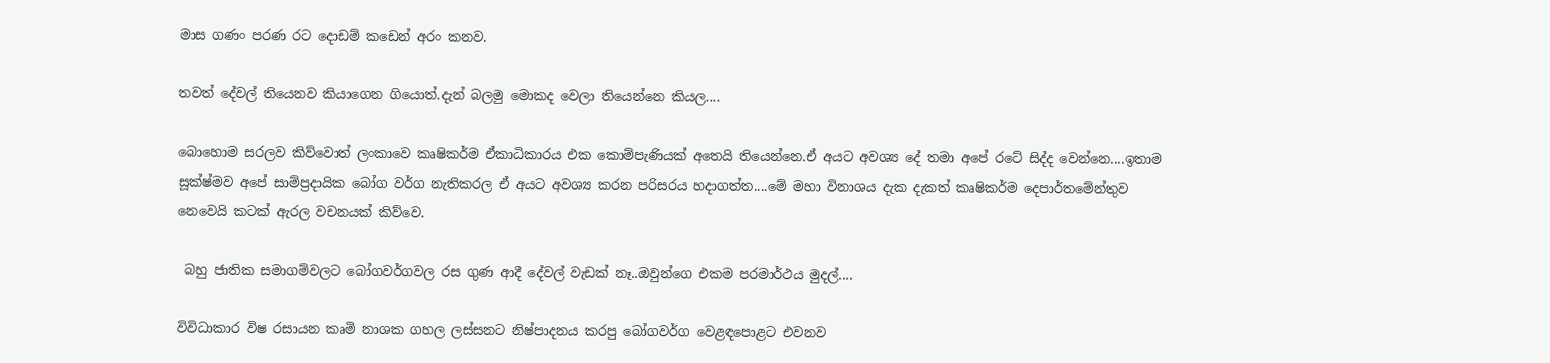මාස ගණං පරණ රට දොඩම් කඩෙන් අරං කනව.

තවත් දේවල් තියෙනව කියාගෙන ගියොත්.දැන් බලමු මොකද වෙලා තියෙන්නෙ කියල....

බොහොම සරලව කිව්වොත් ලංකාවෙ කෘෂිකර්ම ඒකාධිකාරය එක කොම්පැණියක් අතෙයි තියෙන්නෙ.ඒ අයට අවශ්‍ය දේ තමා අපේ රටේ සිද්ද වෙන්නෙ....ඉතාම සූක්ෂ්මව අපේ සාම්ප්‍රදායික බෝග වර්ග නැතිකරල ඒ අයට අවශ්‍ය කරන පරිසරය හදාගත්ත....මේ මහා විනාශය දැක දැකත් කෘෂිකර්ම දෙපාර්තමේන්තුව නෙවෙයි කටක් ඇරල වචනයක් කිව්වෙ.

 බහු ජාතික සමාගම්වලට බෝගවර්ගවල රස ගුණ ආදී දේවල් වැඩක් නෑ..ඔවුන්ගෙ එකම පරමාර්ථය මුදල්....

විවිධාකාර විෂ රසායන කෘමි නාශක ගහල ලස්සනට නිෂ්පාදනය කරපු බෝගවර්ග වෙළඳපොළට එවනව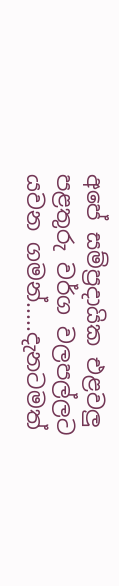අපේ සම්ප්‍රදායික එළවලු පළතුරු වර්ග වලපල්ලට යවන ගමන්.....දැනටමත්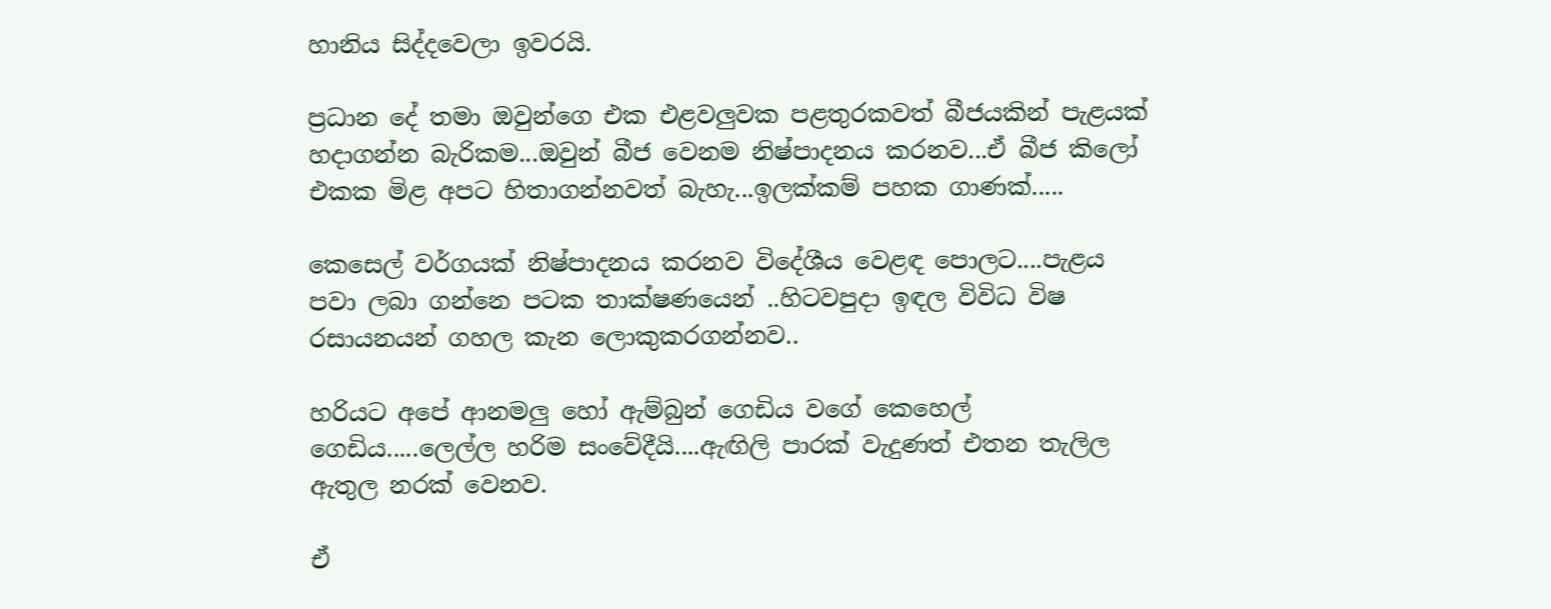හානිය සිද්දවෙලා ඉවරයි.

ප්‍රධාන දේ තමා ඔවුන්ගෙ එක එළවලුවක පළතුරකවත් බීජයකින් පැළයක් හදාගන්න බැරිකම...ඔවුන් බීජ වෙනම නිෂ්පාදනය කරනව...ඒ බීජ කිලෝ එකක මිළ අපට හිතාගන්නවත් බැහැ...ඉලක්කම් පහක ගාණක්.....

කෙසෙල් වර්ගයක් නිෂ්පාදනය කරනව විදේශීය වෙළඳ පොලට....පැළය පවා ලබා ගන්නෙ පටක තාක්ෂණයෙන් ..හිටවපුදා ඉඳල විවිධ විෂ රසායනයන් ගහල කැන ලොකුකරගන්නව..

හරියට අපේ ආනමලු හෝ ඇම්බුන් ගෙඩිය වගේ කෙහෙල් ගෙඩිය.....ලෙල්ල හරිම සංවේදීයි....ඇඟිලි පාරක් වැදුණත් එතන තැලිල ඇතුල නරක් වෙනව.

ඒ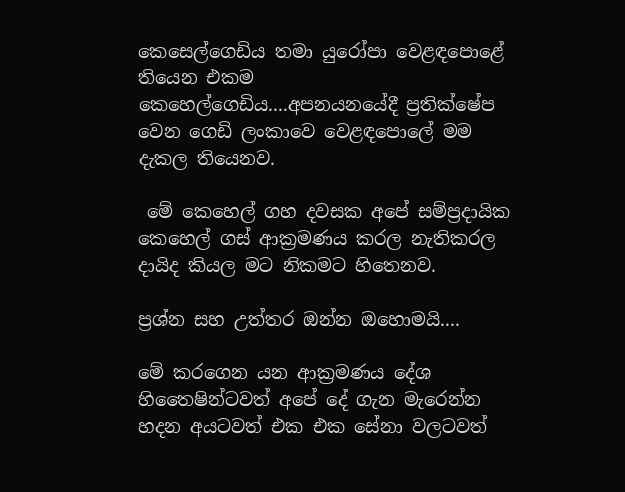කෙසෙල්ගෙඩිය තමා යුරෝපා වෙළඳපොළේ තියෙන එකම කෙහෙල්ගෙඩිය....අපනයනයේදී ප්‍රතික්ෂේප වෙන ගෙඩි ලංකාවෙ වෙළඳපොලේ මම දැකල තියෙනව.

 මේ කෙහෙල් ගහ දවසක අපේ සම්ප්‍රදායික කෙහෙල් ගස් ආක්‍රමණය කරල නැතිකරල දායිද කියල මට නිකමට හිතෙනව.

ප්‍රශ්න සහ උත්තර ඔන්න ඔහොමයි....

මේ කරගෙන යන ආක්‍රමණය දේශ හිතෛෂින්ටවත් අපේ දේ ගැන මැරෙන්න හදන අයටවත් එක එක සේනා වලටවත්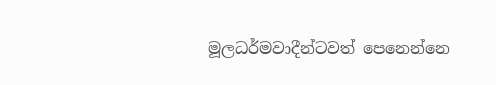මූලධර්මවාදීන්ටවත් පෙනෙන්නෙ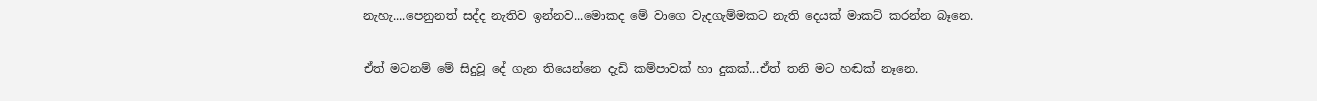නැහැ....පෙනුනත් සද්ද නැතිව ඉන්නව...මොකද මේ වාගෙ වැදගැම්මකට නැති දෙයක් මාකට් කරන්න බෑනෙ.

ඒත් මටනම් මේ සිදුවූ දේ ගැන තියෙන්නෙ දැඩි කම්පාවක් හා දුකක්...ඒත් තනි මට හඬක් නෑනෙ.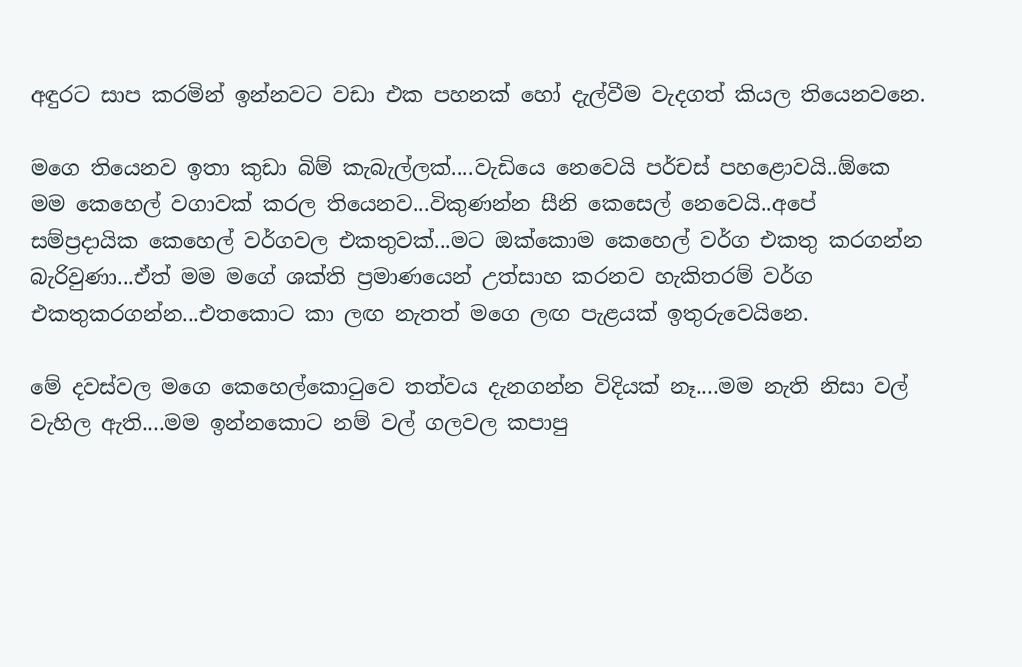අඳුරට සාප කරමින් ඉන්නවට වඩා එක පහනක් හෝ දැල්වීම වැදගත් කියල තියෙනවනෙ.

මගෙ තියෙනව ඉතා කුඩා බිම් කැබැල්ලක්....වැඩියෙ නෙවෙයි පර්චස් පහළොවයි..ඕකෙ මම කෙහෙල් වගාවක් කරල තියෙනව...විකුණන්න සීනි කෙසෙල් නෙවෙයි..අපේ සම්ප්‍රදායික කෙහෙල් වර්ගවල එකතුවක්...මට ඔක්කොම කෙහෙල් වර්ග එකතු කරගන්න බැරිවුණා...ඒත් මම මගේ ශක්ති ප්‍රමාණයෙන් උත්සාහ කරනව හැකිතරම් වර්ග එකතුකරගන්න...එතකොට කා ලඟ නැතත් මගෙ ලඟ පැළයක් ඉතුරුවෙයිනෙ.

මේ දවස්වල මගෙ කෙහෙල්කොටුවෙ තත්වය දැනගන්න විදියක් නෑ....මම නැති නිසා වල් වැහිල ඇති....මම ඉන්නකොට නම් වල් ගලවල කපාපු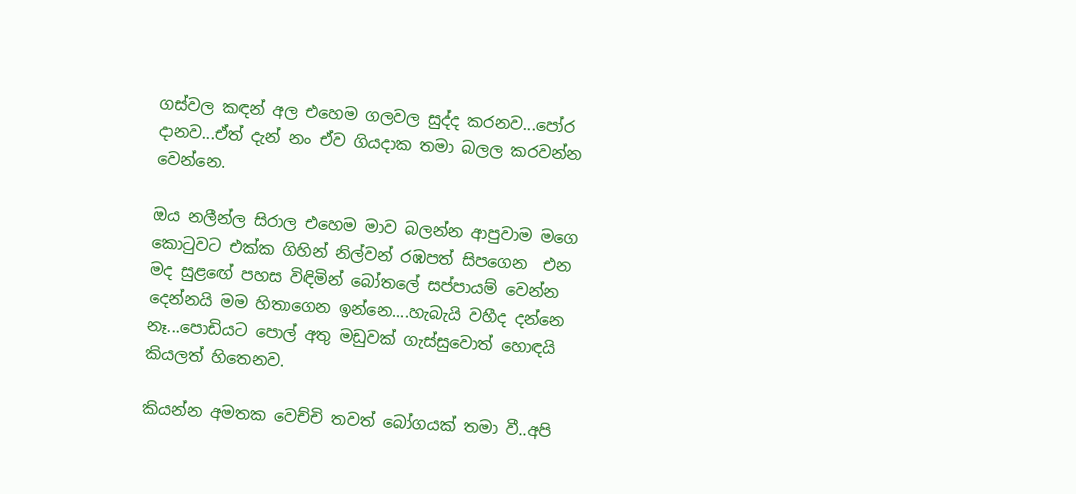ගස්වල කඳන් අල එහෙම ගලවල සුද්ද කරනව...පෝර දානව...ඒත් දැන් නං ඒව ගියදාක තමා බලල කරවන්න වෙන්නෙ.

ඔය නලීන්ල සිරාල එහෙම මාව බලන්න ආපුවාම මගෙ කොටුවට එක්ක ගිහින් නිල්වන් රඹපත් සිපගෙන  එන මද සුළඟේ පහස විඳිමින් බෝතලේ සප්පායම් වෙන්න දෙන්නයි මම හිතාගෙන ඉන්නෙ....හැබැයි වහීද දන්නෙ නෑ...පොඩියට පොල් අතු මඩුවක් ගැස්සුවොත් හොඳයි කියලත් හිතෙනව.

කියන්න අමතක වෙච්චි තවත් බෝගයක් තමා වී..අපි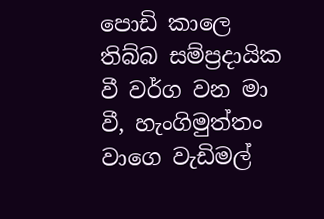පොඩි කාලෙ තිබ්බ සම්ප්‍රදායික වී වර්ග වන මා වී, හැංගිමුත්තං වාගෙ වැඩිමල්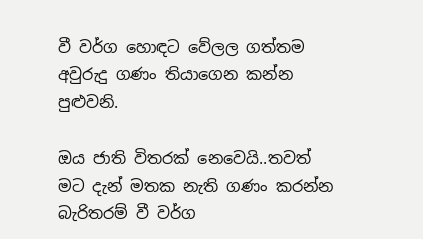වී වර්ග හොඳට වේලල ගත්තම අවුරුදු ගණං තියාගෙන කන්න පුළුවනි.

ඔය ජාති විතරක් නෙවෙයි..තවත් මට දැන් මතක නැති ගණං කරන්න බැරිතරම් වී වර්ග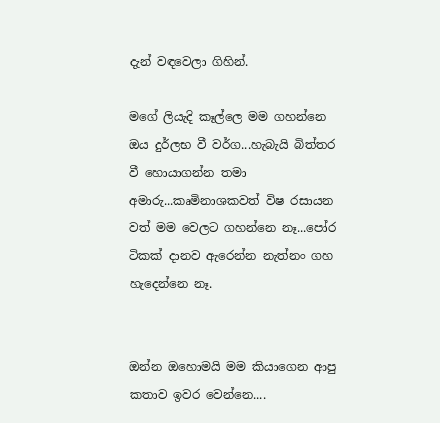දැන් වඳවෙලා ගිහින්.

මගේ ලියැදි කෑල්ලෙ මම ගහන්නෙ ඔය දුර්ලභ වී වර්ග...හැබැයි බිත්තර වී හොයාගන්න තමා අමාරු...කෘමිනාශකවත් විෂ රසායන වත් මම වෙලට ගහන්නෙ නෑ...පෝර ටිකක් දානව ඇරෙන්න නැත්නං ගහ හැදෙන්නෙ නෑ.


ඔන්න ඔහොමයි මම කියාගෙන ආපු කතාව ඉවර වෙන්නෙ....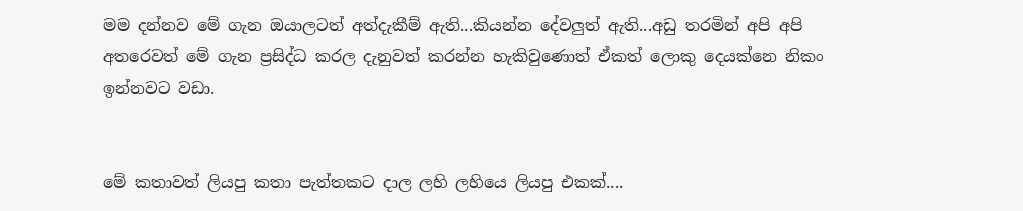මම දන්නව මේ ගැන ඔයාලටත් අත්දැකීම් ඇති...කියන්න දේවලුත් ඇති...අඩු තරමින් අපි අපි අතරෙවත් මේ ගැන ප්‍රසිද්ධ කරල දැනුවත් කරන්න හැකිවුණොත් ඒකත් ලොකු දෙයක්නෙ නිකං ඉන්නවට වඩා.


මේ කතාවත් ලියපු කතා පැත්තකට දාල ලහි ලහියෙ ලියපු එකක්....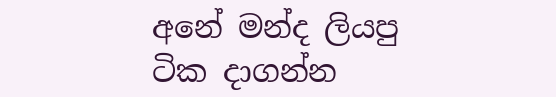අනේ මන්ද ලියපු ටික දාගන්න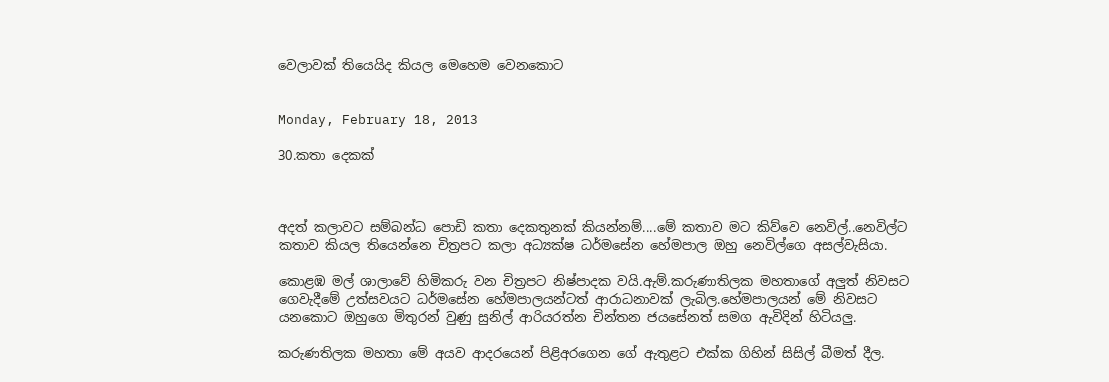වෙලාවක් තියෙයිද කියල මෙහෙම වෙනකොට


Monday, February 18, 2013

30.කතා දෙකක්



අදත් කලාවට සම්බන්ධ පොඩි කතා දෙකතුනක් කියන්නම්....මේ කතාව මට කිව්වෙ නෙවිල්..නෙවිල්ට කතාව කියල තියෙන්නෙ චිත්‍රපට කලා අධ්‍යක්ෂ ධර්මසේන හේමපාල ඔහු නෙවිල්ගෙ අසල්වැසියා.

කොළඹ මල් ශාලාවේ හිමිකරු වන චිත්‍රපට නිෂ්පාදක වයි.ඇම්.කරුණාතිලක මහතාගේ අලුත් නිවසට ගෙවැදීමේ උත්සවයට ධර්මසේන හේමපාලයන්ටත් ආරාධනාවක් ලැබිල.හේමපාලයන් මේ නිවසට යනකොට ඔහුගෙ මිතුරන් වුණු සුනිල් ආරියරත්න චින්තන ජයසේනත් සමග ඇවිදින් හිටියලු.

කරුණතිලක මහතා මේ අයව ආදරයෙන් පිළිඅරගෙන ගේ ඇතුළට එක්ක ගිහින් සිසිල් බීමත් දීල.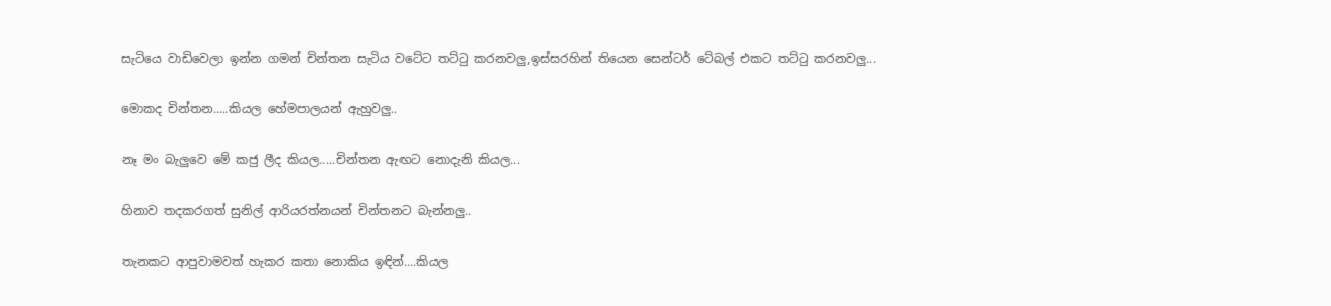සැටියෙ වාඩිවෙලා ඉන්න ගමන් චින්තන සැටිය වටේට තට්ටු කරනවලු,ඉස්සරහින් තියෙන සෙන්ටර් ටේබල් එකට තට්ටු කරනවලු...

මොකද චින්තන.....කියල හේමපාලයන් ඇහුවලු..

නෑ මං බැලුවෙ මේ කජු ලීද කියල.....චින්තන ඇඟට නොදැනි කියල...

හිනාව තදකරගත් සුනිල් ආරියරත්නයන් චින්තනට බැන්නලු..

තැනකට ආපුවාමවත් හැකර කතා නොකිය ඉඳින්....කියල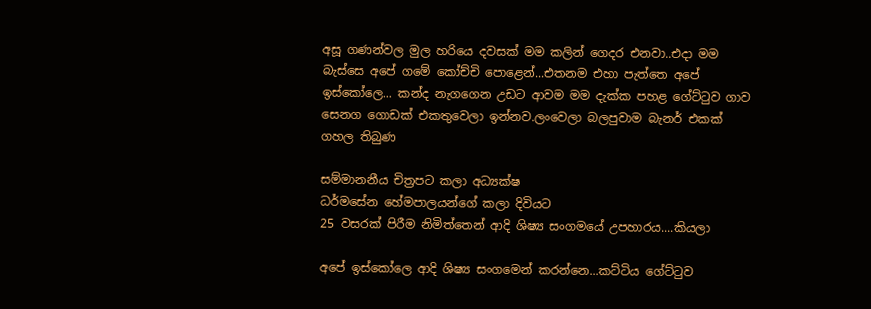අසූ ගණන්වල මුල හරියෙ දවසක් මම කලින් ගෙදර එනවා..එදා මම බැස්සෙ අපේ ගමේ කෝච්චි පොළෙන්...එතනම එහා පැත්තෙ අපේ ඉස්කෝලෙ... කන්ද නැගගෙන උඩට ආවම මම දැක්ක පහළ ගේට්ටුව ගාව සෙනග ගොඩක් එකතුවෙලා ඉන්නව.ලංවෙලා බලපුවාම බැනර් එකක් ගහල තිබුණ

සම්මානනීය චිත්‍රපට කලා අධ්‍යක්ෂ
ධර්මසේන හේමපාලයන්ගේ කලා දිවියට
25 වසරක් පිරීම නිමිත්තෙන් ආදි ශිෂ්‍ය සංගමයේ උපහාරය....කියලා

අපේ ඉස්කෝලෙ ආදි ශිෂ්‍ය සංගමෙන් කරන්නෙ...කට්ටිය ගේට්ටුව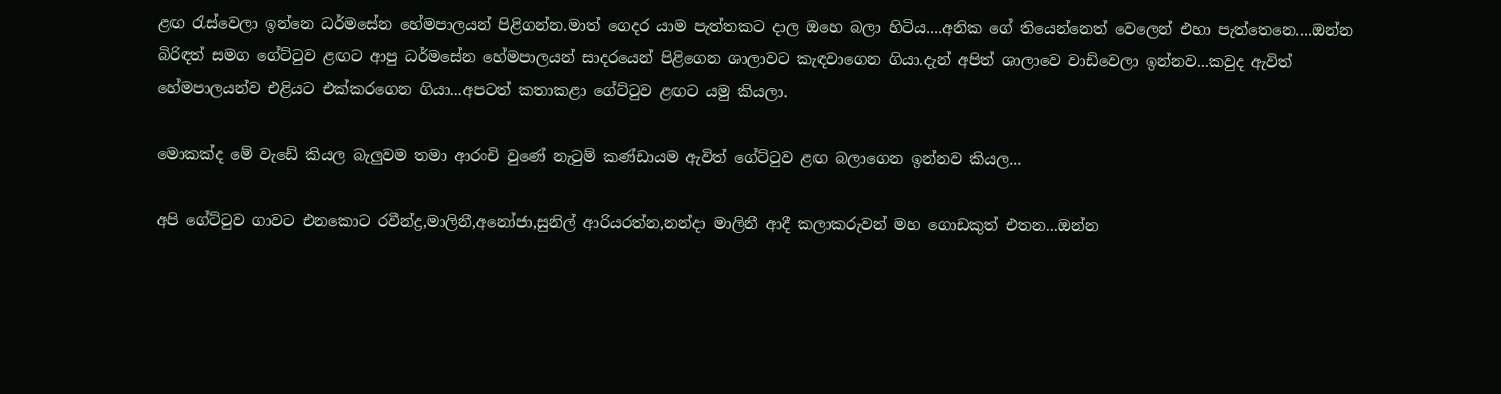ළඟ රැස්වෙලා ඉන්නෙ ධර්මසේන හේමපාලයන් පිළිගන්න.මාත් ගෙදර යාම පැත්තකට දාල ඔහෙ බලා හිටිය....අනික ගේ තියෙන්නෙත් වෙලෙන් එහා පැත්තෙනෙ....ඔන්න බිරිඳත් සමග ගේට්ටුව ළඟට ආපු ධර්මසේන හේමපාලයන් සාදරයෙන් පිළිගෙන ශාලාවට කැඳවාගෙන ගියා.දැන් අපිත් ශාලාවෙ වාඩිවෙලා ඉන්නව...කවුද ඇවිත් හේමපාලයන්ව එළියට එක්කරගෙන ගියා...අපටත් කතාකළා ගේට්ටුව ළඟට යමු කියලා.

මොකක්ද මේ වැඩේ කියල බැලුවම තමා ආරංචි වුණේ නැටුම් කණ්ඩායම ඇවිත් ගේට්ටුව ළඟ බලාගෙන ඉන්නව කියල...

අපි ගේට්ටුව ගාවට එනකොට රවීන්ද්‍ර,මාලිනී,අනෝජා,සුනිල් ආරියරත්න,නන්දා මාලිනී ආදී කලාකරුවන් මහ ගොඩකුත් එතන...ඔන්න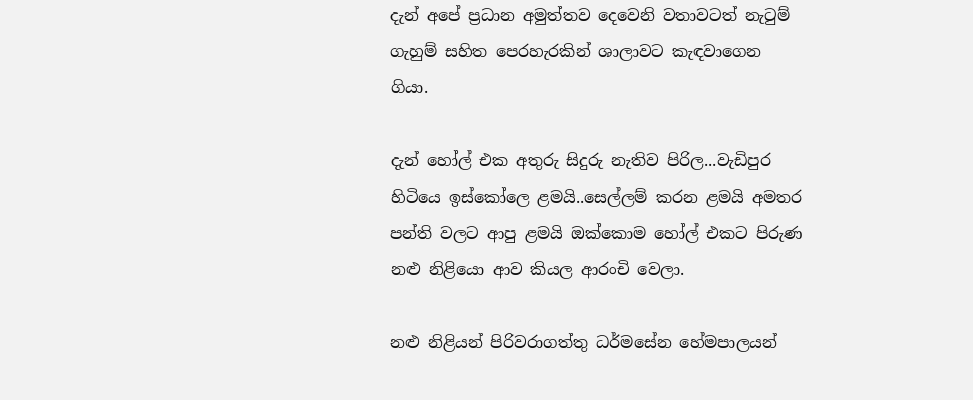දැන් අපේ ප්‍රධාන අමුත්තව දෙවෙනි වතාවටත් නැටුම් ගැහුම් සහිත පෙරහැරකින් ශාලාවට කැඳවාගෙන ගියා.

දැන් හෝල් එක අතුරු සිදුරු නැතිව පිරිල...වැඩිපුර හිටියෙ ඉස්කෝලෙ ළමයි..සෙල්ලම් කරන ළමයි අමතර පන්ති වලට ආපු ළමයි ඔක්කොම හෝල් එකට පිරුණ නළු නිළියො ආව කියල ආරංචි වෙලා.

නළු නිළියන් පිරිවරාගත්තු ධර්මසේන හේමපාලයන්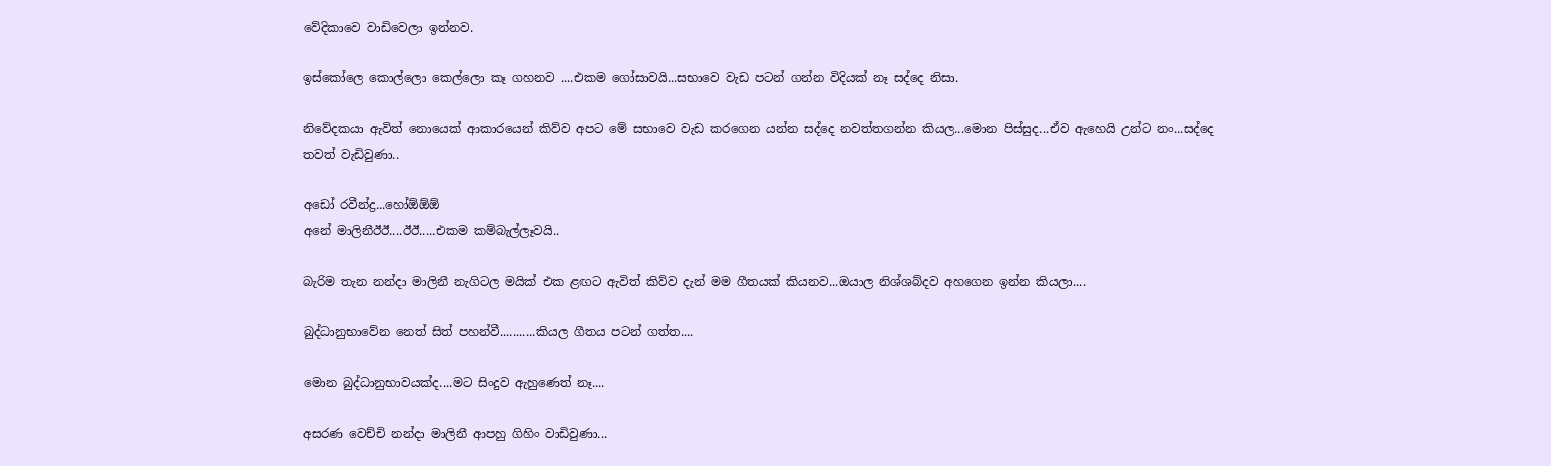වේදිකාවෙ වාඩිවෙලා ඉන්නව.

ඉස්කෝලෙ කොල්ලො කෙල්ලො කෑ ගහනව ....එකම ගෝසාවයි...සභාවෙ වැඩ පටන් ගන්න විදියක් නෑ සද්දෙ නිසා.

නිවේදකයා ඇවිත් නොයෙක් ආකාරයෙන් කිව්ව අපට මේ සභාවෙ වැඩ කරගෙන යන්න සද්දෙ නවත්තගන්න කියල...මොන පිස්සුද...ඒව ඇහෙයි උන්ට නං...සද්දෙ තවත් වැඩිවුණා..

අඩෝ රවීන්ද්‍ර...හෝඕඕඕ
අනේ මාලිනීඊඊ....ඊඊ.....එකම කම්බැල්ලෑවයි..

බැරිම තැන නන්දා මාලිනී නැගිටල මයික් එක ළඟට ඇවිත් කිව්ව දැන් මම ගීතයක් කියනව...ඔයාල නිශ්ශබ්දව අහගෙන ඉන්න කියලා....

බුද්ධානුභාවේන නෙත් සිත් පහන්වී...........කියල ගීතය පටන් ගත්ත....

මොන බුද්ධානුභාවයක්ද....මට සිංදුව ඇහුණෙත් නෑ....

අසරණ වෙච්චි නන්දා මාලිනී ආපහු ගිහිං වාඩිවුණා...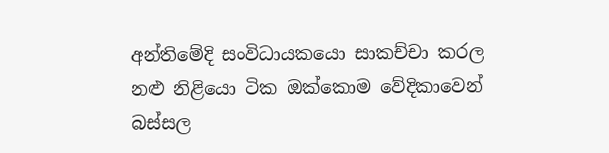අන්තිමේදි සංවිධායකයො සාකච්චා කරල නළු නිළියො ටික ඔක්කොම වේදිකාවෙන් බස්සල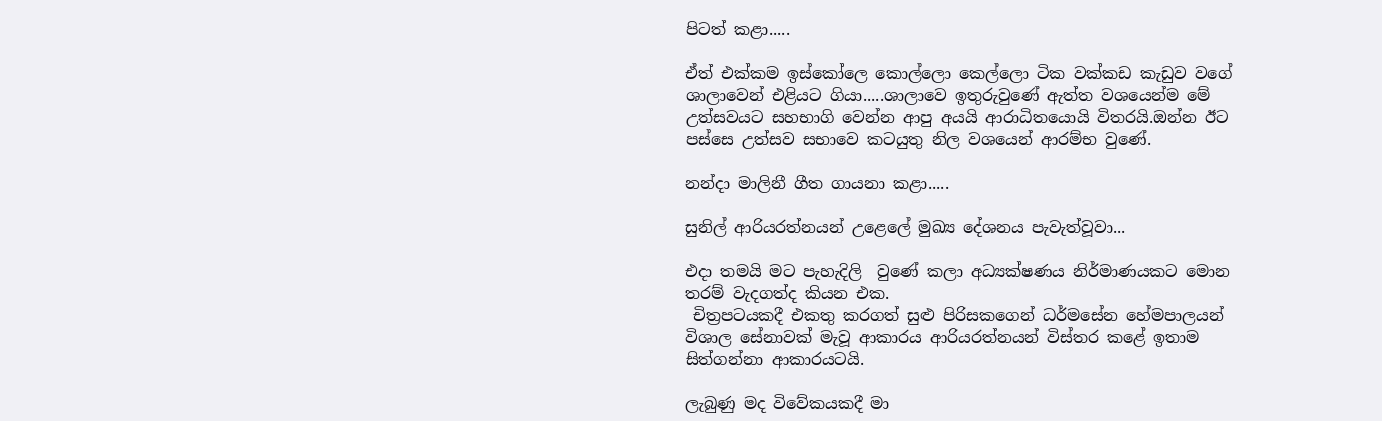පිටත් කළා.....

ඒත් එක්කම ඉස්කෝලෙ කොල්ලො කෙල්ලො ටික වක්කඩ කැඩුව වගේ ශාලාවෙන් එළියට ගියා.....ශාලාවෙ ඉතුරුවුණේ ඇත්ත වශයෙන්ම මේ උත්සවයට සහභාගි වෙන්න ආපු අයයි ආරාධිතයොයි විතරයි.ඔන්න ඊට පස්සෙ උත්සව සභාවෙ කටයුතු නිල වශයෙන් ආරම්භ වුණේ.

නන්දා මාලිනී ගීත ගායනා කළා.....

සුනිල් ආරියරත්නයන් උළෙලේ මුඛ්‍ය දේශනය පැවැත්වූවා...

එදා තමයි මට පැහැදිලි  වුණේ කලා අධ්‍යක්ෂණය නිර්මාණයකට මොන තරම් වැදගත්ද කියන එක.
 චිත්‍රපටයකදී එකතු කරගත් සුළු පිරිසකගෙන් ධර්මසේන හේමපාලයන් විශාල සේනාවක් මැවූ ආකාරය ආරියරත්නයන් විස්තර කළේ ඉතාම සිත්ගන්නා ආකාරයටයි.

ලැබුණු මද විවේකයකදී මා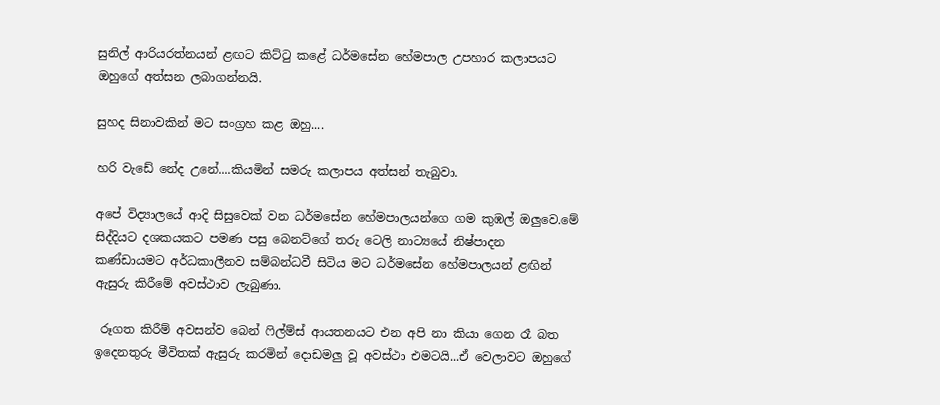සුනිල් ආරියරත්නයන් ළඟට කිට්ටු කළේ ධර්මසේන හේමපාල උපහාර කලාපයට ඔහුගේ අත්සන ලබාගන්නයි.

සුහද සිනාවකින් මට සංග්‍රහ කළ ඔහු....

හරි වැඩේ නේද උනේ....කියමින් සමරු කලාපය අත්සන් තැබුවා.

අපේ විද්‍යාලයේ ආදි සිසුවෙක් වන ධර්මසේන හේමපාලයන්ගෙ ගම කුඹල් ඔලුවෙ.මේ සිද්දියට දශකයකට පමණ පසු බෙනට්ගේ තරු ටෙලි නාට්‍යයේ නිෂ්පාදන කණ්ඩායමට අර්ධකාලීනව සම්බන්ධවී සිටිය මට ධර්මසේන හේමපාලයන් ළඟින් ඇසුරු කිරීමේ අවස්ථාව ලැබුණා.

 රූගත කිරීම් අවසන්ව බෙන් ෆිල්ම්ස් ආයතනයට එන අපි නා කියා ගෙන රෑ බත ඉදෙනතුරු මීවිතක් ඇසුරු කරමින් දොඩමලු වූ අවස්ථා එමටයි...ඒ වෙලාවට ඔහුගේ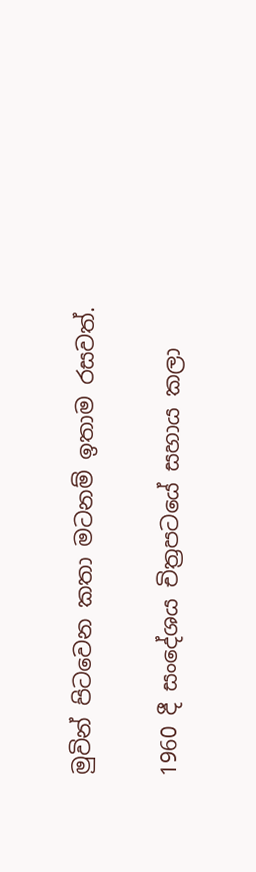මුවින් පිටවෙන කතා මටනම් ඉතාම රසවත්.

1960 දී සංදේශය චිත්‍රපටයේ සහාය කලා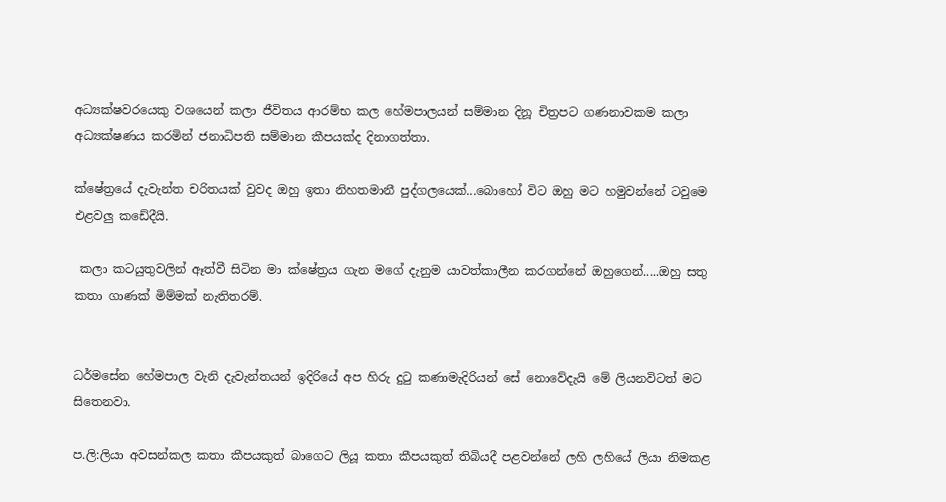අධ්‍යක්ෂවරයෙකු වශයෙන් කලා ජීවිතය ආරම්භ කල හේමපාලයන් සම්මාන දිනූ චිත්‍රපට ගණනාවකම කලා අධ්‍යක්ෂණය කරමින් ජනාධිපති සම්මාන කීපයක්ද දිනාගත්තා.

ක්ෂේත්‍රයේ දැවැන්ත චරිතයක් වුවද ඔහු ඉතා නිහතමානී පුද්ගලයෙක්...බොහෝ විට ඔහු මට හමුවන්නේ ටවුමෙ එළවලු කඩේදීයි.

 කලා කටයුතුවලින් ඈත්වී සිටින මා ක්ෂේත්‍රය ගැන මගේ දැනුම යාවත්කාලීන කරගන්නේ ඔහුගෙන්.....ඔහු සතු කතා ගාණක් මිම්මක් නැතිතරම්.


ධර්මසේන හේමපාල වැනි දැවැන්තයන් ඉදිරියේ අප හිරු දුටු කණාමැදිරියන් සේ නොවේදැයි මේ ලියනවිටත් මට සිතෙනවා.

ප.ලි:ලියා අවසන්කල කතා කීපයකුත් බාගෙට ලියූ කතා කීපයකුත් තිබියදී පළවන්නේ ලහි ලහියේ ලියා නිමකළ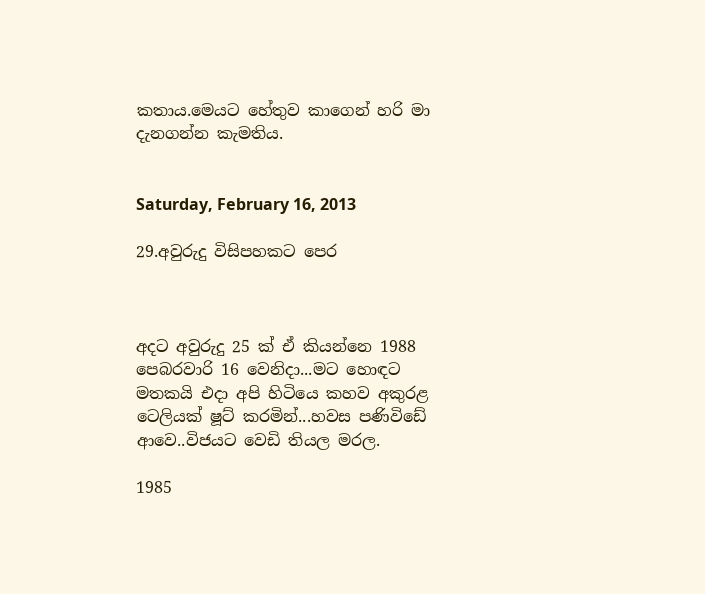කතාය.මෙයට හේතුව කාගෙන් හරි මා දැනගන්න කැමතිය.


Saturday, February 16, 2013

29.අවුරුදු විසිපහකට පෙර



අදට අවුරුදු 25 ක් ඒ කියන්නෙ 1988 පෙබරවාරි 16 වෙනිදා...මට හොඳට මතකයි එදා අපි හිටියෙ කහව අකුරළ ටෙලියක් ෂූට් කරමින්...හවස පණිවිඩේ ආවෙ..විජයට වෙඩි තියල මරල.

1985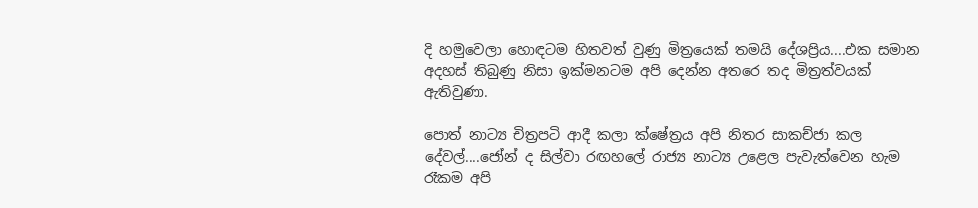දි හමුවෙලා හොඳටම හිතවත් වුණු මිත්‍රයෙක් තමයි දේශප්‍රිය....එක සමාන අදහස් තිබුණු නිසා ඉක්මනටම අපි දෙන්න අතරෙ තද මිත්‍රත්වයක් ඇතිවුණා.

පොත් නාට්‍ය චිත්‍රපටි ආදී කලා ක්ෂේත්‍රය අපි නිතර සාකච්ජා කල දේවල්....ජෝන් ද සිල්වා රඟහලේ රාජ්‍ය නාට්‍ය උළෙල පැවැත්වෙන හැම රෑකම අපි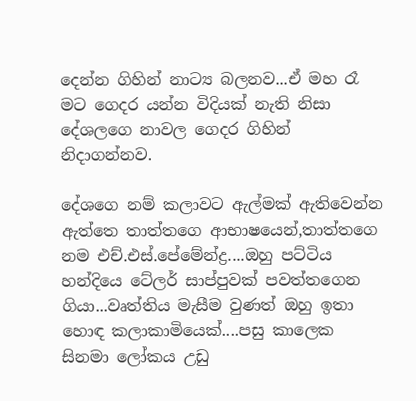දෙන්න ගිහින් නාට්‍ය බලනව...ඒ මහ රෑ මට ගෙදර යන්න විදියක් නැති නිසා දේශලගෙ නාවල ගෙදර ගිහින් නිදාගන්නව.

දේශගෙ නම් කලාවට ඇල්මක් ඇතිවෙන්න ඇත්තෙ තාත්තගෙ ආභාෂයෙන්,තාත්තගෙ නම එච්.එස්.පේමේන්ද්‍ර....ඔහු පට්ටිය හන්දියෙ ටේලර් සාප්පුවක් පවත්තගෙන ගියා...වෘත්තිය මැසීම වුණත් ඔහු ඉතා හොඳ කලාකාමියෙක්....පසු කාලෙක සිනමා ලෝකය උඩු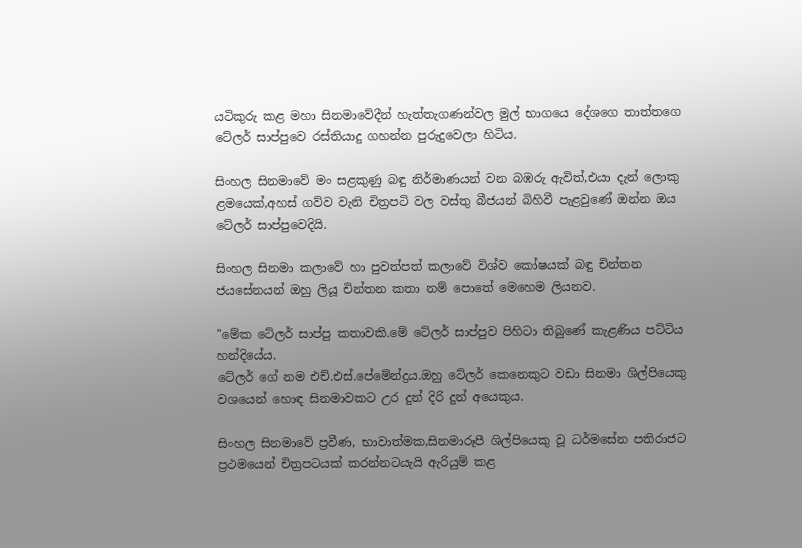යටිකුරු කළ මහා සිනමාවේදීන් හැත්තැගණන්වල මුල් භාගයෙ දේශගෙ තාත්තගෙ ටේලර් සාප්පුවෙ රස්තියාදු ගහන්න පුරුදුවෙලා හිටිය.

සිංහල සිනමාවේ මං සළකුණු බඳු නිර්මාණයන් වන බඹරු ඇවිත්,එයා දැන් ලොකු ළමයෙක්,අහස් ගව්ව වැනි චිත්‍රපටි වල වස්තු බීජයන් බිහිවී පැළවුණේ ඔන්න ඔය ටේලර් සාප්පුවෙදියි.

සිංහල සිනමා කලාවේ හා පුවත්පත් කලාවේ විශ්ව කෝෂයක් බඳු චින්තන ජයසේනයන් ඔහු ලියූ චින්තන කතා නම් පොතේ මෙහෙම ලියනව.

"මේක ටේලර් සාප්පු කතාවකි.මේ ටේලර් සාප්පුව පිහිටා තිබුණේ කැළණිය පට්ටිය හන්දියේය.
ටේලර් ගේ නම එච්.එස්.පේමේන්ද්‍රය.ඔහු ටේලර් කෙනෙකුට වඩා සිනමා ශිල්පියෙකු වශයෙන් හොඳ සිනමාවකට උර දුන් දිරි දුන් අයෙකුය.

සිංහල සිනමාවේ ප්‍රවීණ, භාවාත්මක,සිනමාරූපී ශිල්පියෙකු වූ ධර්මසේන පතිරාජට ප්‍රථමයෙන් චිත්‍රපටයක් කරන්නටයැයි ඇරියුම් කළ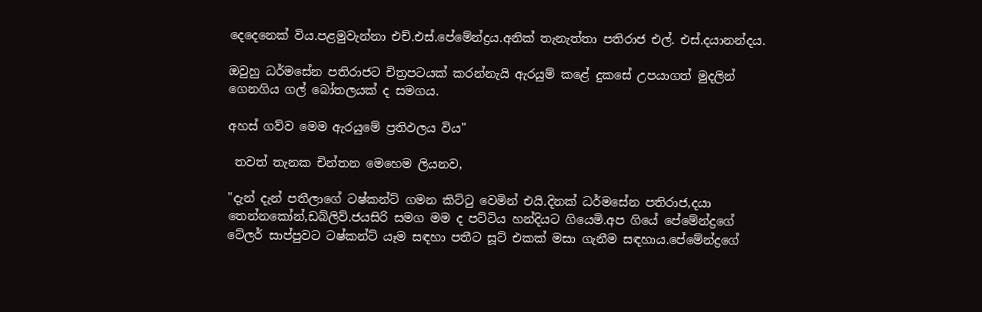දෙදෙනෙක් විය.පළමුවැන්නා එච්.එස්.පේමේන්ද්‍රය.අනික් තැනැත්තා පතිරාජ එල්. එස්.දයානන්දය.

ඔවුහු ධර්මසේන පතිරාජට චිත්‍රපටයක් කරන්නැයි ඇරයුම් කළේ දුකසේ උපයාගත් මුදලින් ගෙනගිය ගල් බෝතලයක් ද සමගය.

අහස් ගව්ව මෙම ඇරයුමේ ප්‍රතිඵලය විය"

 තවත් තැනක චින්තන මෙහෙම ලියනව,

"දැන් දැන් පතීලාගේ ටෂ්කන්ට් ගමන කිට්ටු වෙමින් එයි.දිනක් ධර්මසේන පතිරාජ,දයා තෙන්නකෝන්,ඩබ්ලිව්.ජයසිරි සමග මම ද පට්ටිය හන්දියට ගියෙමි.අප ගියේ පේමේන්ද්‍රගේ ටේලර් සාප්පුවට ටෂ්කන්ට් යෑම සඳහා පතීට සූට් එකක් මසා ගැනීම සඳහාය.පේමේන්ද්‍රගේ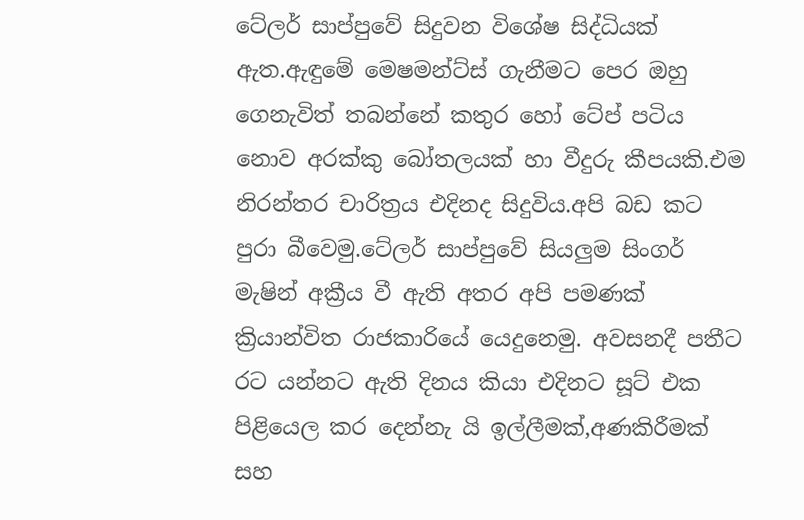ටේලර් සාප්පුවේ සිදුවන විශේෂ සිද්ධියක් ඇත.ඇඳුමේ මෙෂමන්ට්ස් ගැනීමට පෙර ඔහු ගෙනැවිත් තබන්නේ කතුර හෝ ටේප් පටිය නොව අරක්කු බෝතලයක් හා වීදුරු කීපයකි.එම නිරන්තර චාරිත්‍රය එදිනද සිදුවිය.අපි බඩ කට පුරා බීවෙමු.ටේලර් සාප්පුවේ සියලුම සිංගර් මැෂින් අක්‍රීය වී ඇති අතර අපි පමණක් ක්‍රියාන්විත රාජකාරියේ යෙදුනෙමු. අවසනදී පතීට රට යන්නට ඇති දිනය කියා එදිනට සූට් එක පිළියෙල කර දෙන්නැ යි ඉල්ලීමක්,අණකිරීමක් සහ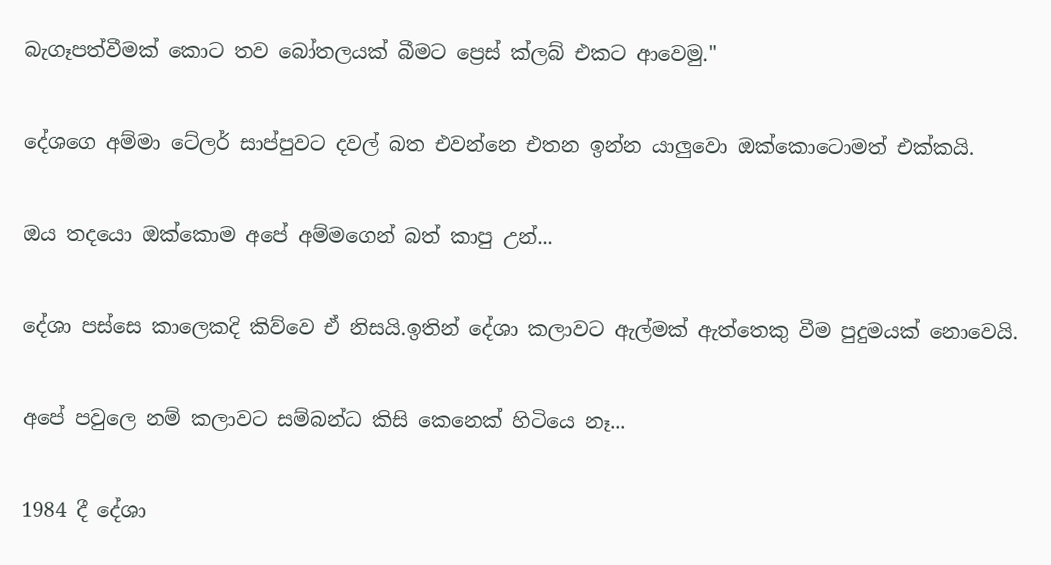බැගෑපත්වීමක් කොට තව බෝතලයක් බීමට ප්‍රෙස් ක්ලබ් එකට ආවෙමු."

දේශගෙ අම්මා ටේලර් සාප්පුවට දවල් බත එවන්නෙ එතන ඉන්න යාලුවො ඔක්කොටොමත් එක්කයි.

ඔය තදයො ඔක්කොම අපේ අම්මගෙන් බත් කාපු උන්...

දේශා පස්සෙ කාලෙකදි කිව්වෙ ඒ නිසයි.ඉතින් දේශා කලාවට ඇල්මක් ඇත්තෙකු වීම පුදුමයක් නොවෙයි.

අපේ පවුලෙ නම් කලාවට සම්බන්ධ කිසි කෙනෙක් හිටියෙ නෑ...

1984 දී දේශා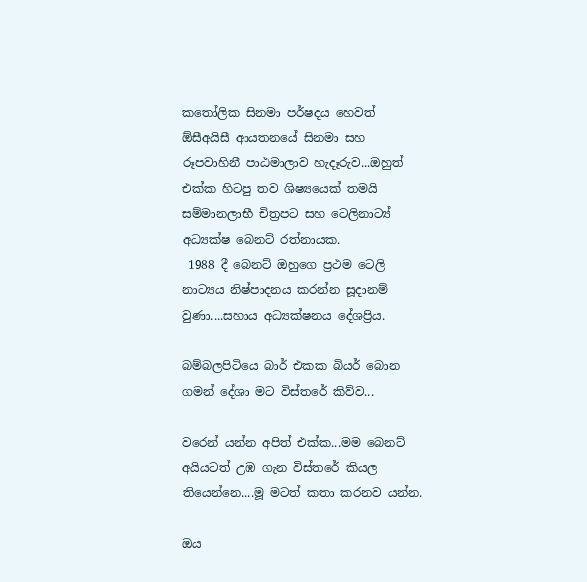කතෝලික සිනමා පර්ෂදය හෙවත් ඕසීඅයිසී ආයතනයේ සිනමා සහ රූපවාහිනී පාඨමාලාව හැදෑරුව...ඔහුත් එක්ක හිටපු තව ශිෂ්‍යයෙක් තමයි සම්මානලාභී චිත්‍රපට සහ ටෙලිනාට්‍ය් අධ්‍යක්ෂ බෙනට් රත්නායක.
 1988 දී බෙනට් ඔහුගෙ ප්‍රථම ටෙලි නාට්‍යය නිෂ්පාදනය කරන්න සූදානම් වුණා....සහාය අධ්‍යක්ෂනය දේශප්‍රිය.

බම්බලපිටියෙ බාර් එකක බියර් බොන ගමන් දේශා මට විස්තරේ කිව්ව...

වරෙන් යන්න අපිත් එක්ක...මම බෙනට් අයියටත් උඹ ගැන විස්තරේ කියල තියෙන්නෙ....මූ මටත් කතා කරනව යන්න.

ඔය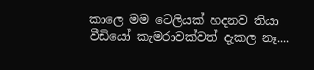කාලෙ මම ටෙලියක් හදනව තියා වීඩියෝ කැමරාවක්වත් දැකල නෑ....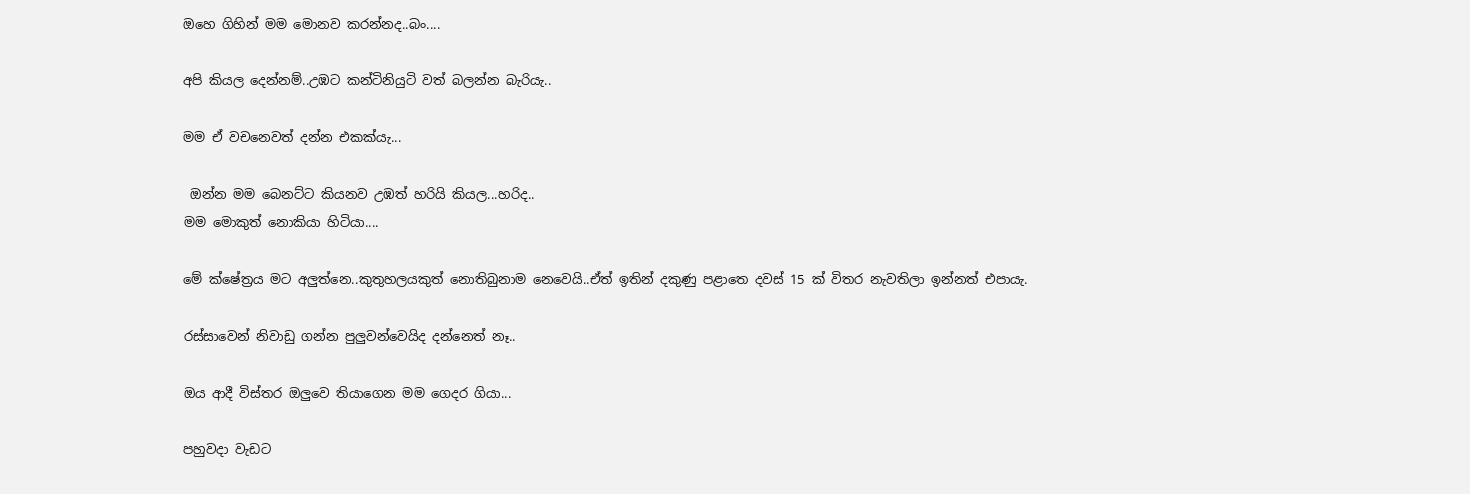ඔහෙ ගිහින් මම මොනව කරන්නද..බං....

අපි කියල දෙන්නම්..උඹට කන්ටිනියුටි වත් බලන්න බැරියැ..

මම ඒ වචනෙවත් දන්න එකක්යැ...

 ඔන්න මම බෙනට්ට කියනව උඹත් හරියි කියල...හරිද..
මම මොකුත් නොකියා හිටියා....

මේ ක්ෂේත්‍රය මට අලුත්නෙ..කුතුහලයකුත් නොතිබුනාම නෙවෙයි..ඒත් ඉතින් දකුණු පළාතෙ දවස් 15 ක් විතර නැවතිලා ඉන්නත් එපායැ.

රස්සාවෙන් නිවාඩු ගන්න පුලුවන්වෙයිද දන්නෙත් නෑ..

ඔය ආදී විස්තර ඔලුවෙ තියාගෙන මම ගෙදර ගියා...

පහුවදා වැඩට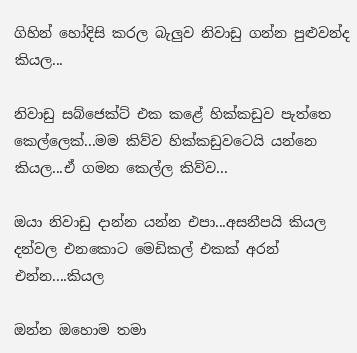ගිහින් හෝදිසි කරල බැලුව නිවාඩු ගන්න පුළුවන්ද කියල...

නිවාඩු සබ්ජෙක්ට් එක කළේ හික්කඩුව පැත්තෙ කෙල්ලෙක්...මම කිව්ව හික්කඩුවටෙයි යන්නෙ කියල...ඒ ගමන කෙල්ල කිව්ව...

ඔයා නිවාඩු දාන්න යන්න එපා...අසනීපයි කියල දන්වල එනකොට මෙඩිකල් එකක් අරන් එන්න....කියල

ඔන්න ඔහොම තමා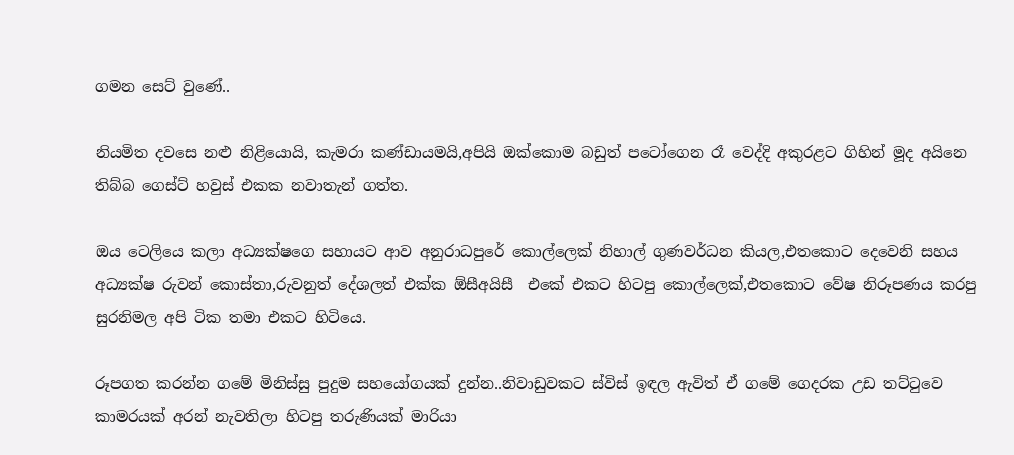ගමන සෙට් වුණේ..

නියමිත දවසෙ නළු නිළියොයි, කැමරා කණ්ඩායමයි,අපියි ඔක්කොම බඩුත් පටෝගෙන රෑ වෙද්දි අකුරළට ගිහින් මූද අයිනෙ තිබ්බ ගෙස්ට් හවුස් එකක නවාතැන් ගත්ත.

ඔය ටෙලියෙ කලා අධ්‍යක්ෂගෙ සහායට ආව අනුරාධපුරේ කොල්ලෙක් නිහාල් ගුණවර්ධන කියල,එතකොට දෙවෙනි සහය අධ්‍යක්ෂ රුවන් කොස්තා,රුවනුත් දේශලත් එක්ක ඕසීඅයිසී  එකේ එකට හිටපු කොල්ලෙක්,එතකොට වේෂ නිරූපණය කරපු සුරනිමල අපි ටික තමා එකට හිටියෙ.

රූපගත කරන්න ගමේ මිනිස්සු පුදුම සහයෝගයක් දුන්න..නිවාඩුවකට ස්විස් ඉඳල ඇවිත් ඒ ගමේ ගෙදරක උඩ තට්ටුවෙ කාමරයක් අරන් නැවතිලා හිටපු තරුණියක් මාරියා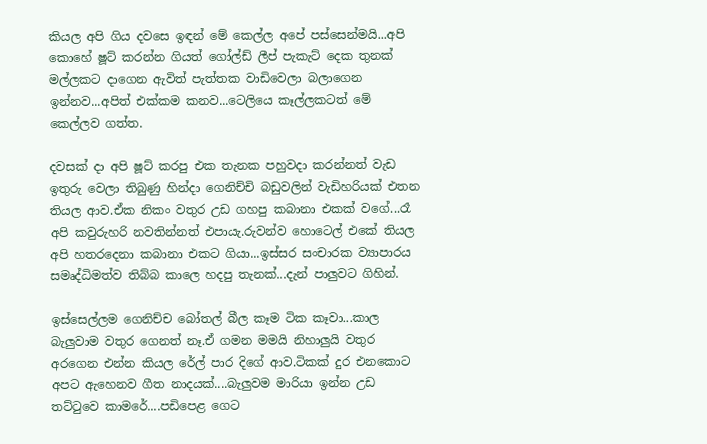කියල අපි ගිය දවසෙ ඉඳන් මේ කෙල්ල අපේ පස්සෙන්මයි...අපි කොහේ ෂූට් කරන්න ගියත් ගෝල්ඩ් ලීප් පැකැට් දෙක තුනක් මල්ලකට දාගෙන ඇවිත් පැත්තක වාඩිවෙලා බලාගෙන ඉන්නව...අපිත් එක්කම කනව...ටෙලියෙ කෑල්ලකටත් මේ කෙල්ලව ගත්ත.

දවසක් දා අපි ෂූට් කරපු එක තැනක පහුවදා කරන්නත් වැඩ ඉතුරු වෙලා තිබුණු හින්දා ගෙනිච්චි බඩුවලින් වැඩිහරියක් එතන තියල ආව.ඒක නිකං වතුර උඩ ගහපු කබානා එකක් වගේ...රෑ අපි කවුරුහරි නවතින්නත් එපායැ.රුවන්ව හොටෙල් එකේ තියල අපි හතරදෙනා කබානා එකට ගියා...ඉස්සර සංචාරක ව්‍යාපාරය සමෘද්ධිමත්ව තිබ්බ කාලෙ හදපු තැනක්...දැන් පාලුවට ගිහින්.

ඉස්සෙල්ලම ගෙනිච්ච බෝතල් බීල කෑම ටික කෑවා...කාල බැලුවාම වතුර ගෙනත් නෑ.ඒ ගමන මමයි නිහාලුයි වතුර අරගෙන එන්න කියල රේල් පාර දිගේ ආව.ටිකක් දුර එනකොට අපට ඇහෙනව ගීත නාදයක්....බැලුවම මාරියා ඉන්න උඩ තට්ටුවෙ කාමරේ....පඩිපෙළ ගෙට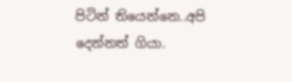පිටින් තියෙන්නෙ..අපි දෙන්නත් ගියා.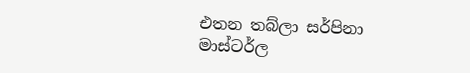එතන තබ්ලා සර්පිනා මාස්ටර්ල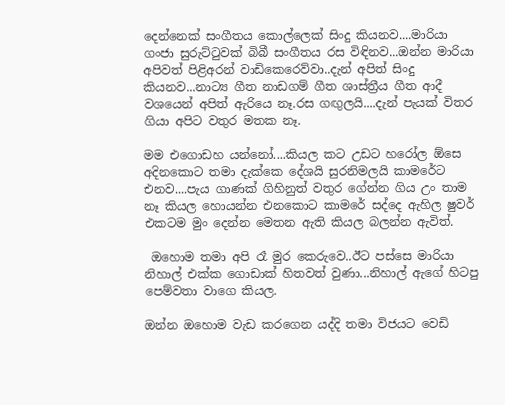දෙන්නෙක් සංගීතය කොල්ලෙක් සිංදු කියනව....මාරියා ගංජා සුරුට්ටුවක් බිබී සංගීතය රස විඳිනව...ඔන්න මාරියා අපිවත් පිළිඅරන් වාඩිකෙරෙව්වා..දැන් අපිත් සිංදු කියනව...නාට්‍ය ගීත නාඩගම් ගීත ශාස්ත්‍රීය ගීත ආදී වශයෙන් අපිත් ඇරියෙ නෑ.රස ගඟුලයි....දැන් පැයක් විතර ගියා අපිට වතුර මතක නෑ.

මම එගොඩහ යන්නෝ....කියල කට උඩට හරෝල ඕසෙ අදිනකොට තමා දැක්කෙ දේශයි සුරනිමලයි කාමරේට එනව....පැය ගාණක් ගිහිනුත් වතුර ගේන්න ගිය උං තාම නෑ කියල හොයන්න එනකොට කාමරේ සද්දෙ ඇහිල ෂුවර් එකටම මුං දෙන්න මෙතන ඇති කියල බලන්න ඇවිත්.

 ඔහොම තමා අපි රෑ මුර කෙරුවෙ..ඊට පස්සෙ මාරියා නිහාල් එක්ක ගොඩාක් හිතවත් වුණා...නිහාල් ඇගේ හිටපු පෙම්වතා වාගෙ කියල.

ඔන්න ඔහොම වැඩ කරගෙන යද්දි තමා විජයට වෙඩි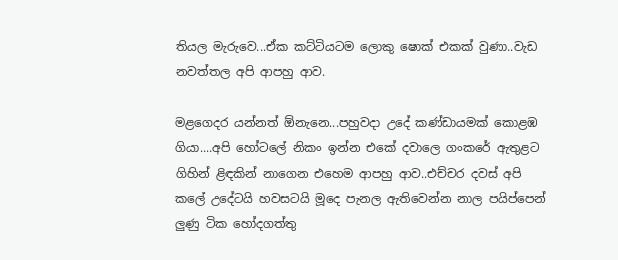තියල මැරුවෙ...ඒක කට්ටියටම ලොකු ෂොක් එකක් වුණා..වැඩ නවත්තල අපි ආපහු ආව.

මළගෙදර යන්නත් ඕනැනෙ...පහුවදා උදේ කණ්ඩායමක් කොළඹ ගියා....අපි හෝටලේ නිකං ඉන්න එකේ දවාලෙ ගංකරේ ඇතුළට ගිහින් ළිඳකින් නාගෙන එහෙම ආපහු ආව..එච්චර දවස් අපි කලේ උදේටයි හවසටයි මූදෙ පැනල ඇතිවෙන්න නාල පයිප්පෙන් ලුණු ටික හෝදගත්තු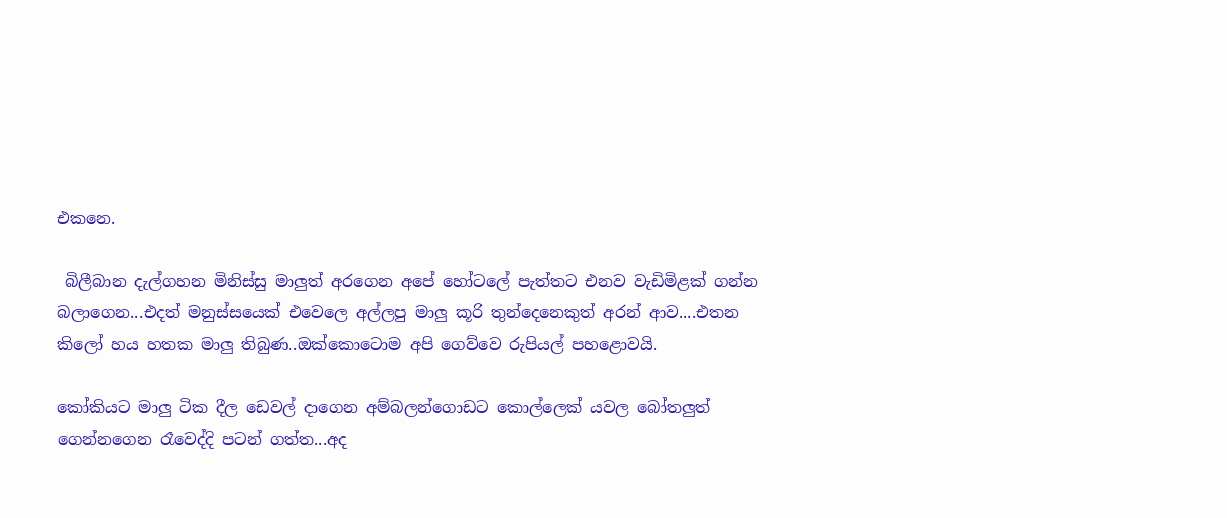එකනෙ.

 බිලීබාන දැල්ගහන මිනිස්සු මාලුත් අරගෙන අපේ හෝටලේ පැත්තට එනව වැඩිමිළක් ගන්න බලාගෙන...එදත් මනුස්සයෙක් එවෙලෙ අල්ලපු මාලු කූරි තුන්දෙනෙකුත් අරන් ආව....එතන කිලෝ හය හතක මාලු තිබුණ..ඔක්කොටොම අපි ගෙව්වෙ රුපියල් පහළොවයි.

කෝකියට මාලු ටික දීල ඩෙවල් දාගෙන අම්බලන්ගොඩට කොල්ලෙක් යවල බෝතලුත් ගෙන්නගෙන රෑවෙද්දි පටන් ගත්ත...අද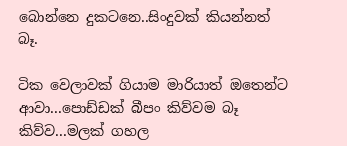බොන්නෙ දුකටනෙ..සිංදුවක් කියන්නත් බෑ.

ටික වෙලාවක් ගියාම මාරියාත් ඔතෙන්ට ආවා...පොඩ්ඩක් බීපං කිව්වම බෑ කිව්ව...මලක් ගහල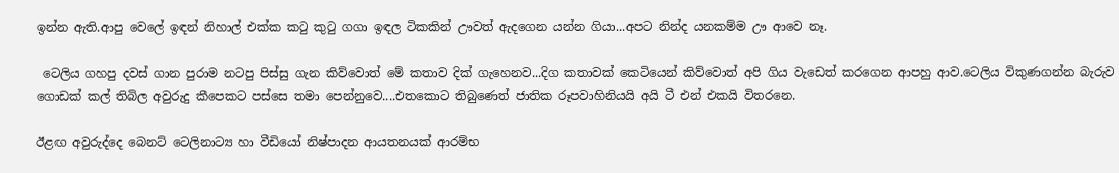ඉන්න ඇති.ආපු වෙලේ ඉඳන් නිහාල් එක්ක කටු කුටු ගගා ඉඳල ටිකකින් ඌවත් ඇදගෙන යන්න ගියා...අපට නින්ද යනකම්ම ඌ ආවෙ නෑ.

 ටෙලිය ගහපු දවස් ගාන පුරාම නටපු පිස්සු ගැන කිව්වොත් මේ කතාව දික් ගැහෙනව...දිග කතාවක් කෙටියෙන් කිව්වොත් අපි ගිය වැඩෙත් කරගෙන ආපහු ආව.ටෙලිය විකුණගන්න බැරුව ගොඩක් කල් තිබිල අවුරුදු කීපෙකට පස්සෙ තමා පෙන්නුවෙ....එතකොට තිබුණෙත් ජාතික රූපවාහිනියයි අයි ටී එන් එකයි විතරනෙ.

ඊළඟ අවුරුද්දෙ බෙනට් ටෙලිනාට්‍ය හා වීඩියෝ නිෂ්පාදන ආයතනයක් ආරම්භ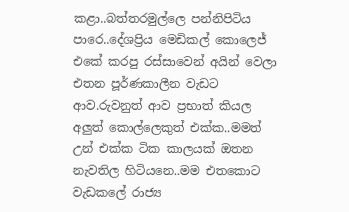කළා..බත්තරමුල්ලෙ පන්නිපිටිය පාරෙ..දේශප්‍රිය මෙඩිකල් කොලෙජ් එකේ කරපු රස්සාවෙන් අයින් වෙලා එතන පූර්ණකාලීන වැඩට ආව.රුවනුත් ආව ප්‍රභාත් කියල අලුත් කොල්ලෙකුත් එක්ක..මමත් උන් එක්ක ටික කාලයක් ඔතන නැවතිල හිටියනෙ..මම එතකොට වැඩකලේ රාජ්‍ය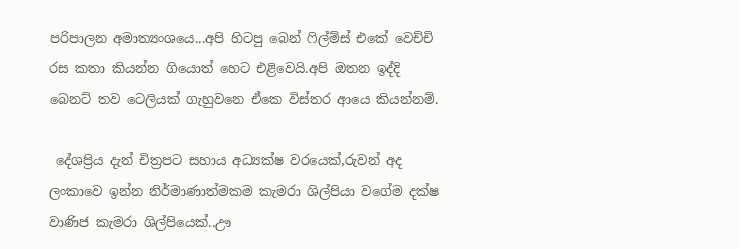පරිපාලන අමාත්‍යංශයෙ...අපි හිටපු බෙන් ෆිල්ම්ස් එකේ වෙච්චි රස කතා කියන්න ගියොත් හෙට එළිවෙයි.අපි ඔතන ඉද්දි බෙනට් තව ටෙලියක් ගැහුවනෙ ඒකෙ විස්තර ආයෙ කියන්නම්.

 දේශප්‍රිය දැන් චිත්‍රපට සහාය අධ්‍යක්ෂ වරයෙක්,රුවන් අද ලංකාවෙ ඉන්න නිර්මාණාත්මකම කැමරා ශිල්පියා වගේම දක්ෂ වාණිජ කැමරා ශිල්පියෙක්..ඌ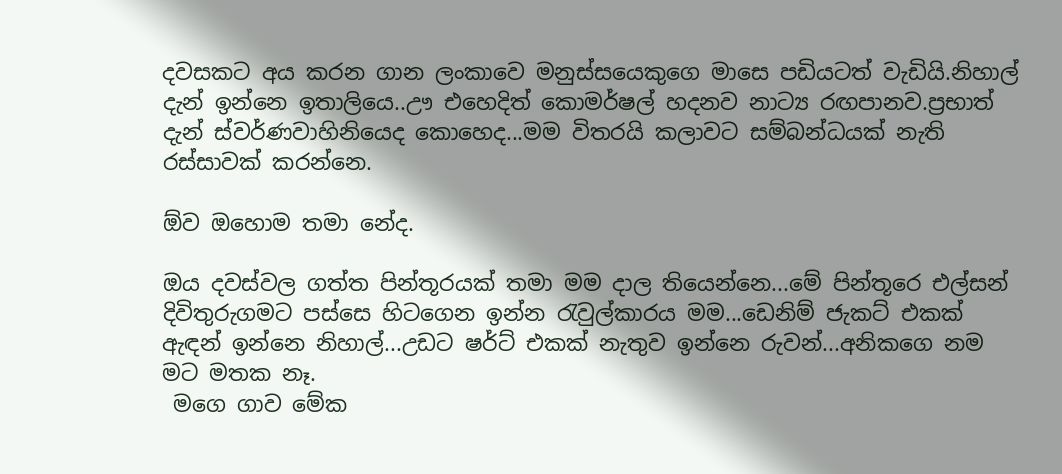දවසකට අය කරන ගාන ලංකාවෙ මනුස්සයෙකුගෙ මාසෙ පඩියටත් වැඩියි.නිහාල් දැන් ඉන්නෙ ඉතාලියෙ..ඌ එහෙදිත් කොමර්ෂල් හදනව නාට්‍ය රඟපානව.ප්‍රභාත් දැන් ස්වර්ණවාහිනියෙද කොහෙද...මම විතරයි කලාවට සම්බන්ධයක් නැති රස්සාවක් කරන්නෙ.

ඕව ඔහොම තමා නේද.

ඔය දවස්වල ගත්ත පින්තූරයක් තමා මම දාල තියෙන්නෙ...මේ පින්තූරෙ එල්සන් දිවිතුරුගමට පස්සෙ හිටගෙන ඉන්න රැවුල්කාරය මම...ඩෙනිම් ජැකට් එකක් ඇඳන් ඉන්නෙ නිහාල්...උඩට ෂර්ට් එකක් නැතුව ඉන්නෙ රුවන්...අනිකගෙ නම මට මතක නෑ.
 මගෙ ගාව මේක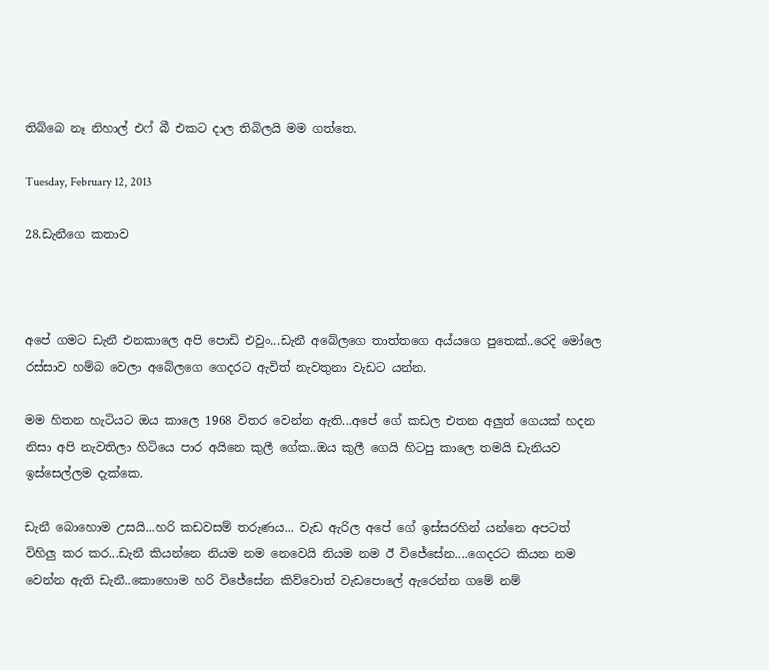තිබ්බෙ නෑ නිහාල් එෆ් බී එකට දාල තිබිලයි මම ගත්තෙ.

Tuesday, February 12, 2013

28.ඩැනීගෙ කතාව



අපේ ගමට ඩැනී එනකාලෙ අපි පොඩි එවුං...ඩැනී අබේලගෙ තාත්තගෙ අය්යගෙ පුතෙක්..රෙදි මෝලෙ රස්සාව හම්බ වෙලා අබේලගෙ ගෙදරට ඇවිත් නැවතුනා වැඩට යන්න.

මම හිතන හැටියට ඔය කාලෙ 1968 විතර වෙන්න ඇති...අපේ ගේ කඩල එතන අලුත් ගෙයක් හදන නිසා අපි නැවතිලා හිටියෙ පාර අයිනෙ කුලී ගේක..ඔය කුලී ගෙයි හිටපු කාලෙ තමයි ඩැනියව ඉස්සෙල්ලම දැක්කෙ.

ඩැනී බොහොම උසයි...හරි කඩවසම් තරුණය... වැඩ ඇරිල අපේ ගේ ඉස්සරහින් යන්නෙ අපටත් විහිලු කර කර...ඩැනී කියන්නෙ නියම නම නෙවෙයි නියම නම ඊ විජේසේන....ගෙදරට කියන නම වෙන්න ඇති ඩැනී..කොහොම හරි විජේසේන කිව්වොත් වැඩපොලේ ඇරෙන්න ගමේ නම්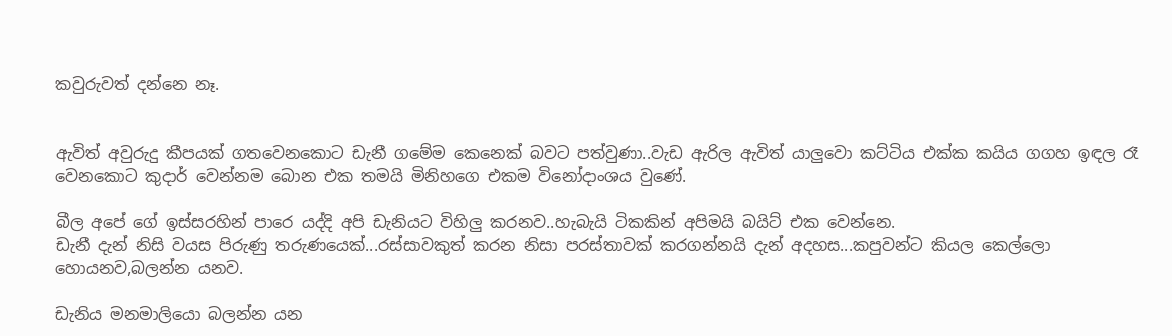කවුරුවත් දන්නෙ නෑ.


ඇවිත් අවුරුදු කීපයක් ගතවෙනකොට ඩැනී ගමේම කෙනෙක් බවට පත්වුණා..වැඩ ඇරිල ඇවිත් යාලුවො කට්ටිය එක්ක කයිය ගගහ ඉඳල රෑ වෙනකොට කුදාර් වෙන්නම බොන එක තමයි මිනිහගෙ එකම විනෝදාංශය වුණේ.

බීල අපේ ගේ ඉස්සරහින් පාරෙ යද්දි අපි ඩැනියට විහිලු කරනව..හැබැයි ටිකකින් අපිමයි බයිට් එක වෙන්නෙ.
ඩැනී දැන් නිසි වයස පිරුණු තරුණයෙක්...රස්සාවකුත් කරන නිසා පරස්තාවක් කරගන්නයි දැන් අදහස...කපුවන්ට කියල කෙල්ලො හොයනව,බලන්න යනව.

ඩැනිය මනමාලියො බලන්න යන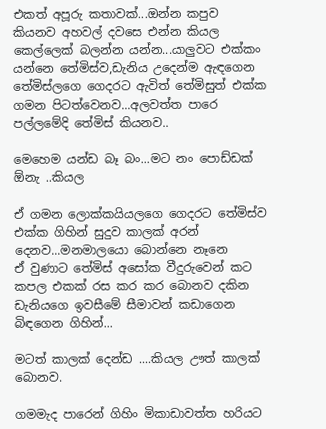එකත් අපූරු කතාවක්...ඔන්න කපුව කියනව අහවල් දවසෙ එන්න කියල කෙල්ලෙක් බලන්න යන්න...යාලුවට එක්කං යන්නෙ තේමිස්ව,ඩැනිය උදෙන්ම ඇඳගෙන තේමිස්ලගෙ ගෙදරට ඇවිත් තේමිසුත් එක්ක ගමන පිටත්වෙනව...අලවත්ත පාරෙ පල්ලමේදි තේමිස් කියනව..

මෙහෙම යන්ඩ බෑ බං...මට නං පොඩ්ඩක් ඕනැ ..කියල

ඒ ගමන ලොක්කයියලගෙ ගෙදරට තේමිස්ව එක්ක ගිහින් සුදුව කාලක් අරන් දෙනව...මනමාලයො බොන්නෙ නෑනෙ
ඒ වුණාට තේමිස් අසෝක වීදුරුවෙන් කට කපල එකක් රස කර කර බොනව දකින ඩැනියගෙ ඉවසීමේ සීමාවන් කඩාගෙන බිඳගෙන ගිහින්...

මටත් කාලක් දෙන්ඩ ....කියල ඌත් කාලක් බොනව.

ගමමැද පාරෙන් ගිහිං මිකාඩාවත්ත හරියට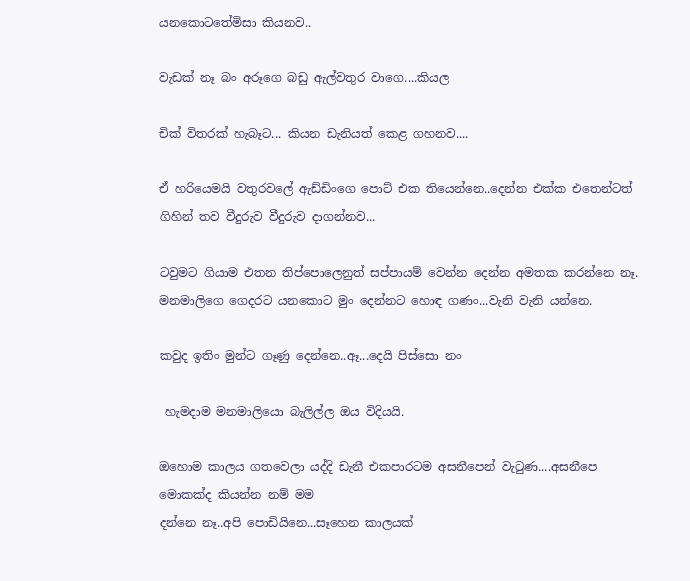යනකොටතේමිසා කියනව..

වැඩක් නෑ බං අරූගෙ බඩු ඇල්වතුර වාගෙ....කියල

චික් විතරක් හැබෑට... කියන ඩැනියත් කෙළ ගහනව....

ඒ හරියෙමයි වතුරවලේ ඇඩ්ඩිංගෙ පොට් එක තියෙන්නෙ..දෙන්න එක්ක එතෙන්ටත් ගිහින් තව වීදුරුව වීදුරුව දාගන්නව...

ටවුමට ගියාම එතන තිප්පොලෙනුත් සප්පායම් වෙන්න දෙන්න අමතක කරන්නෙ නෑ.
මනමාලිගෙ ගෙදරට යනකොට මුං දෙන්නට හොඳ ගණං...වැනි වැනි යන්නෙ.

කවුද ඉතිං මුන්ට ගෑණු දෙන්නෙ..ඈ...දෙයි පිස්සො නං

 හැමදාම මනමාලියො බැලිල්ල ඔය විදියයි.

ඔහොම කාලය ගතවෙලා යද්දි ඩැනී එකපාරටම අසනීපෙන් වැටුණ....අසනීපෙ මොකක්ද කියන්න නම් මම
දන්නෙ නෑ..අපි පොඩියිනෙ...සෑහෙන කාලයක්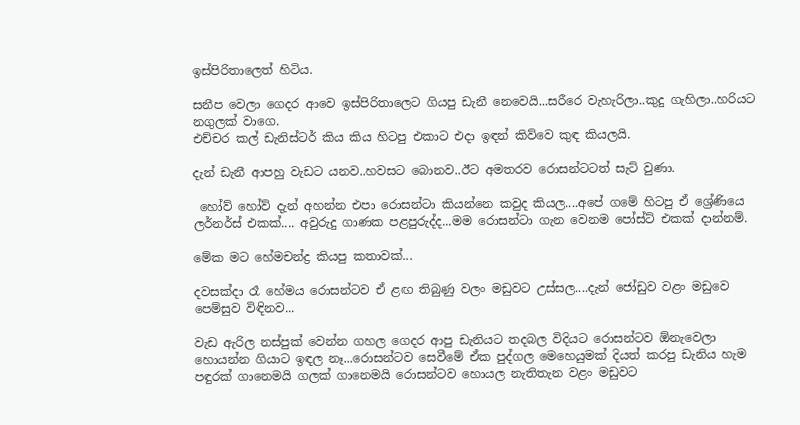ඉස්පිරිතාලෙත් හිටිය.

සනීප වෙලා ගෙදර ආවෙ ඉස්පිරිතාලෙට ගියපු ඩැනී නෙවෙයි...සරීරෙ වැහැරිලා..කුදු ගැහිලා..හරියට නගුලක් වාගෙ.
එච්චර කල් ඩැනිස්ටර් කිය කිය හිටපු එකාට එදා ඉඳන් කිව්වෙ කුඳ කියලයි.

දැන් ඩැනී ආපහු වැඩට යනව..හවසට බොනව..ඊට අමතරව රොසන්ටටත් සැට් වුණා.

 හෝව් හෝව් දැන් අහන්න එපා රොසන්ටා කියන්නෙ කවුද කියල....අපේ ගමේ හිටපු ඒ ශ්‍රේණියෙ ලර්නර්ස් එකක්.... අවුරුදු ගාණක පළපුරුද්ද...මම රොසන්ටා ගැන වෙනම පෝස්ට් එකක් දාන්නම්.

මේක මට හේමචන්ද්‍ර කියපු කතාවක්...

දවසක්දා රෑ හේමය රොසන්ටව ඒ ළඟ තිබුණු වලං මඩුවට උස්සල....දැන් ජෝඩුව වළං මඩුවෙ පෙම්සුව විඳිනව...

වැඩ ඇරිල නස්පුක් වෙන්න ගහල ගෙදර ආපු ඩැනියට තදබල විදියට රොසන්ටව ඕනැවෙලා හොයන්න ගියාට ඉඳල නෑ...රොසන්ටව සෙවීමේ ඒක පුද්ගල මෙහෙයුමක් දියත් කරපු ඩැනිය හැම පඳුරක් ගානෙමයි ගලක් ගානෙමයි රොසන්ටව හොයල නැතිතැන වළං මඩුවට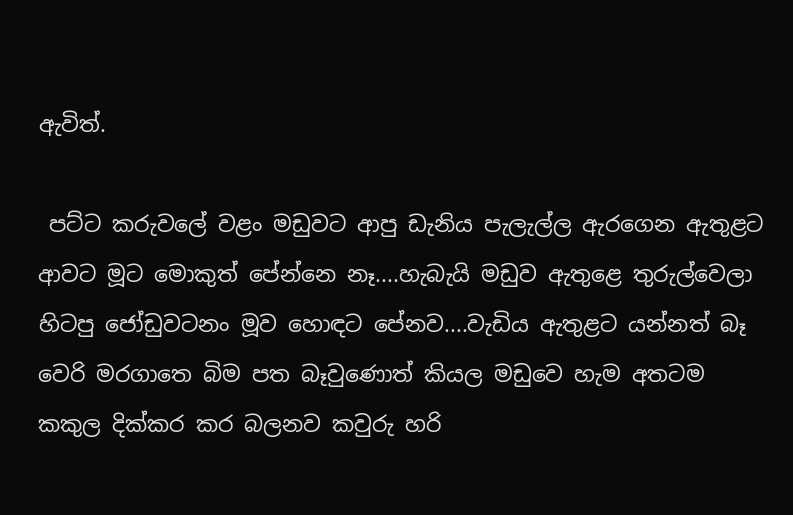ඇවිත්.

 පට්ට කරුවලේ වළං මඩුවට ආපු ඩැනිය පැලැල්ල ඇරගෙන ඇතුළට ආවට මූට මොකුත් පේන්නෙ නෑ....හැබැයි මඩුව ඇතුළෙ තුරුල්වෙලා හිටපු ජෝඩුවටනං මූව හොඳට පේනව....වැඩිය ඇතුළට යන්නත් බෑ
වෙරි මරගාතෙ බිම පත බෑවුණොත් කියල මඩුවෙ හැම අතටම කකුල දික්කර කර බලනව කවුරු හරි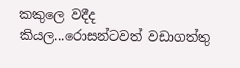කකුලෙ වදීද කියල...රොසන්ටවත් වඩාගත්තු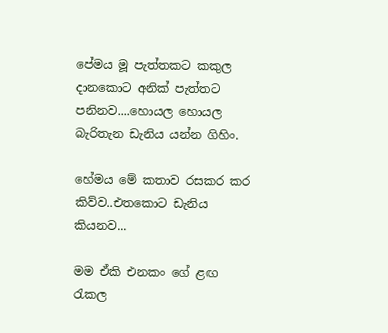පේමය මූ පැත්තකට කකුල දානකොට අනික් පැත්තට පනිනව....හොයල හොයල බැරිතැන ඩැනිය යන්න ගිහිං.

හේමය මේ කතාව රසකර කර කිව්ව..එතකොට ඩැනිය කියනව...

මම ඒකි එනකං ගේ ළඟ රැකල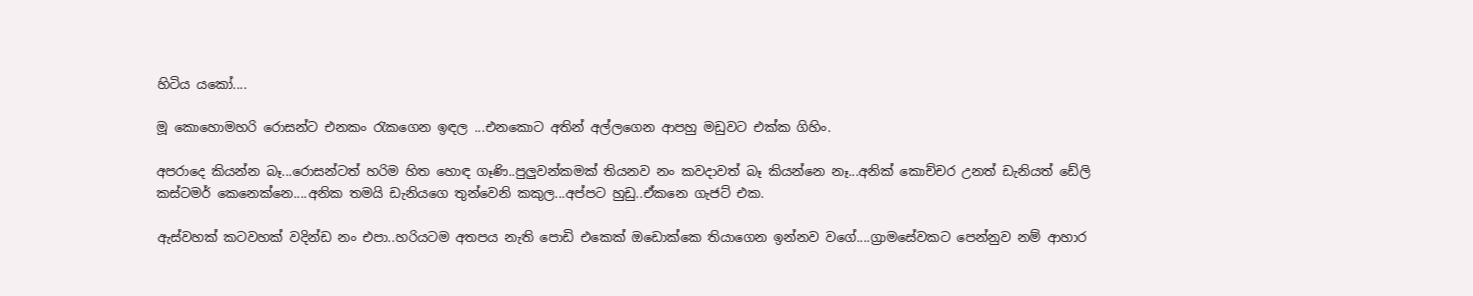හිටිය යකෝ....

මූ කොහොමහරි රොසන්ට එනකං රැකගෙන ඉඳල ...එනකොට අතින් අල්ලගෙන ආපහු මඩුවට එක්ක ගිහිං.

අපරාදෙ කියන්න බෑ...රොසන්ටත් හරිම හිත හොඳ ගෑණි..පුලුවන්කමක් තියනව නං කවදාවත් බෑ කියන්නෙ නෑ...අනික් කොච්චර උනත් ඩැනියත් ඩේලි කස්ටමර් කෙනෙක්නෙ....අනික තමයි ඩැනියගෙ තුන්වෙනි කකුල...අප්පට හුඩු..ඒකනෙ ගැජට් එක.

ඇස්වහක් කටවහක් වදින්ඩ නං එපා..හරියටම අතපය නැති පොඩි එකෙක් ඔඩොක්කෙ තියාගෙන ඉන්නව වගේ....ග්‍රාමසේවකට පෙන්නුව නම් ආහාර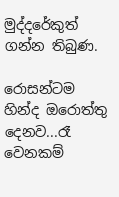මුද්දරේකුත් ගන්න තිබුණ.

රොසන්ටම හින්ද ඔරොත්තු දෙනව...රෑ වෙනකම්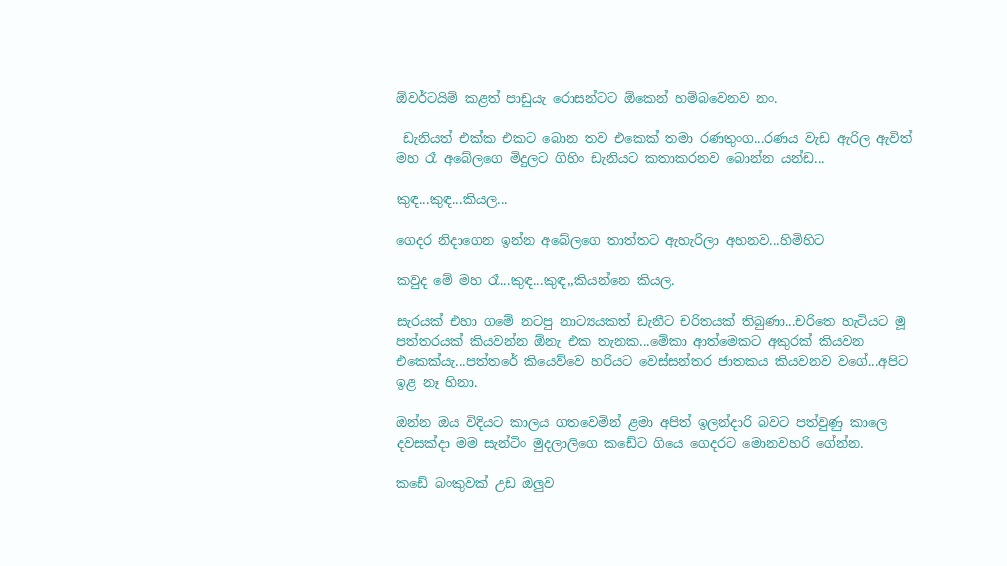ඕවර්ටයිම් කළත් පාඩුයැ රොසන්ටට ඕකෙන් හම්බවෙනව නං.

 ඩැනියත් එක්ක එකට බොන තව එකෙක් තමා රණතුංග...රණය වැඩ ඇරිල ඇවිත් මහ රෑ අබේලගෙ මිදුලට ගිහිං ඩැනියට කතාකරනව බොන්න යන්ඩ...

කුඳ...කුඳ...කියල...

ගෙදර නිදාගෙන ඉන්න අබේලගෙ තාත්තට ඇහැරිලා අහනව...හිමිහිට

කවුද මේ මහ රෑ...කුඳ...කුඳ,,කියන්නෙ කියල.

සැරයක් එහා ගමේ නටපු නාට්‍යයකත් ඩැනීට චරිතයක් තිබුණා...චරිතෙ හැටියට මූ පත්තරයක් කියවන්න ඕනැ එක තැනක...මේකා ආත්මෙකට අකුරක් කියවන එකෙක්යැ...පත්තරේ කියෙව්වෙ හරියට වෙස්සන්තර ජාතකය කියවනව වගේ...අපිට ඉළ නෑ හිනා.

ඔන්න ඔය විදියට කාලය ගතවෙමින් ළමා අපිත් ඉලන්දාරි බවට පත්වුණු කාලෙ දවසක්දා මම සැන්ටිං මුදලාලිගෙ කඩේට ගියෙ ගෙදරට මොනවහරි ගේන්න.

කඩේ බංකුවක් උඩ ඔලුව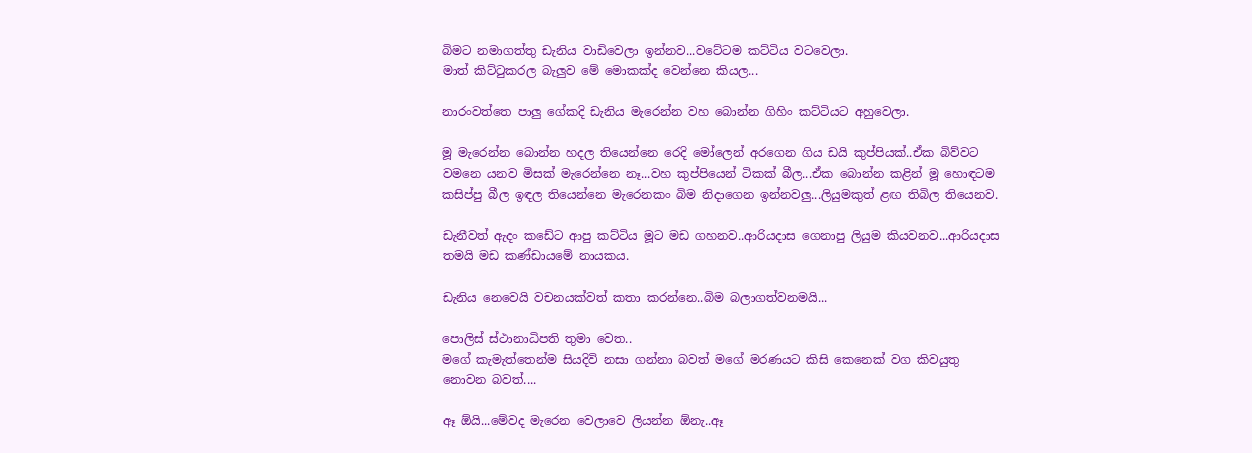බිමට නමාගත්තු ඩැනිය වාඩිවෙලා ඉන්නව...වටේටම කට්ටිය වටවෙලා.
මාත් කිට්ටුකරල බැලුව මේ මොකක්ද වෙන්නෙ කියල...

නාරංවත්තෙ පාලු ගේකදි ඩැනිය මැරෙන්න වහ බොන්න ගිහිං කට්ටියට අහුවෙලා.

මූ මැරෙන්න බොන්න හදල තියෙන්නෙ රෙදි මෝලෙන් අරගෙන ගිය ඩයි කුප්පියක්..ඒක බිව්වට වමනෙ යනව මිසක් මැරෙන්නෙ නෑ...වහ කුප්පියෙන් ටිකක් බීල...ඒක බොන්න කළින් මූ හොඳටම කසිප්පු බීල ඉඳල තියෙන්නෙ මැරෙනකං බිම නිදාගෙන ඉන්නවලු...ලියුමකුත් ළඟ තිබිල තියෙනව.

ඩැනීවත් ඇදං කඩේට ආපු කට්ටිය මූට මඩ ගහනව..ආරියදාස ගෙනාපු ලියුම කියවනව...ආරියදාස තමයි මඩ කණ්ඩායමේ නායකය.

ඩැනිය නෙවෙයි වචනයක්වත් කතා කරන්නෙ..බිම බලාගත්වනමයි...

පොලිස් ස්ථානාධිපති තුමා වෙත..
මගේ කැමැත්තෙන්ම සියදිවි නසා ගන්නා බවත් මගේ මරණයට කිසි කෙනෙක් වග කිවයුතු නොවන බවත්....

ඈ ඕයි...මේවද මැරෙන වෙලාවෙ ලියන්න ඕනැ..ඈ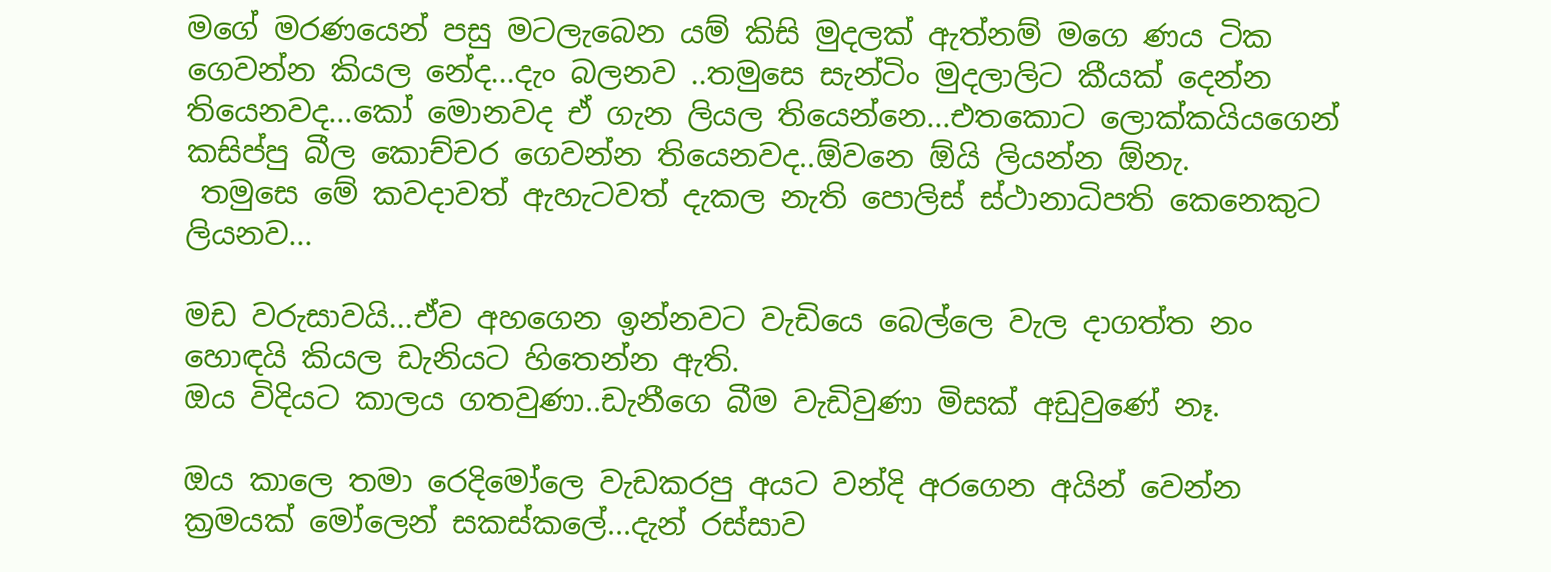මගේ මරණයෙන් පසු මටලැබෙන යම් කිසි මුදලක් ඇත්නම් මගෙ ණය ටික ගෙවන්න කියල නේද...දැං බලනව ..තමුසෙ සැන්ටිං මුදලාලිට කීයක් දෙන්න තියෙනවද...කෝ මොනවද ඒ ගැන ලියල තියෙන්නෙ...එතකොට ලොක්කයියගෙන් කසිප්පු බීල කොච්චර ගෙවන්න තියෙනවද..ඕවනෙ ඕයි ලියන්න ඕනැ.
 තමුසෙ මේ කවදාවත් ඇහැටවත් දැකල නැති පොලිස් ස්ථානාධිපති කෙනෙකුට ලියනව...

මඩ වරුසාවයි...ඒව අහගෙන ඉන්නවට වැඩියෙ බෙල්ලෙ වැල දාගත්ත නං හොඳයි කියල ඩැනියට හිතෙන්න ඇති.
ඔය විදියට කාලය ගතවුණා..ඩැනීගෙ බීම වැඩිවුණා මිසක් අඩුවුණේ නෑ.

ඔය කාලෙ තමා රෙදිමෝලෙ වැඩකරපු අයට වන්දි අරගෙන අයින් වෙන්න ක්‍රමයක් මෝලෙන් සකස්කලේ...දැන් රස්සාව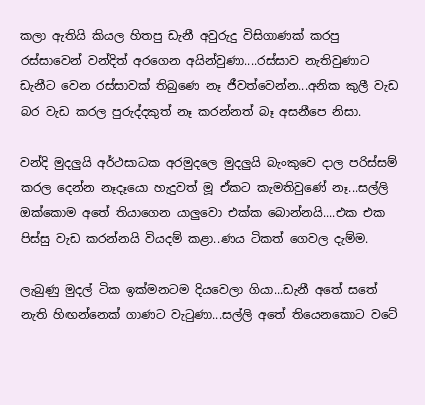කලා ඇතියි කියල හිතපු ඩැනී අවුරුදු විසිගාණක් කරපු රස්සාවෙන් වන්දිත් අරගෙන අයින්වුණා....රස්සාව නැතිවුණාට ඩැනීට වෙන රස්සාවක් තිබුණෙ නෑ ජීවත්වෙන්න...අනික කුලී වැඩ බර වැඩ කරල පුරුද්දකුත් නෑ කරන්නත් බෑ අසනීපෙ නිසා.

වන්දි මුදලුයි අර්ථසාධක අරමුදලෙ මුදලුයි බැංකුවෙ දාල පරිස්සම් කරල දෙන්න නෑදෑයො හැදුවත් මූ ඒකට කැමතිවුණේ නෑ...සල්ලි ඔක්කොම අතේ තියාගෙන යාලුවො එක්ක බොන්නයි....එක එක පිස්සු වැඩ කරන්නයි වියදම් කළා..ණය ටිකත් ගෙවල දැම්ම.

ලැබුණු මුදල් ටික ඉක්මනටම දියවෙලා ගියා...ඩැනී අතේ සතේ නැති හිඟන්නෙක් ගාණට වැටුණා...සල්ලි අතේ තියෙනකොට වටේ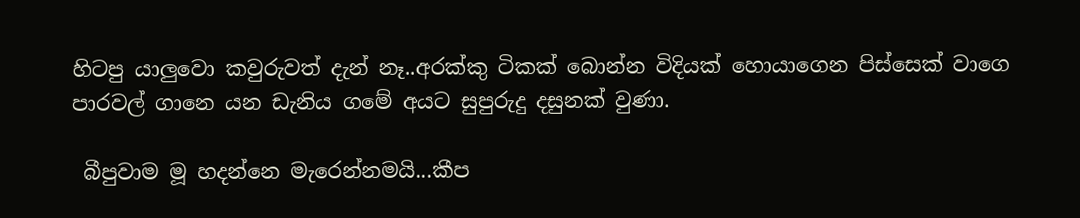හිටපු යාලුවො කවුරුවත් දැන් නෑ..අරක්කු ටිකක් බොන්න විදියක් හොයාගෙන පිස්සෙක් වාගෙ පාරවල් ගානෙ යන ඩැනිය ගමේ අයට සුපුරුදු දසුනක් වුණා.

 බීපුවාම මූ හදන්නෙ මැරෙන්නමයි...කීප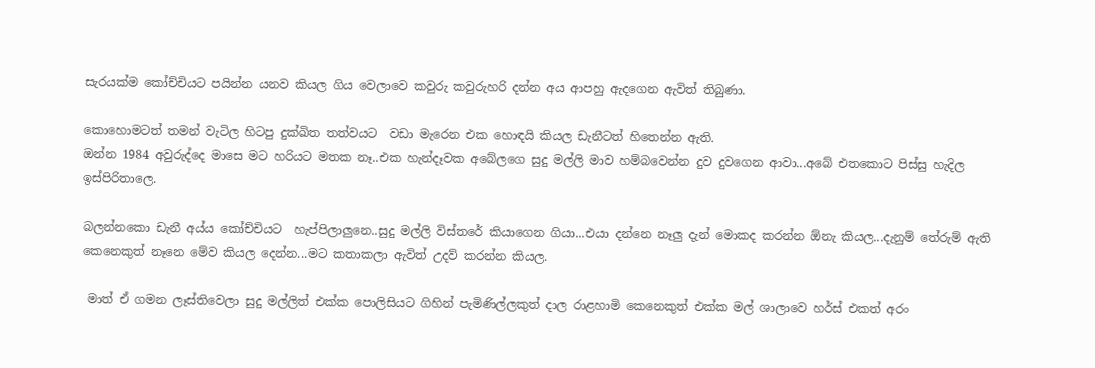සැරයක්ම කෝච්චියට පයින්න යනව කියල ගිය වෙලාවෙ කවුරු කවුරුහරි දන්න අය ආපහු ඇදගෙන ඇවිත් තිබුණා.

කොහොමටත් තමන් වැටිල හිටපු දුක්ඛිත තත්වයට  වඩා මැරෙන එක හොඳයි කියල ඩැනීටත් හිතෙන්න ඇති.
ඔන්න 1984 අවුරුද්දෙ මාසෙ මට හරියට මතක නෑ..එක හැන්දෑවක අබේලගෙ සුදු මල්ලි මාව හම්බවෙන්න දුව දුවගෙන ආවා...අබේ එතකොට පිස්සු හැදිල ඉස්පිරිතාලෙ.

බලන්නකො ඩැනී අය්ය කෝච්චියට  හැප්පිලාලුනෙ..සුදු මල්ලි විස්තරේ කියාගෙන ගියා...එයා දන්නෙ නෑලු දැන් මොකද කරන්න ඕනැ කියල...දැනුම් තේරුම් ඇති කෙනෙකුත් නෑනෙ මේව කියල දෙන්න...මට කතාකලා ඇවිත් උදව් කරන්න කියල.

 මාත් ඒ ගමන ලෑස්තිවෙලා සුදු මල්ලිත් එක්ක පොලිසියට ගිහින් පැමිණිල්ලකුත් දාල රාළහාමි කෙනෙකුත් එක්ක මල් ශාලාවෙ හර්ස් එකත් අරං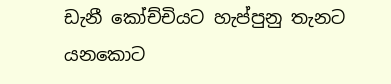ඩැනී කෝච්චියට හැප්පුනු තැනට යනකොට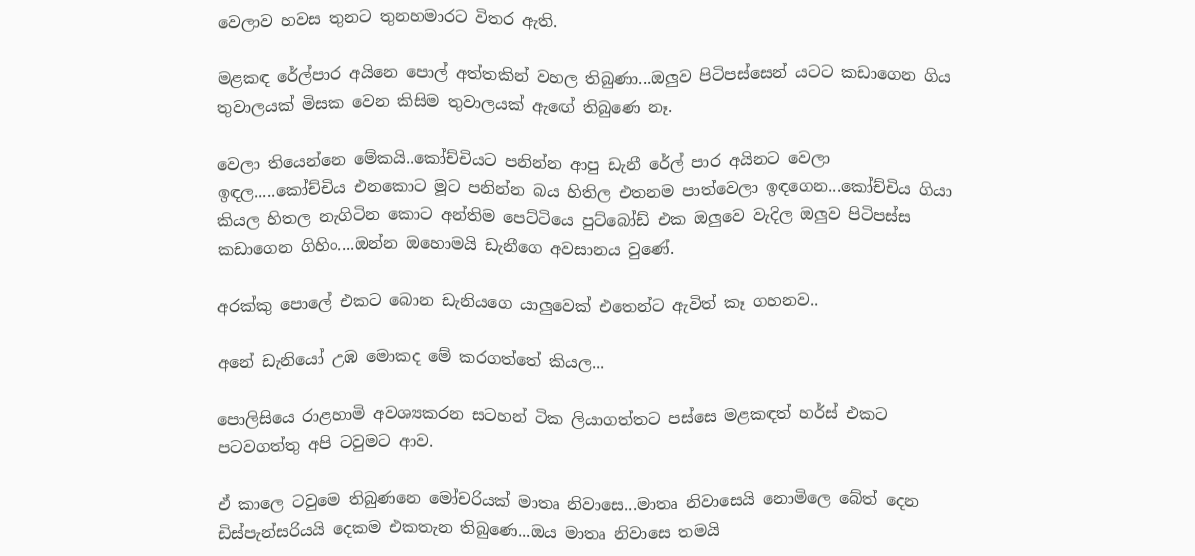වෙලාව හවස තුනට තුනහමාරට විතර ඇති.

මළකඳ රේල්පාර අයිනෙ පොල් අත්තකින් වහල තිබුණා...ඔලුව පිටිපස්සෙන් යටට කඩාගෙන ගිය තුවාලයක් මිසක වෙන කිසිම තුවාලයක් ඇඟේ තිබුණෙ නෑ.

වෙලා තියෙන්නෙ මේකයි..කෝච්චියට පනින්න ආපු ඩැනී රේල් පාර අයිනට වෙලා ඉඳල.....කෝච්චිය එනකොට මූට පනින්න බය හිතිල එතනම පාත්වෙලා ඉඳගෙන...කෝච්චිය ගියා කියල හිතල නැගිටින කොට අන්තිම පෙට්ටියෙ පුට්බෝඩ් එක ඔලුවෙ වැදිල ඔලුව පිටිපස්ස කඩාගෙන ගිහිං....ඔන්න ඔහොමයි ඩැනීගෙ අවසානය වුණේ.

අරක්කු පොලේ එකට බොන ඩැනියගෙ යාලුවෙක් එතෙන්ට ඇවිත් කෑ ගහනව..

අනේ ඩැනියෝ උඹ මොකද මේ කරගත්තේ කියල...

පොලිසියෙ රාළහාමි අවශ්‍යකරන සටහන් ටික ලියාගත්තට පස්සෙ මළකඳත් හර්ස් එකට පටවගත්තු අපි ටවුමට ආව.

ඒ කාලෙ ටවුමෙ තිබුණනෙ මෝචරියක් මාතෘ නිවාසෙ...මාතෘ නිවාසෙයි නොමිලෙ බේත් දෙන ඩිස්පැන්සරියයි දෙකම එකතැන තිබුණෙ...ඔය මාතෘ නිවාසෙ තමයි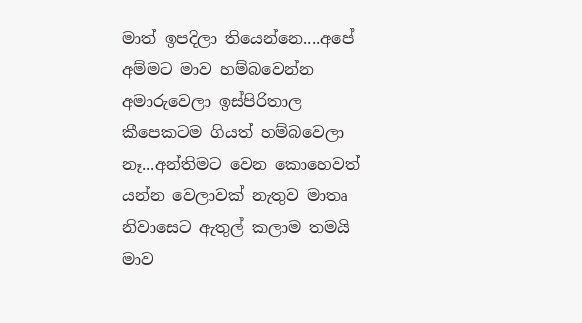මාත් ඉපදිලා තියෙන්නෙ....අපේ අම්මට මාව හම්බවෙන්න අමාරුවෙලා ඉස්පිරිතාල කීපෙකටම ගියත් හම්බවෙලා නෑ...අන්තිමට වෙන කොහෙවත් යන්න වෙලාවක් නැතුව මාතෘ නිවාසෙට ඇතුල් කලාම තමයි මාව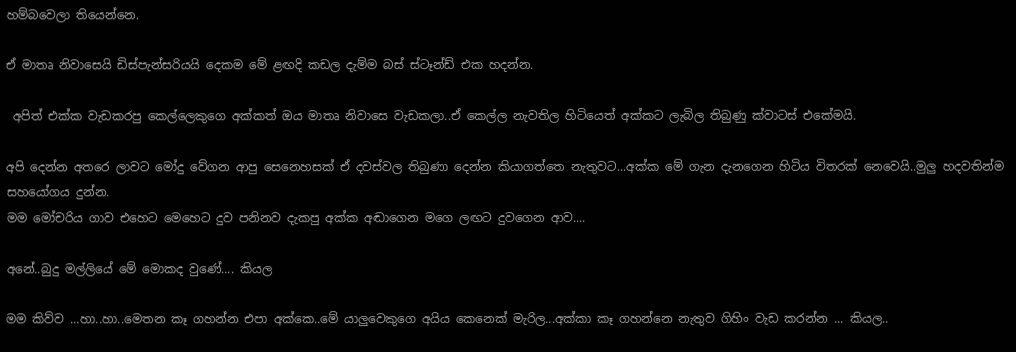හම්බවෙලා තියෙන්නෙ.

ඒ මාතෘ නිවාසෙයි ඩිස්පැන්සරියයි දෙකම මේ ළඟදි කඩල දැම්ම බස් ස්ටෑන්ඩ් එක හදන්න.

 අපිත් එක්ක වැඩකරපු කෙල්ලෙකුගෙ අක්කත් ඔය මාතෘ නිවාසෙ වැඩකලා..ඒ කෙල්ල නැවතිල හිටියෙත් අක්කට ලැබිල තිබුණු ක්වාටස් එකේමයි.

අපි දෙන්න අතරෙ ලාවට මෝදු වේගන ආපු සෙනෙහසක් ඒ දවස්වල තිබුණා දෙන්න කියාගත්තෙ නැතුවට...අක්ක මේ ගැන දැනගෙන හිටිය විතරක් නෙවෙයි..මුලු හදවතින්ම සහයෝගය දුන්න.
මම මෝචරිය ගාව එහෙට මෙහෙට දුව පනිනව දැකපු අක්ක අඬාගෙන මගෙ ලඟට දුවගෙන ආව....

අනේ..බුදු මල්ලියේ මේ මොකද වුණේ.... කියල

මම කිව්ව ...හා..හා..මෙතන කෑ ගහන්න එපා අක්කෙ..මේ යාලුවෙකුගෙ අයිය කෙනෙක් මැරිල...අක්කා කෑ ගහන්නෙ නැතුව ගිහිං වැඩ කරන්න ... කියල..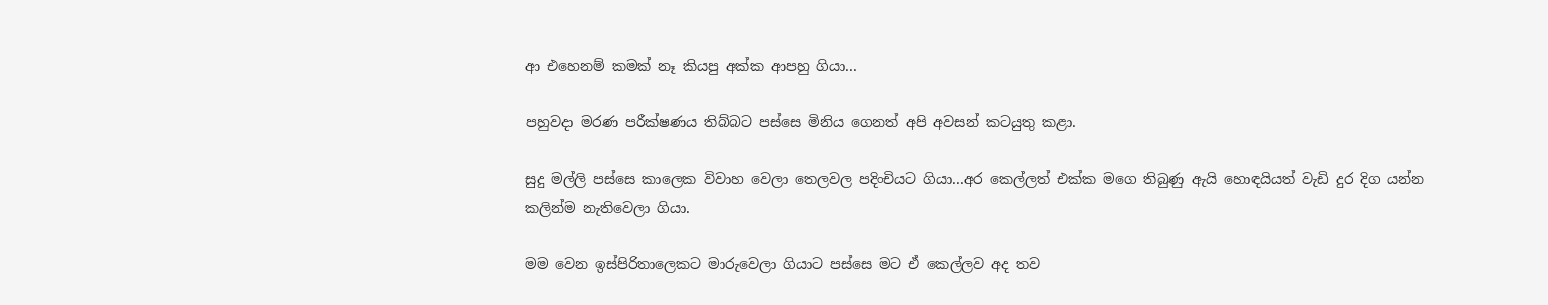ආ එහෙනම් කමක් නෑ කියපු අක්ක ආපහු ගියා...

පහුවදා මරණ පරීක්ෂණය තිබ්බට පස්සෙ මිනිය ගෙනත් අපි අවසන් කටයුතු කළා.

සුදු මල්ලි පස්සෙ කාලෙක විවාහ වෙලා තෙලවල පදිංචියට ගියා...අර කෙල්ලත් එක්ක මගෙ තිබුණු ඇයි හොඳයියත් වැඩි දුර දිග යන්න කලින්ම නැතිවෙලා ගියා.

මම වෙන ඉස්පිරිතාලෙකට මාරුවෙලා ගියාට පස්සෙ මට ඒ කෙල්ලව අද තව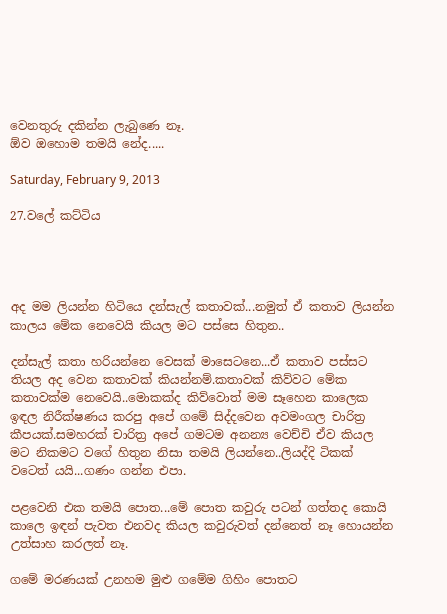වෙනතුරු දකින්න ලැබුණෙ නෑ.
ඕව ඔහොම තමයි නේද.....

Saturday, February 9, 2013

27.වලේ කට්ටිය




අද මම ලියන්න හිටියෙ දන්සැල් කතාවක්...නමුත් ඒ කතාව ලියන්න කාලය මේක නෙවෙයි කියල මට පස්සෙ හිතුන..

දන්සැල් කතා හරියන්නෙ වෙසක් මාසෙටනෙ...ඒ කතාව පස්සට තියල අද වෙන කතාවක් කියන්නම්.කතාවක් කිව්වට මේක කතාවක්ම නෙවෙයි..මොකක්ද කිව්වොත් මම සෑහෙන කාලෙක ඉඳල නිරීක්ෂණය කරපු අපේ ගමේ සිද්දවෙන අවමංගල චාරිත්‍ර කීපයක්.සමහරක් චාරිත්‍ර අපේ ගමටම අනන්‍ය වෙච්චි ඒව කියල මට නිකමට වගේ හිතුන නිසා තමයි ලියන්නෙ..ලියද්දි ටිකක් වටෙත් යයි...ගණං ගන්න එපා.

පළවෙනි එක තමයි පොත...මේ පොත කවුරු පටන් ගත්තද කොයි කාලෙ ඉඳන් පැවත එනවද කියල කවුරුවත් දන්නෙත් නෑ හොයන්න උත්සාහ කරලත් නෑ.

ගමේ මරණයක් උනහම මුළු ගමේම ගිහිං පොතට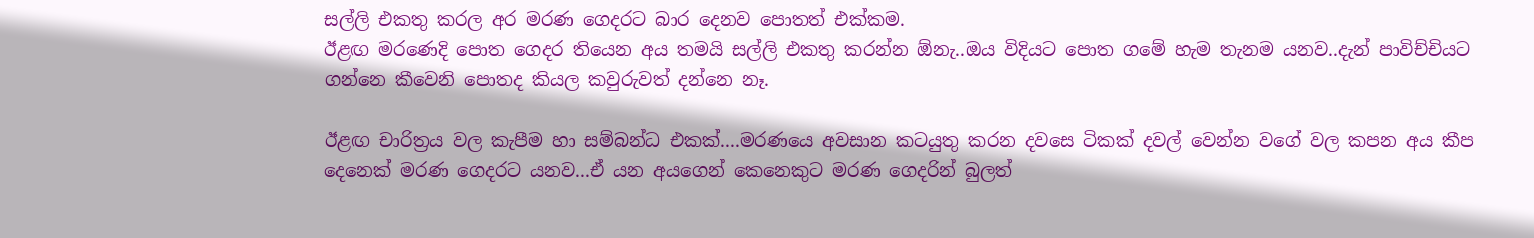සල්ලි එකතු කරල අර මරණ ගෙදරට බාර දෙනව පොතත් එක්කම.
ඊළඟ මරණෙදි පොත ගෙදර තියෙන අය තමයි සල්ලි එකතු කරන්න ඕනැ..ඔය විදියට පොත ගමේ හැම තැනම යනව..දැන් පාවිච්චියට ගන්නෙ කීවෙනි පොතද කියල කවුරුවත් දන්නෙ නෑ.

ඊළඟ චාරිත්‍රය වල කැපීම හා සම්බන්ධ එකක්....මරණයෙ අවසාන කටයුතු කරන දවසෙ ටිකක් දවල් වෙන්න වගේ වල කපන අය කීප දෙනෙක් මරණ ගෙදරට යනව...ඒ යන අයගෙන් කෙනෙකුට මරණ ගෙදරින් බුලත්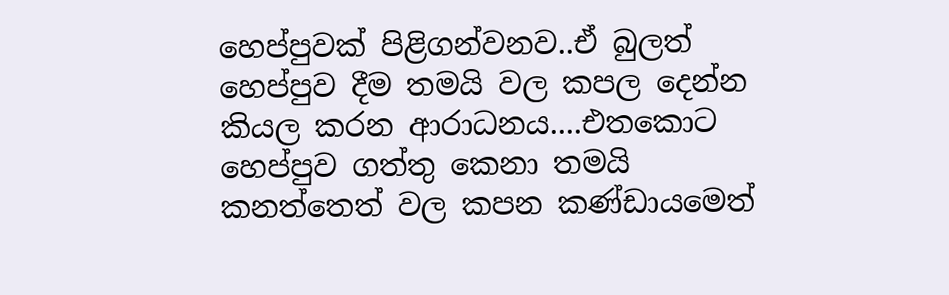හෙප්පුවක් පිළිගන්වනව..ඒ බුලත් හෙප්පුව දීම තමයි වල කපල දෙන්න කියල කරන ආරාධනය....එතකොට හෙප්පුව ගත්තු කෙනා තමයි කනත්තෙත් වල කපන කණ්ඩායමෙත්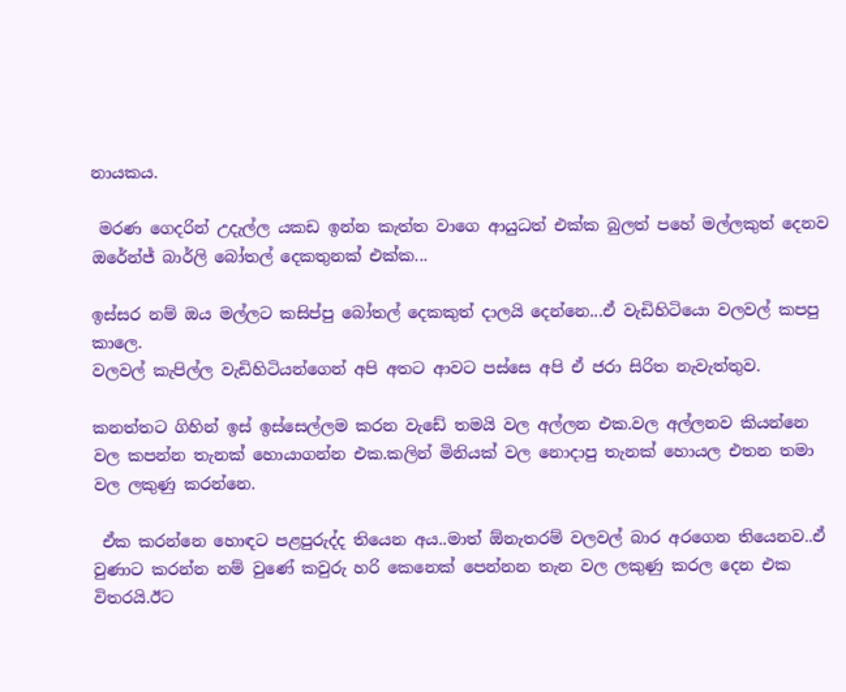නායකය.

 මරණ ගෙදරින් උදැල්ල යකඩ ඉන්න කැත්ත වාගෙ ආයුධත් එක්ක බුලත් පහේ මල්ලකුත් දෙනව ඔරේන්ජ් බාර්ලි බෝතල් දෙකතුනක් එක්ක...

ඉස්සර නම් ඔය මල්ලට කසිප්පු බෝතල් දෙකකුත් දාලයි දෙන්නෙ...ඒ වැඩිහිටියො වලවල් කපපු කාලෙ.
වලවල් කැපිල්ල වැඩිහිටියන්ගෙන් අපි අතට ආවට පස්සෙ අපි ඒ ජරා සිරිත නැවැත්තුව.

කනත්තට ගිහින් ඉස් ඉස්සෙල්ලම කරන වැඩේ තමයි වල අල්ලන එක.වල අල්ලනව කියන්නෙ වල කපන්න තැනක් හොයාගන්න එක.කලින් මිනියක් වල නොදාපු තැනක් හොයල එතන තමා වල ලකුණු කරන්නෙ.

 ඒක කරන්නෙ හොඳට පළපුරුද්ද තියෙන අය..මාත් ඕනැතරම් වලවල් බාර අරගෙන තියෙනව..ඒ වුණාට කරන්න නම් වුණේ කවුරු හරි කෙනෙක් පෙන්නන තැන වල ලකුණු කරල දෙන එක විතරයි.ඊට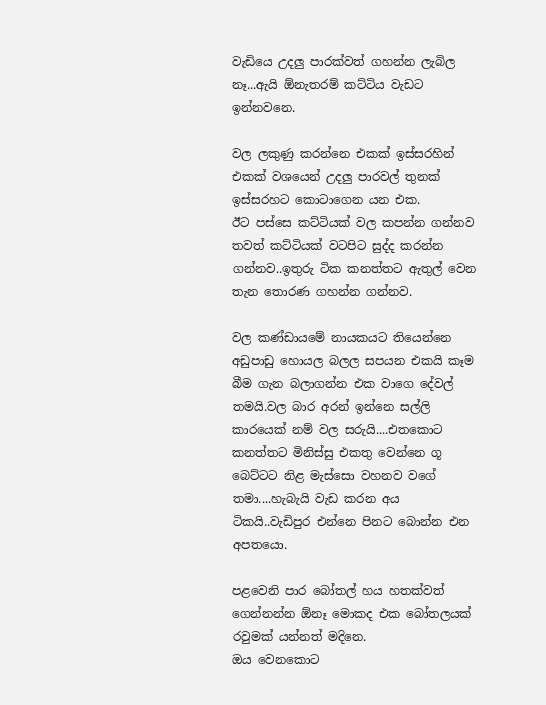වැඩියෙ උදලු පාරක්වත් ගහන්න ලැබිල නෑ...ඇයි ඕනැතරම් කට්ටිය වැඩට ඉන්නවනෙ.

වල ලකුණු කරන්නෙ එකක් ඉස්සරහින් එකක් වශයෙන් උදලු පාරවල් තුනක් ඉස්සරහට කොටාගෙන යන එක.
ඊට පස්සෙ කට්ටියක් වල කපන්න ගන්නව තවත් කට්ටියක් වටපිට සුද්ද කරන්න ගන්නව..ඉතුරු ටික කනත්තට ඇතුල් වෙන තැන තොරණ ගහන්න ගන්නව.

වල කණ්ඩායමේ නායකයට තියෙන්නෙ අඩුපාඩු හොයල බලල සපයන එකයි කෑම බීම ගැන බලාගන්න එක වාගෙ දේවල් තමයි.වල බාර අරන් ඉන්නෙ සල්ලි කාරයෙක් නම් වල සරුයි....එතකොට කනත්තට මිනිස්සු එකතු වෙන්නෙ ගූ බෙට්ටට නිළ මැස්සො වහනව වගේ තමා....හැබැයි වැඩ කරන අය ටිකයි..වැඩිපුර එන්නෙ පිනට බොන්න එන අපතයො.

පළවෙනි පාර බෝතල් හය හතක්වත් ගෙන්නන්න ඕනෑ මොකද එක බෝතලයක් රවුමක් යන්නත් මදිනෙ.
ඔය වෙනකොට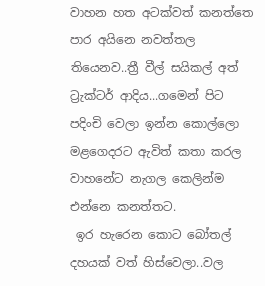වාහන හත අටක්වත් කනත්තෙ පාර අයිනෙ නවත්තල තියෙනව..ත්‍රී වීල් සයිකල් අත් ට්‍රැක්ටර් ආදිය...ගමෙන් පිට පදිංචි වෙලා ඉන්න කොල්ලො මළගෙදරට ඇවිත් කතා කරල වාහනේට නැගල කෙලින්ම එන්නෙ කනත්තට.
 ඉර හැරෙන කොට බෝතල් දහයක් වත් හිස්වෙලා..වල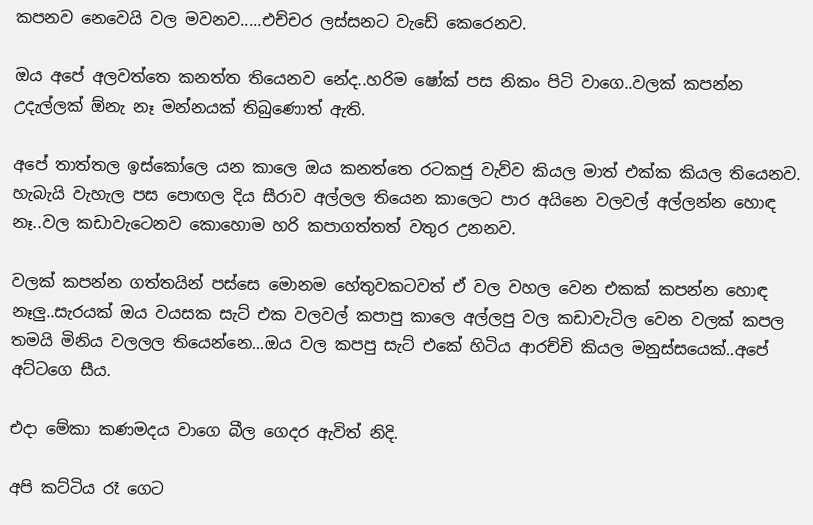කපනව නෙවෙයි වල මවනව.....එච්චර ලස්සනට වැඩේ කෙරෙනව.

ඔය අපේ අලවත්තෙ කනත්ත තියෙනව නේද..හරිම ෂෝක් පස නිකං පිටි වාගෙ..වලක් කපන්න උදැල්ලක් ඕනැ නෑ මන්නයක් තිබුණොත් ඇති.

අපේ තාත්තල ඉස්කෝලෙ යන කාලෙ ඔය කනත්තෙ රටකජු වැව්ව කියල මාත් එක්ක කියල තියෙනව.
හැබැයි වැහැල පස පොඟල දිය සීරාව අල්ලල තියෙන කාලෙට පාර අයිනෙ වලවල් අල්ලන්න හොඳ නෑ..වල කඩාවැටෙනව කොහොම හරි කපාගත්තත් වතුර උනනව.

වලක් කපන්න ගත්තයින් පස්සෙ මොනම හේතුවකටවත් ඒ වල වහල වෙන එකක් කපන්න හොඳ නෑලු..සැරයක් ඔය වයසක සැට් එක වලවල් කපාපු කාලෙ අල්ලපු වල කඩාවැටිල වෙන වලක් කපල තමයි මිනිය වලලල තියෙන්නෙ...ඔය වල කපපු සැට් එකේ හිටිය ආරච්චි කියල මනුස්සයෙක්..අපේ අට්ටගෙ සීය.

එදා මේකා කණමදය වාගෙ බීල ගෙදර ඇවිත් නිදි.

අපි කට්ටිය රෑ ගෙට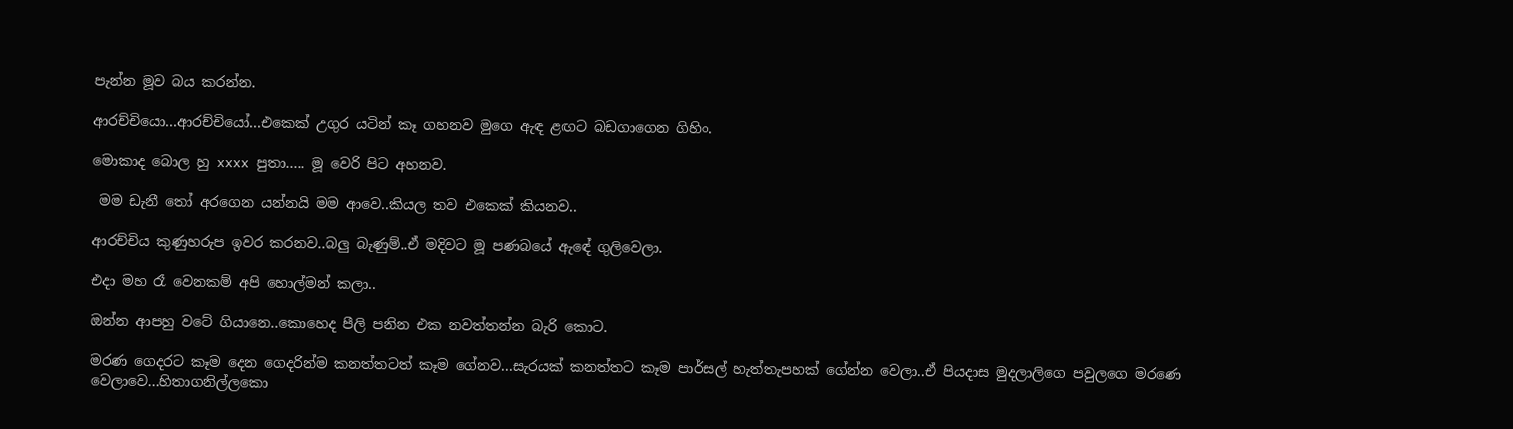පැන්න මූව බය කරන්න.

ආරච්චියො...ආරච්චියෝ...එකෙක් උගුර යටින් කෑ ගහනව මුගෙ ඇඳ ළඟට බඩගාගෙන ගිහිං.

මොකාද බොල හු xxxx පුතා..... මූ වෙරි පිට අහනව.

 මම ඩැනී තෝ අරගෙන යන්නයි මම ආවෙ..කියල තව එකෙක් කියනව..

ආරච්චිය කුණුහරුප ඉවර කරනව..බලු බැණුම්..ඒ මදිවට මූ පණබයේ ඇඳේ ගුලිවෙලා.

එදා මහ රෑ වෙනකම් අපි හොල්මන් කලා..

ඔන්න ආපහු වටේ ගියානෙ..කොහෙද පීලි පනින එක නවත්තන්න බැරි කොට.

මරණ ගෙදරට කෑම දෙන ගෙදරින්ම කනත්තටත් කෑම ගේනව...සැරයක් කනත්තට කෑම පාර්සල් හැත්තැපහක් ගේන්න වෙලා..ඒ පියදාස මුදලාලිගෙ පවුලගෙ මරණෙ වෙලාවෙ...හිතාගනිල්ලකො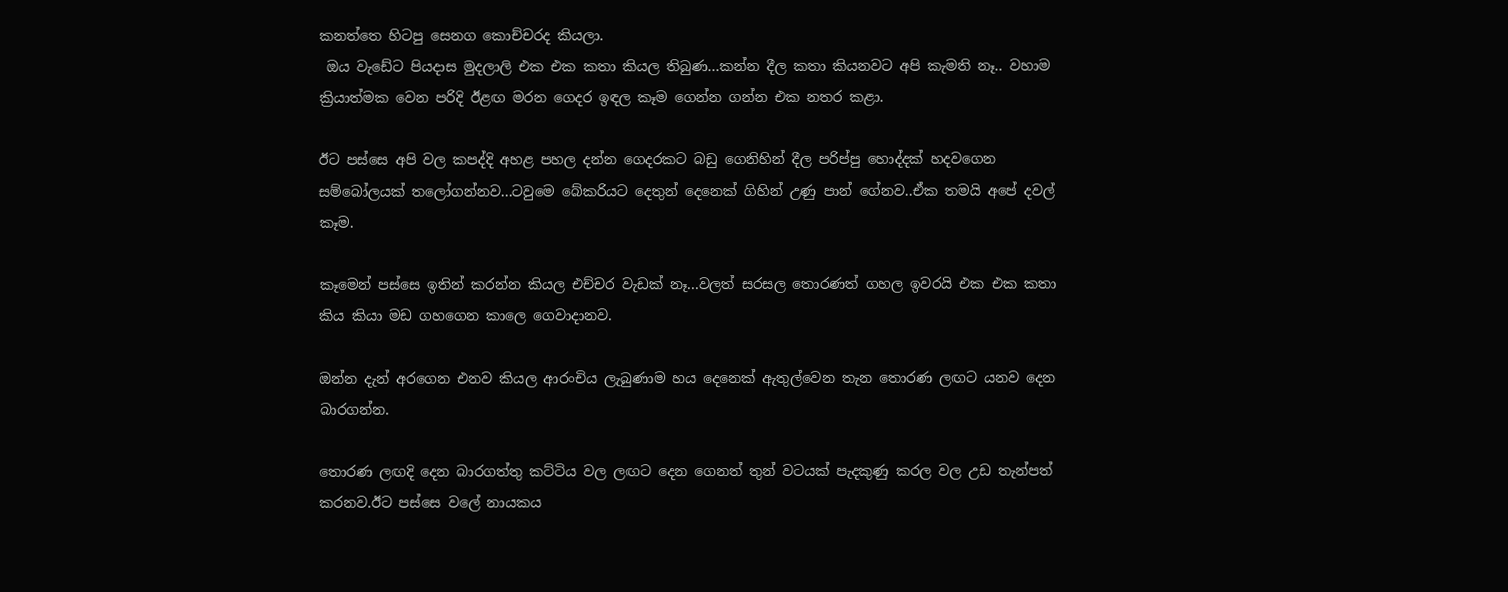කනත්තෙ හිටපු සෙනග කොච්චරද කියලා.
 ඔය වැඩේට පියදාස මුදලාලි එක එක කතා කියල තිබුණ...කන්න දීල කතා කියනවට අපි කැමති නෑ.. වහාම ක්‍රියාත්මක වෙන පරිදි ඊළඟ මරන ගෙදර ඉඳල කෑම ගෙන්න ගන්න එක නතර කළා.

ඊට පස්සෙ අපි වල කපද්දි අහළ පහල දන්න ගෙදරකට බඩු ගෙනිහින් දීල පරිප්පු හොද්දක් හදවගෙන සම්බෝලයක් තලෝගන්නව...ටවුමෙ බේකරියට දෙතුන් දෙනෙක් ගිහින් උණු පාන් ගේනව..ඒක තමයි අපේ දවල් කෑම.

කෑමෙන් පස්සෙ ඉතින් කරන්න කියල එච්චර වැඩක් නෑ...වලත් සරසල තොරණත් ගහල ඉවරයි එක එක කතා කිය කියා මඩ ගහගෙන කාලෙ ගෙවාදානව.

ඔන්න දැන් අරගෙන එනව කියල ආරංචිය ලැබුණාම හය දෙනෙක් ඇතුල්වෙන තැන තොරණ ලඟට යනව දෙන බාරගන්න.

තොරණ ලඟදි දෙන බාරගත්තු කට්ටිය වල ලඟට දෙන ගෙනත් තුන් වටයක් පැදකුණු කරල වල උඩ තැන්පත් කරනව.ඊට පස්සෙ වලේ නායකය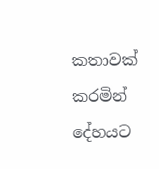කතාවක් කරමින් දේහයට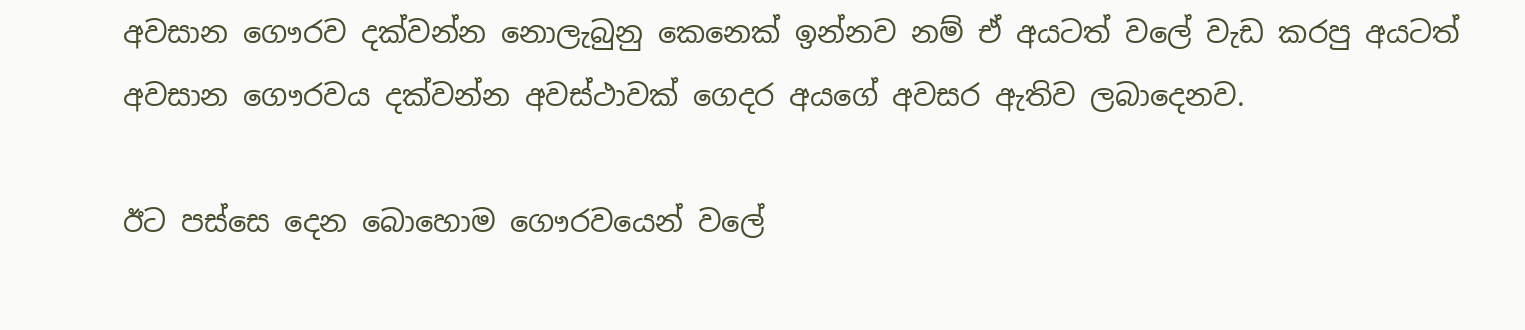අවසාන ගෞරව දක්වන්න නොලැබුනු කෙනෙක් ඉන්නව නම් ඒ අයටත් වලේ වැඩ කරපු අයටත් අවසාන ගෞරවය දක්වන්න අවස්ථාවක් ගෙදර අයගේ අවසර ඇතිව ලබාදෙනව.

ඊට පස්සෙ දෙන බොහොම ගෞරවයෙන් වලේ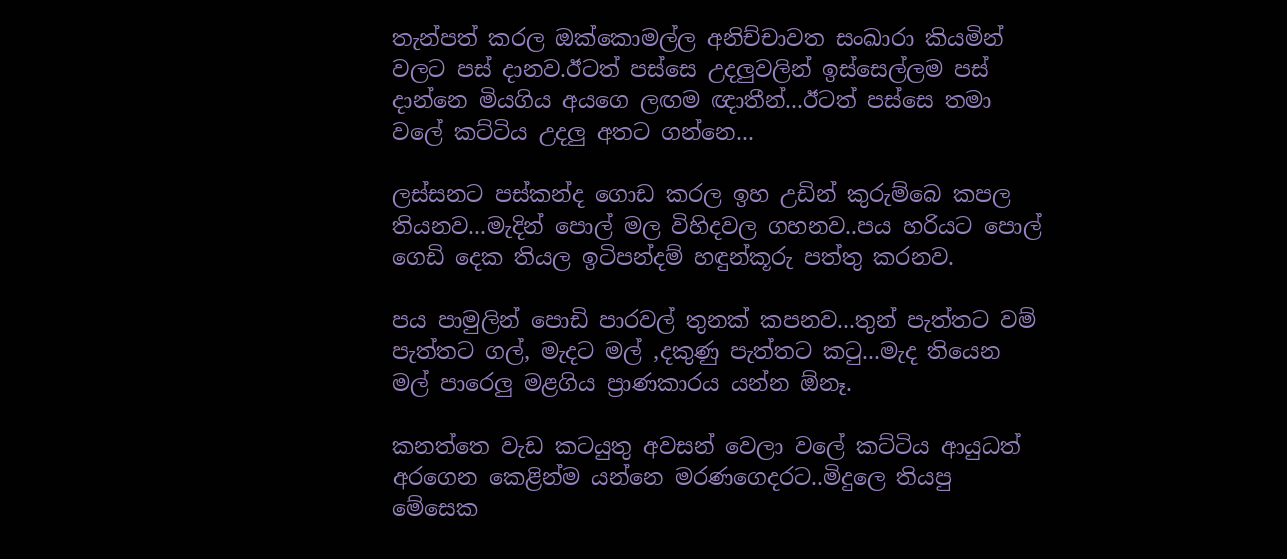තැන්පත් කරල ඔක්කොමල්ල අනිච්චාවත සංඛාරා කියමින් වලට පස් දානව.ඊටත් පස්සෙ උදලුවලින් ඉස්සෙල්ලම පස් දාන්නෙ මියගිය අයගෙ ලඟම ඥාතීන්...ඊටත් පස්සෙ තමා වලේ කට්ටිය උදලු අතට ගන්නෙ...

ලස්සනට පස්කන්ද ගොඩ කරල ඉහ උඩින් කුරුම්බෙ කපල තියනව...මැදින් පොල් මල විහිදවල ගහනව..පය හරියට පොල් ගෙඩි දෙක තියල ඉටිපන්දම් හඳුන්කූරු පත්තු කරනව.

පය පාමුලින් පොඩි පාරවල් තුනක් කපනව...තුන් පැත්තට වම් පැත්තට ගල්, මැදට මල් ,දකුණු පැත්තට කටු...මැද තියෙන මල් පාරෙලු මළගිය ප්‍රාණකාරය යන්න ඕනෑ.

කනත්තෙ වැඩ කටයුතු අවසන් වෙලා වලේ කට්ටිය ආයුධත් අරගෙන කෙළින්ම යන්නෙ මරණගෙදරට..මිදුලෙ තියපු මේසෙක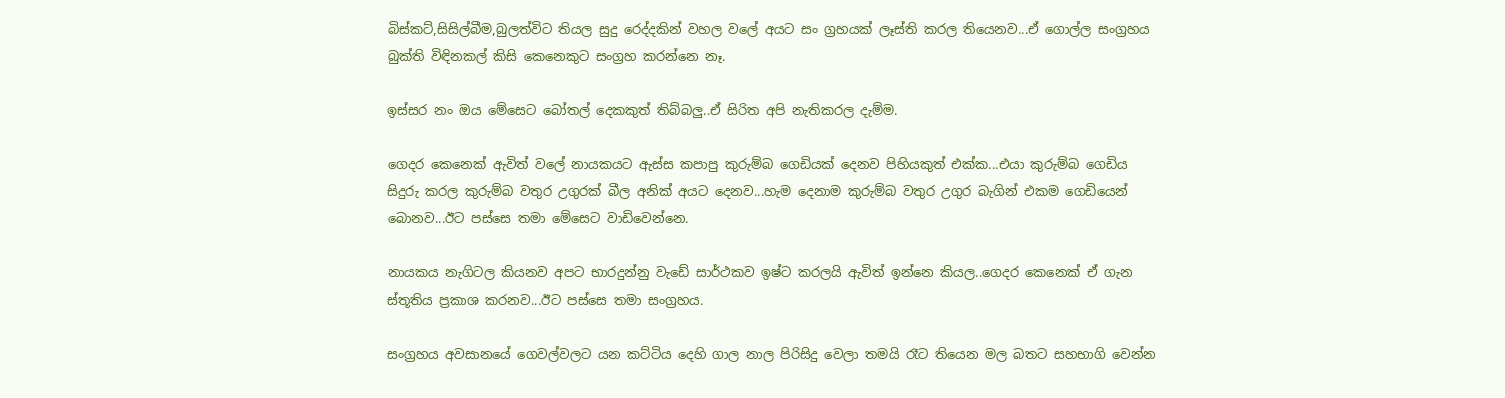බිස්කට්,සිසිල්බීම,බුලත්විට තියල සුදු රෙද්දකින් වහල වලේ අයට සං ග්‍රහයක් ලෑස්ති කරල තියෙනව...ඒ ගොල්ල සංග්‍රහය බුක්ති විඳිනකල් කිසි කෙනෙකුට සංග්‍රහ කරන්නෙ නෑ.

ඉස්සර නං ඔය මේසෙට බෝතල් දෙකකුත් තිබ්බලු..ඒ සිරිත අපි නැතිකරල දැම්ම.

ගෙදර කෙනෙක් ඇවිත් වලේ නායකයට ඇස්ස කපාපු කුරුම්බ ගෙඩියක් දෙනව පිහියකුත් එක්ක...එයා කුරුම්බ ගෙඩිය සිදුරු කරල කුරුම්බ වතුර උගුරක් බීල අනික් අයට දෙනව...හැම දෙනාම කුරුම්බ වතුර උගුර බැගින් එකම ගෙඩියෙන් බොනව...ඊට පස්සෙ තමා මේසෙට වාඩිවෙන්නෙ.

නායකය නැගිටල කියනව අපට භාරදුන්නු වැඩේ සාර්ථකව ඉෂ්ට කරලයි ඇවිත් ඉන්නෙ කියල..ගෙදර කෙනෙක් ඒ ගැන ස්තූතිය ප්‍රකාශ කරනව...ඊට පස්සෙ තමා සංග්‍රහය.

සංග්‍රහය අවසානයේ ගෙවල්වලට යන කට්ටිය දෙහි ගාල නාල පිරිසිදු වෙලා තමයි රෑට තියෙන මල බතට සහභාගි වෙන්න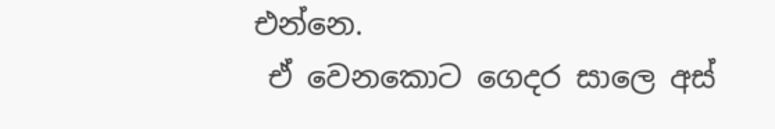එන්නෙ.
 ඒ වෙනකොට ගෙදර සාලෙ අස්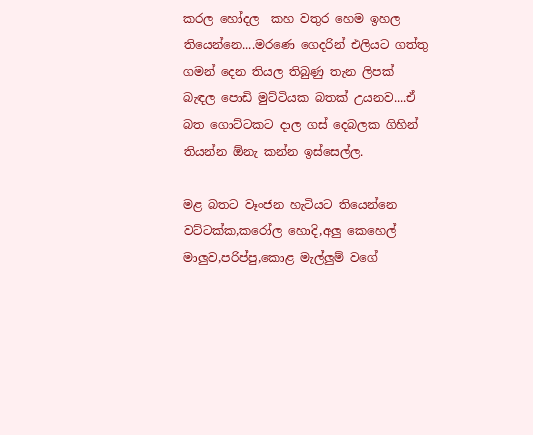කරල හෝදල  කහ වතුර හෙම ඉහල තියෙන්නෙ....මරණෙ ගෙදරින් එලියට ගත්තු ගමන් දෙන තියල තිබුණු තැන ලිපක් බැඳල පොඩි මුට්ටියක බතක් උයනව....ඒ බත ගොට්ටකට දාල ගස් දෙබලක ගිහින් තියන්න ඕනැ කන්න ඉස්සෙල්ල.

මළ බතට වෑංජන හැටියට තියෙන්නෙ වට්ටක්ක,කරෝල හොදි,අලු කෙහෙල් මාලුව,පරිප්පු,කොළ මැල්ලුම් වගේ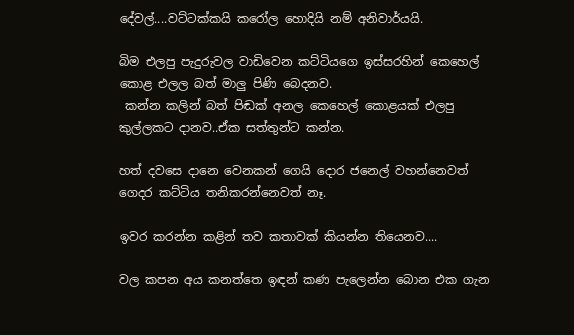දේවල්....වට්ටක්කයි කරෝල හොදියි නම් අනිවාර්යයි.

බිම එලපු පැදුරුවල වාඩිවෙන කට්ටියගෙ ඉස්සරහින් කෙහෙල් කොළ එලල බත් මාලු පිණි බෙදනව.
 කන්න කලින් බත් පිඬක් අනල කෙහෙල් කොළයක් එලපු කුල්ලකට දානව..ඒක සත්තුන්ට කන්න.

හත් දවසෙ දානෙ වෙනකන් ගෙයි දොර ජනෙල් වහන්නෙවත් ගෙදර කට්ටිය තනිකරන්නෙවත් නෑ.

ඉවර කරන්න කළින් තව කතාවක් කියන්න තියෙනව....

වල කපන අය කනත්තෙ ඉඳන් කණ පැලෙන්න බොන එක ගැන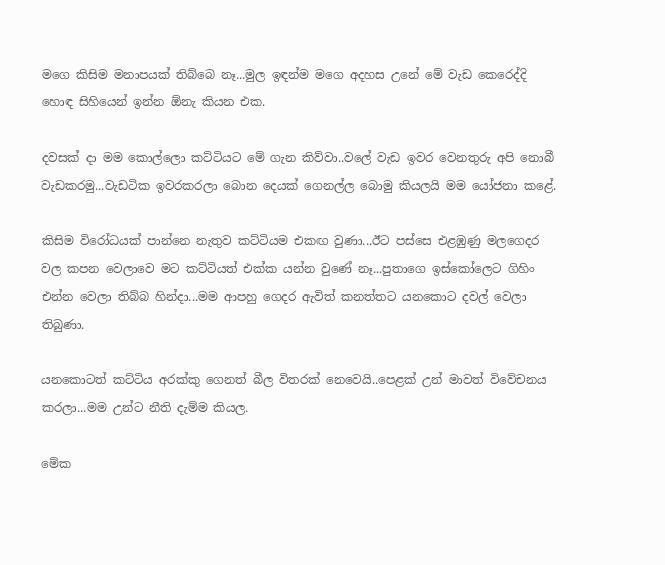මගෙ කිසිම මනාපයක් තිබ්බෙ නෑ...මුල ඉඳන්ම මගෙ අදහස උනේ මේ වැඩ කෙරෙද්දි හොඳ සිහියෙන් ඉන්න ඕනැ කියන එක.

දවසක් දා මම කොල්ලො කට්ටියට මේ ගැන කිව්වා..වලේ වැඩ ඉවර වෙනතුරු අපි නොබී වැඩකරමු...වැඩටික ඉවරකරලා බොන දෙයක් ගෙනල්ල බොමු කියලයි මම යෝජනා කළේ.

කිසිම විරෝධයක් පාන්නෙ නැතුව කට්ටියම එකඟ වුණා...ඊට පස්සෙ එළඹුණු මලගෙදර වල කපන වෙලාවෙ මට කට්ටියත් එක්ක යන්න වුණේ නෑ...පුතාගෙ ඉස්කෝලෙට ගිහිං එන්න වෙලා තිබ්බ හින්දා...මම ආපහු ගෙදර ඇවිත් කනත්තට යනකොට දවල් වෙලා තිබුණා.

යනකොටත් කට්ටිය අරක්කු ගෙනත් බීල විතරක් නෙවෙයි..පෙළක් උන් මාවත් විවේචනය කරලා...මම උන්ට නීති දැම්ම කියල.

මේක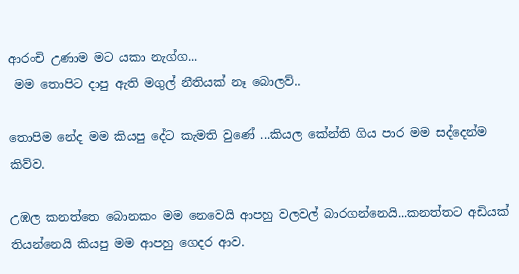ආරංචි උණාම මට යකා නැග්ග...
 මම තොපිට දාපු ඇති මගුල් නීතියක් නෑ බොලව්..

තොපිම නේද මම කියපු දේට කැමති වුණේ ...කියල කේන්ති ගිය පාර මම සද්දෙන්ම කිව්ව.

උඹල කනත්තෙ බොනකං මම නෙවෙයි ආපහු වලවල් බාරගන්නෙයි...කනත්තට අඩියක් තියන්නෙයි කියපු මම ආපහු ගෙදර ආව.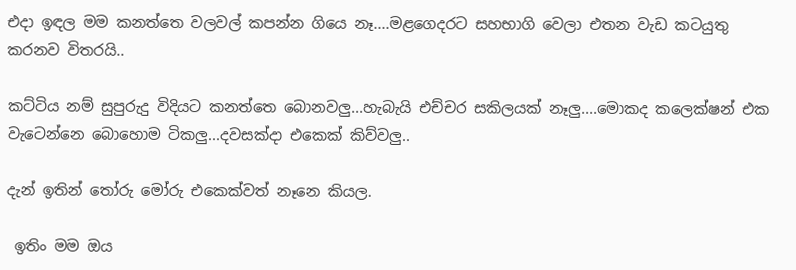එදා ඉඳල මම කනත්තෙ වලවල් කපන්න ගියෙ නෑ....මළගෙදරට සහභාගි වෙලා එතන වැඩ කටයුතු කරනව විතරයි..

කට්ටිය නම් සුපුරුදු විදියට කනත්තෙ බොනවලු...හැබැයි එච්චර සකිලයක් නෑලු....මොකද කලෙක්ෂන් එක වැටෙන්නෙ බොහොම ටිකලු...දවසක්දා එකෙක් කිව්වලු..

දැන් ඉතින් තෝරු මෝරු එකෙක්වත් නෑනෙ කියල.

 ඉතිං මම ඔය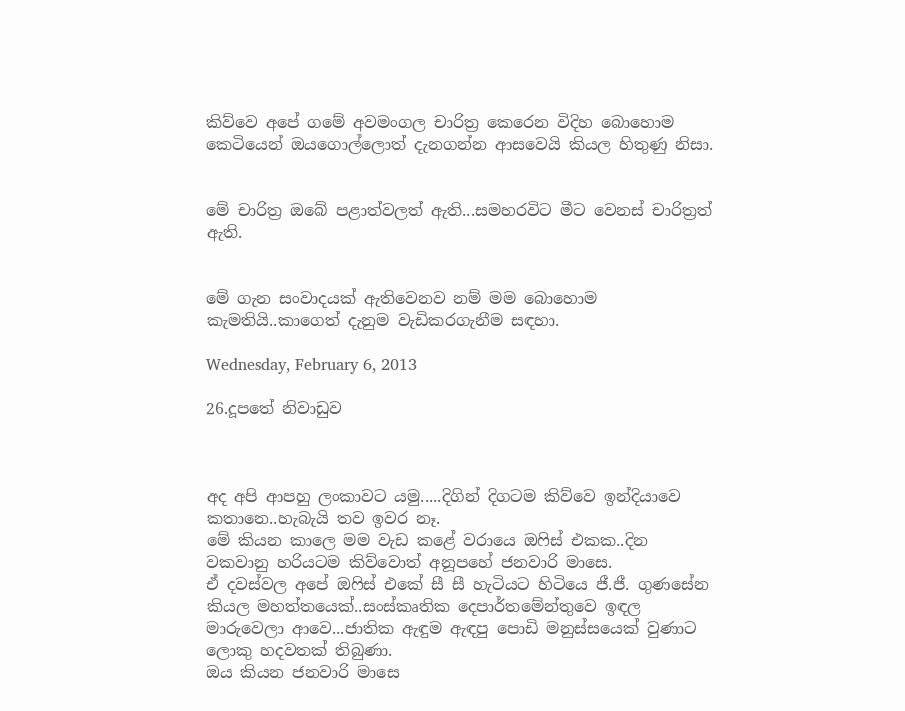කිව්වෙ අපේ ගමේ අවමංගල චාරිත්‍ර කෙරෙන විදිහ බොහොම කෙටියෙන් ඔයගොල්ලොත් දැනගන්න ආසවෙයි කියල හිතුණු නිසා.


මේ චාරිත්‍ර ඔබේ පළාත්වලත් ඇති...සමහරවිට මීට වෙනස් චාරිත්‍රත් ඇති.


මේ ගැන සංවාදයක් ඇතිවෙනව නම් මම බොහොම කැමතියි..කාගෙත් දැනුම වැඩිකරගැනීම සඳහා.

Wednesday, February 6, 2013

26.දූපතේ නිවාඩුව



අද අපි ආපහු ලංකාවට යමු.....දිගින් දිගටම කිව්වෙ ඉන්දියාවෙ කතානෙ..හැබැයි තව ඉවර නෑ.
මේ කියන කාලෙ මම වැඩ කළේ වරායෙ ඔෆිස් එකක..දින වකවානු හරියටම කිව්වොත් අනූපහේ ජනවාරි මාසෙ.
ඒ දවස්වල අපේ ඔෆිස් එකේ සී සී හැටියට හිටියෙ ජී.ජී. ගුණසේන කියල මහත්තයෙක්..සංස්කෘතික දෙපාර්තමේන්තුවෙ ඉඳල මාරුවෙලා ආවෙ...ජාතික ඇඳුම ඇඳපු පොඩි මනුස්සයෙක් වුණාට ලොකු හදවතක් තිබුණා.
ඔය කියන ජනවාරි මාසෙ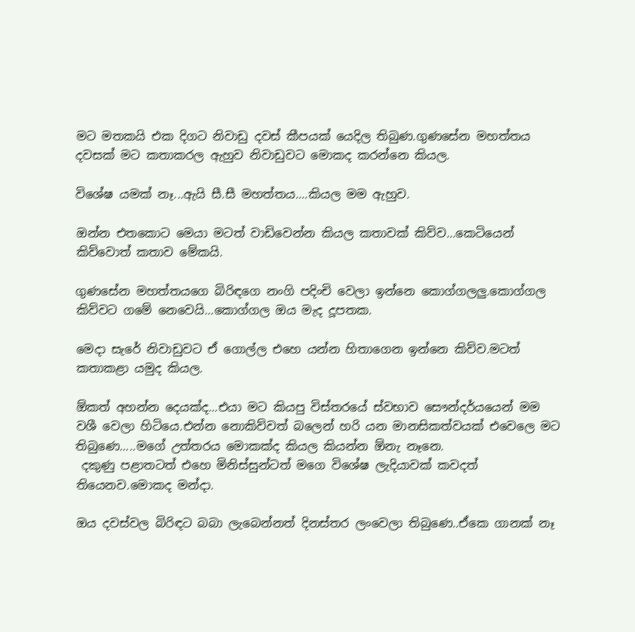මට මතකයි එක දිගට නිවාඩු දවස් කීපයක් යෙදිල තිබුණ.ගුණසේන මහත්තය දවසක් මට කතාකරල ඇහුව නිවාඩුවට මොකද කරන්නෙ කියල.

විශේෂ යමක් නෑ...ඇයි සී.සී මහත්තය....කියල මම ඇහුව.

ඔන්න එතකොට මෙයා මටත් වාඩිවෙන්න කියල කතාවක් කිව්ව...කෙටියෙන් කිව්වොත් කතාව මේකයි.

ගුණසේන මහත්තයගෙ බිරිඳගෙ නංගි පදිංචි වෙලා ඉන්නෙ කොග්ගලලු.කොග්ගල කිව්වට ගමේ නෙවෙයි...කොග්ගල ඔය මැද දූපතක.

මෙදා සැරේ නිවාඩුවට ඒ ගොල්ල එහෙ යන්න හිතාගෙන ඉන්නෙ කිව්ව.මටත් කතාකළා යමුද කියල.

ඕකත් අහන්න දෙයක්ද...එයා මට කියපු විස්තරයේ ස්වභාව සෞන්දර්යයෙන් මම වශී වෙලා හිටියෙ.එන්න නොකිව්වත් බලෙන් හරි යන මානසිකත්වයක් එවෙලෙ මට තිබුණෙ.....මගේ උත්තරය මොකක්ද කියල කියන්න ඕනැ නෑනෙ.
 දකුණු පළාතටත් එහෙ මිනිස්සුන්ටත් මගෙ විශේෂ ලැදියාවක් කවදත් තියෙනව.මොකද මන්දා.

ඔය දවස්වල බිරිඳට බබා ලැබෙන්නත් දිනස්තර ලංවෙලා තිබුණෙ..ඒකෙ ගානක් නෑ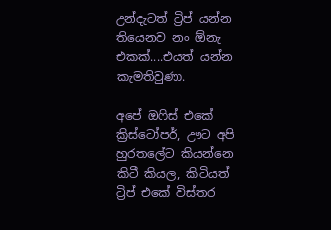උන්දැටත් ට්‍රිප් යන්න තියෙනව නං ඕනැ එකක්....එයත් යන්න කැමතිවුණා.

අපේ ඔෆිස් එකේ ක්‍රිස්ටෝපර්, ඌට අපි හුරතලේට කියන්නෙ කිටී කියල, කිටියත් ට්‍රිප් එකේ විස්තර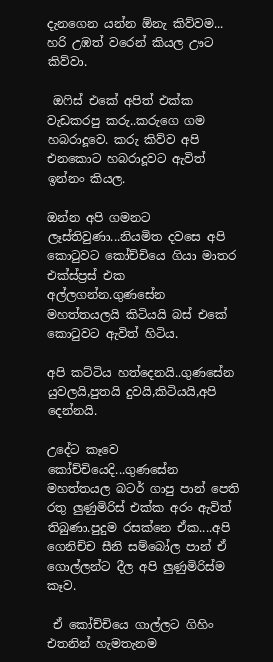දැනගෙන යන්න ඕනැ කිව්වම... හරි උඹත් වරෙන් කියල ඌට කිව්වා.

 ඔෆිස් එකේ අපිත් එක්ක වැඩකරපු කරු..කරුගෙ ගම හබරාදූවෙ. කරු කිව්ව අපි එනකොට හබරාදූවට ඇවිත් ඉන්නං කියල.

ඔන්න අපි ගමනට ලෑස්තිවුණා...නියමිත දවසෙ අපි කොටුවට කෝච්චියෙ ගියා මාතර එක්ස්ප්‍රස් එක අල්ලගන්න.ගුණසේන මහත්තයලයි කිටියයි බස් එකේ කොටුවට ඇවිත් හිටිය.

අපි කට්ටිය හත්දෙනයි..ගුණසේන යුවලයි,පුතයි දුවයි,කිටියයි,අපි දෙන්නයි.

උදේට කෑවෙ කෝච්චියෙදි...ගුණසේන මහත්තයල බටර් ගාපු පාන් පෙති රතු ලුණුමිරිස් එක්ක අරං ඇවිත් තිබුණා.පුදුම රසක්නෙ ඒක....අපි ගෙනිච්ච සීනි සම්බෝල පාන් ඒ ගොල්ලන්ට දීල අපි ලුණුමිරිස්ම කෑව.

 ඒ කෝච්චියෙ ගාල්ලට ගිහිං එතනින් හැමතැනම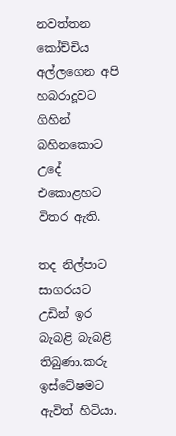නවත්තන කෝච්චිය අල්ලගෙන අපි හබරාදූවට ගිහින් බහිනකොට උදේ එකොළහට විතර ඇති.

තද නිල්පාට සාගරයට උඩින් ඉර බැබළි බැබළි තිබුණා.කරු ඉස්ටේෂමට ඇවිත් හිටියා.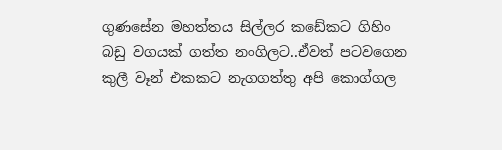ගුණසේන මහත්තය සිල්ලර කඩේකට ගිහිං බඩු වගයක් ගත්ත නංගිලට..ඒවත් පටවගෙන කුලී වෑන් එකකට නැගගත්තු අපි කොග්ගල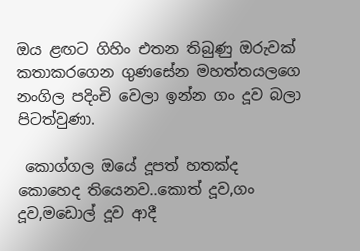ඔය ළඟට ගිහිං එතන තිබුණු ඔරුවක් කතාකරගෙන ගුණසේන මහත්තයලගෙ නංගිල පදිංචි වෙලා ඉන්න ගං දූව බලා පිටත්වුණා.

 කොග්ගල ඔයේ දූපත් හතක්ද කොහෙද තියෙනව..කොත් දූව,ගං දූව,මඩොල් දූව ආදී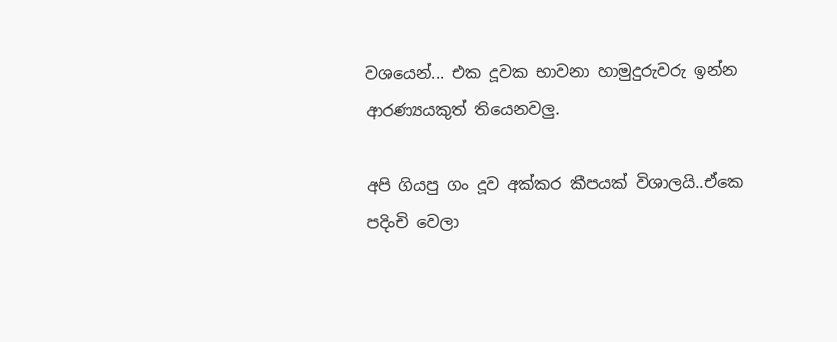වශයෙන්... එක දූවක භාවනා හාමුදුරුවරු ඉන්න ආරණ්‍යයකුත් තියෙනවලු.

අපි ගියපු ගං දූව අක්කර කීපයක් විශාලයි..ඒකෙ පදිංචි වෙලා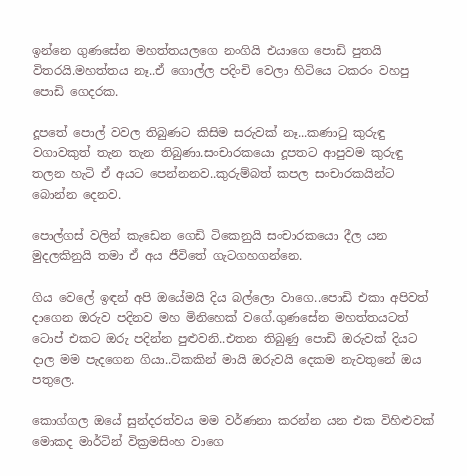ඉන්නෙ ගුණසේන මහත්තයලගෙ නංගියි එයාගෙ පොඩි පුතයි විතරයි.මහත්තය නෑ..ඒ ගොල්ල පදිංචි වෙලා හිටියෙ ටකරං වහපු පොඩි ගෙදරක.

දූපතේ පොල් වවල තිබුණට කිසිම සරුවක් නෑ...කණාටු කුරුඳු වගාවකුත් තැන තැන තිබුණා.සංචාරකයො දූපතට ආපුවම කුරුඳු තලන හැටි ඒ අයට පෙන්නනව..කුරුම්බත් කපල සංචාරකයින්ට බොන්න දෙනව.

පොල්ගස් වලින් කැඩෙන ගෙඩි ටිකෙනුයි සංචාරකයො දීල යන මුදලකිනුයි තමා ඒ අය ජීවිතේ ගැටගහගන්නෙ.

ගිය වෙලේ ඉඳන් අපි ඔයේමයි දිය බල්ලො වාගෙ..පොඩි එකා අපිවත් දාගෙන ඔරුව පදිනව මහ මිනිහෙක් වගේ.ගුණසේන මහත්තයටත් ටොප් එකට ඔරු පදින්න පුළුවනි..එතන තිබුණු පොඩි ඔරුවක් දියට දාල මම පැදගෙන ගියා..ටිකකින් මායි ඔරුවයි දෙකම නැවතුනේ ඔය පතුලෙ.

කොග්ගල ඔයේ සුන්දරත්වය මම වර්ණනා කරන්න යන එක විහිළුවක් මොකද මාර්ටින් වික්‍රමසිංහ වාගෙ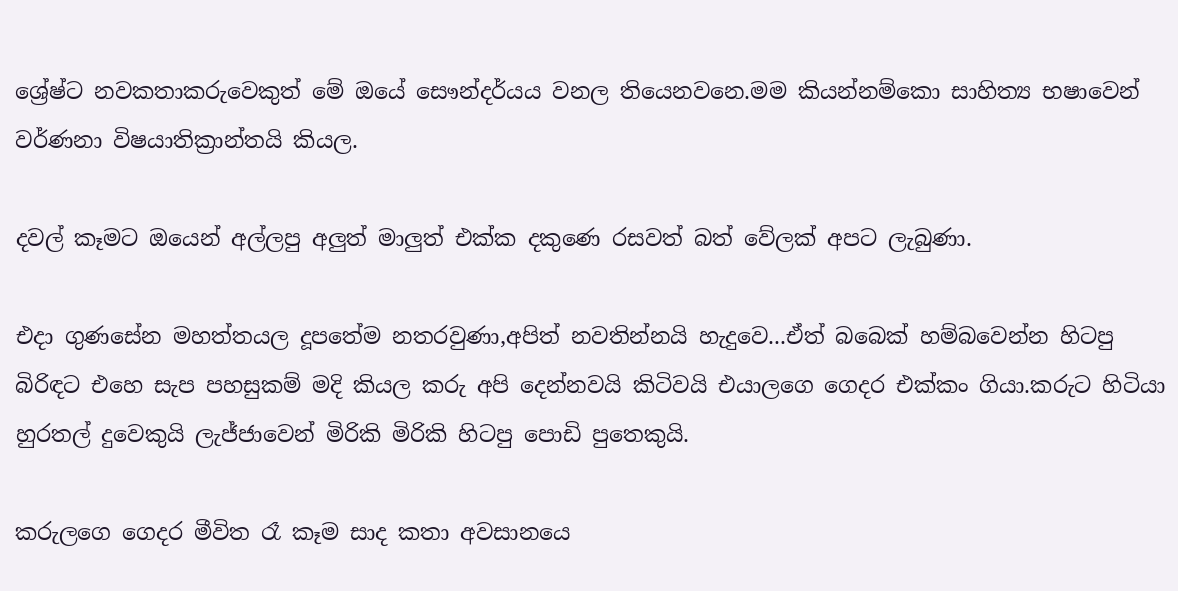ශ්‍රේෂ්ට නවකතාකරුවෙකුත් මේ ඔයේ සෞන්දර්යය වනල තියෙනවනෙ.මම කියන්නම්කො සාහිත්‍ය භෂාවෙන් වර්ණනා විෂයාතික්‍රාන්තයි කියල.

දවල් කෑමට ඔයෙන් අල්ලපු අලුත් මාලුත් එක්ක දකුණෙ රසවත් බත් වේලක් අපට ලැබුණා.

එදා ගුණසේන මහත්තයල දූපතේම නතරවුණා,අපිත් නවතින්නයි හැදුවෙ...ඒත් බබෙක් හම්බවෙන්න හිටපු බිරිඳට එහෙ සැප පහසුකම් මදි කියල කරු අපි දෙන්නවයි කිටිවයි එයාලගෙ ගෙදර එක්කං ගියා.කරුට හිටියා හුරතල් දුවෙකුයි ලැජ්ජාවෙන් මිරිකි මිරිකි හිටපු පොඩි පුතෙකුයි.

කරුලගෙ ගෙදර මීවිත රෑ කෑම සාද කතා අවසානයෙ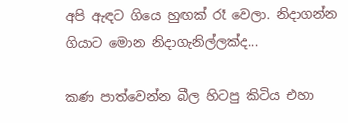අපි ඇඳට ගියෙ හුඟක් රෑ වෙලා. නිදාගන්න ගියාට මොන නිදාගැනිල්ලක්ද...

කණ පාත්වෙන්න බීල හිටපු කිටිය එහා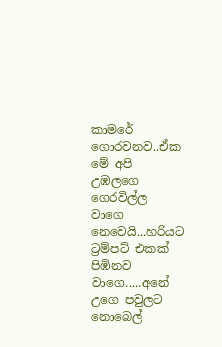කාමරේ ගොරවනව..ඒක මේ අපි උඹලගෙ ගෙරවිල්ල වාගෙ නෙවෙයි...හරියට ට්‍රම්පට් එකක් පිඹිනව වාගෙ.....අනේ උගෙ පවුලට නොබෙල්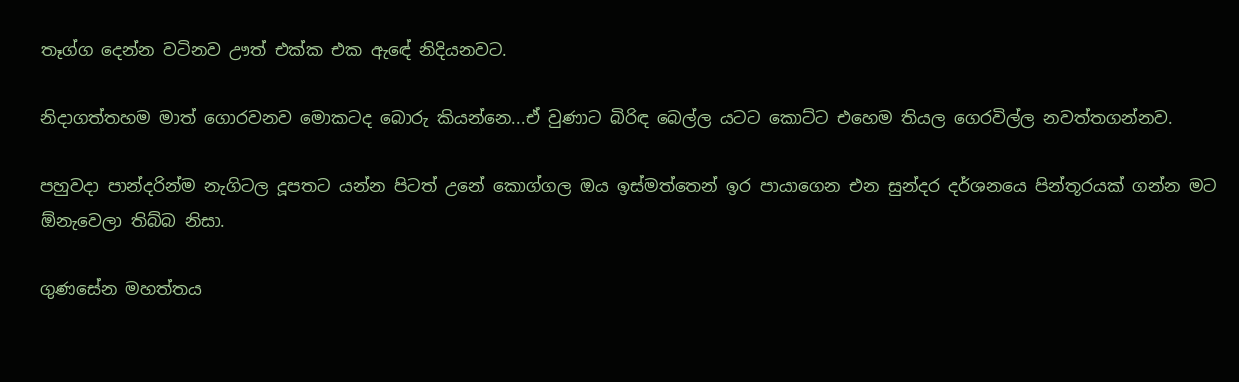තෑග්ග දෙන්න වටිනව ඌත් එක්ක එක ඇඳේ නිදියනවට.

නිදාගත්තහම මාත් ගොරවනව මොකටද බොරු කියන්නෙ...ඒ වුණාට බිරිඳ බෙල්ල යටට කොට්ට එහෙම තියල ගෙරවිල්ල නවත්තගන්නව.

පහුවදා පාන්දරින්ම නැගිටල දූපතට යන්න පිටත් උනේ කොග්ගල ඔය ඉස්මත්තෙන් ඉර පායාගෙන එන සුන්දර දර්ශනයෙ පින්තූරයක් ගන්න මට ඕනැවෙලා තිබ්බ නිසා.

ගුණසේන මහත්තය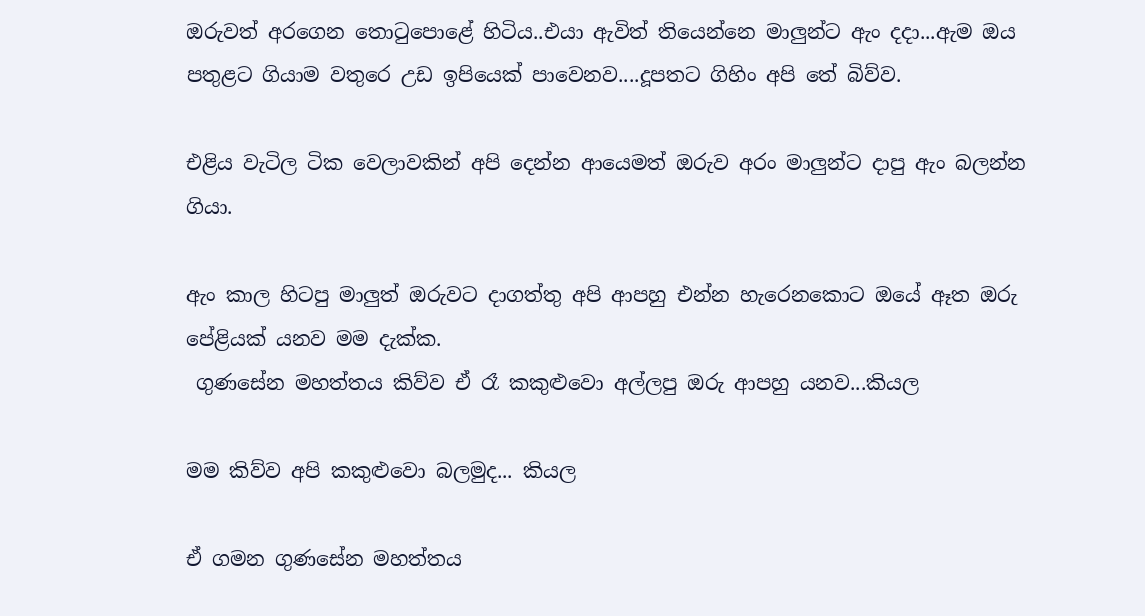ඔරුවත් අරගෙන තොටුපොළේ හිටිය..එයා ඇවිත් තියෙන්නෙ මාලුන්ට ඇං දදා...ඇම ඔය පතුළට ගියාම වතුරෙ උඩ ඉපියෙක් පාවෙනව....දූපතට ගිහිං අපි තේ බිව්ව.

එළිය වැටිල ටික වෙලාවකින් අපි දෙන්න ආයෙමත් ඔරුව අරං මාලුන්ට දාපු ඇං බලන්න ගියා.

ඇං කාල හිටපු මාලුත් ඔරුවට දාගත්තු අපි ආපහු එන්න හැරෙනකොට ඔයේ ඈත ඔරු පේළියක් යනව මම දැක්ක.
 ගුණසේන මහත්තය කිව්ව ඒ රෑ කකුළුවො අල්ලපු ඔරු ආපහු යනව...කියල

මම කිව්ව අපි කකුළුවො බලමුද... කියල

ඒ ගමන ගුණසේන මහත්තය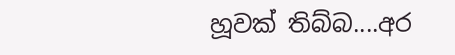හූවක් තිබ්බ....අර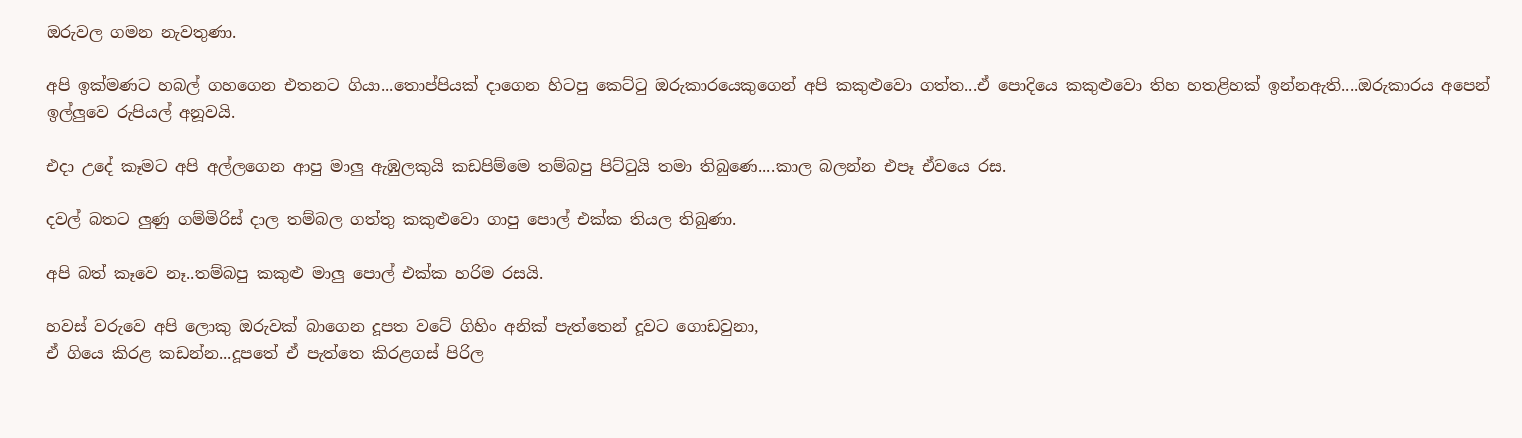ඔරුවල ගමන නැවතුණා.

අපි ඉක්මණට හබල් ගහගෙන එතනට ගියා...තොප්පියක් දාගෙන හිටපු කෙට්ටු ඔරුකාරයෙකුගෙන් අපි කකුළුවො ගත්ත...ඒ පොදියෙ කකුළුවො තිහ හතළිහක් ඉන්නඇති....ඔරුකාරය අපෙන් ඉල්ලුවෙ රුපියල් අනූවයි.

එදා උදේ කෑමට අපි අල්ලගෙන ආපු මාලු ඇඹුලකුයි කඩපිම්මෙ තම්බපු පිට්ටුයි තමා තිබුණෙ....කාල බලන්න එපෑ ඒවයෙ රස.

දවල් බතට ලුණු ගම්මිරිස් දාල තම්බල ගත්තු කකුළුවො ගාපු පොල් එක්ක තියල තිබුණා.

අපි බත් කෑවෙ නෑ..තම්බපු කකුළු මාලු පොල් එක්ක හරිම රසයි.

හවස් වරුවෙ අපි ලොකු ඔරුවක් බාගෙන දූපත වටේ ගිහිං අනික් පැත්තෙන් දූවට ගොඩවුනා,
ඒ ගියෙ කිරළ කඩන්න...දූපතේ ඒ පැත්තෙ කිරළගස් පිරිල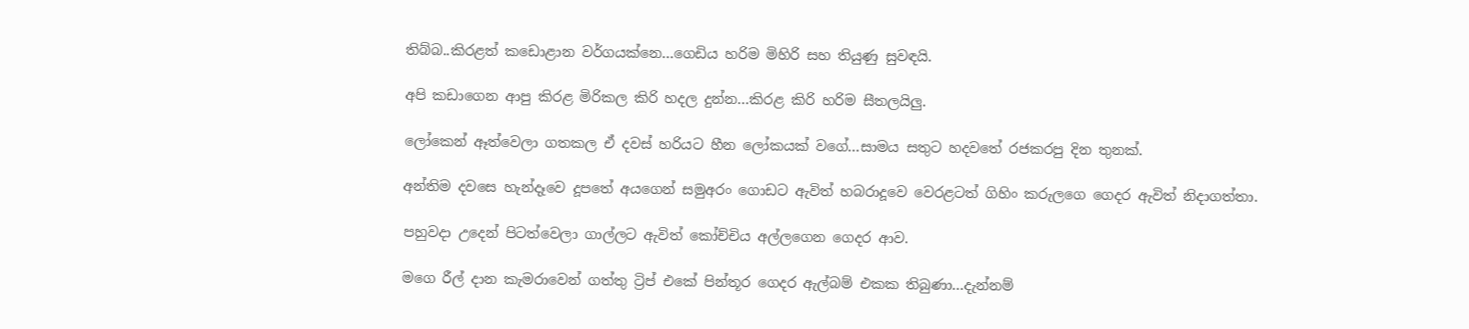තිබ්බ..කිරළත් කඩොළාන වර්ගයක්නෙ...ගෙඩිය හරිම මිහිරි සහ තියුණු සුවඳයි.

අපි කඩාගෙන ආපු කිරළ මිරිකල කිරි හදල දුන්න...කිරළ කිරි හරිම සීතලයිලු.

ලෝකෙන් ඈත්වෙලා ගතකල ඒ දවස් හරියට හීන ලෝකයක් වගේ...සාමය සතුට හදවතේ රජකරපු දින තුනක්.

අන්තිම දවසෙ හැන්දෑවෙ දූපතේ අයගෙන් සමුඅරං ගොඩට ඇවිත් හබරාදූවෙ වෙරළටත් ගිහිං කරුලගෙ ගෙදර ඇවිත් නිදාගත්තා.

පහුවදා උදෙන් පිටත්වෙලා ගාල්ලට ඇවිත් කෝච්චිය අල්ලගෙන ගෙදර ආව.

මගෙ රීල් දාන කැමරාවෙන් ගත්තු ට්‍රිප් එකේ පින්තූර ගෙදර ඇල්බම් එකක තිබුණා...දැන්නම්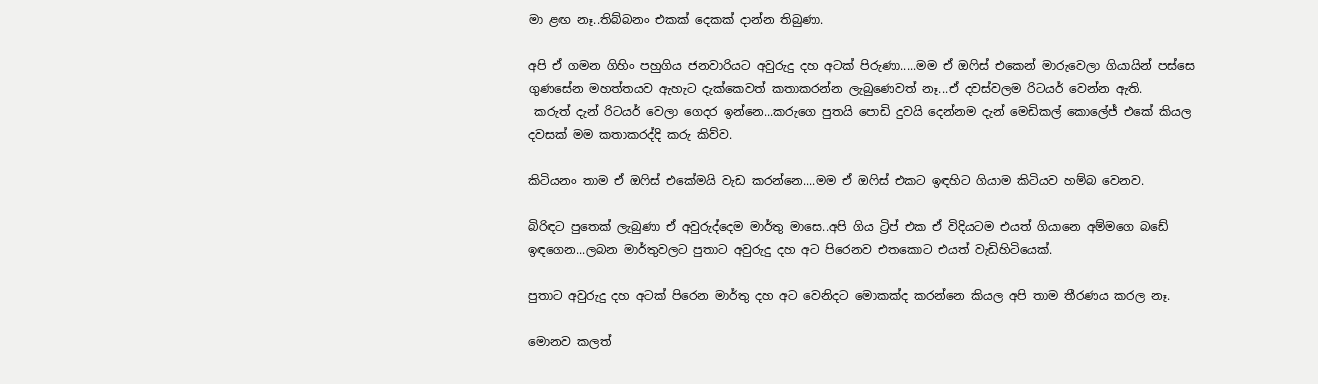මා ළඟ නෑ..තිබ්බනං එකක් දෙකක් දාන්න තිබුණා.

අපි ඒ ගමන ගිහිං පහුගිය ජනවාරියට අවුරුදු දහ අටක් පිරුණා.....මම ඒ ඔෆිස් එකෙන් මාරුවෙලා ගියායින් පස්සෙ ගුණසේන මහත්තයව ඇහැට දැක්කෙවත් කතාකරන්න ලැබුණෙවත් නෑ...ඒ දවස්වලම රිටයර් වෙන්න ඇති.
 කරුත් දැන් රිටයර් වෙලා ගෙදර ඉන්නෙ...කරුගෙ පුතයි පොඩි දුවයි දෙන්නම දැන් මෙඩිකල් කොලේජ් එකේ කියල දවසක් මම කතාකරද්දි කරු කිව්ව.

කිටියනං තාම ඒ ඔෆිස් එකේමයි වැඩ කරන්නෙ....මම ඒ ඔෆිස් එකට ඉඳහිට ගියාම කිටියව හම්බ වෙනව.

බිරිඳට පුතෙක් ලැබුණා ඒ අවුරුද්දෙම මාර්තු මාසෙ..අපි ගිය ට්‍රිප් එක ඒ විදියටම එයත් ගියානෙ අම්මගෙ බඩේ ඉඳගෙන...ලබන මාර්තුවලට පුතාට අවුරුදු දහ අට පිරෙනව එතකොට එයත් වැඩිහිටියෙක්.

පුතාට අවුරුදු දහ අටක් පිරෙන මාර්තු දහ අට වෙනිදට මොකක්ද කරන්නෙ කියල අපි තාම තීරණය කරල නෑ.

මොනව කලත්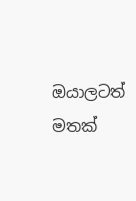ඔයාලටත් මතක්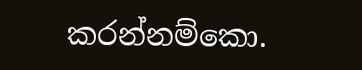කරන්නම්කො.